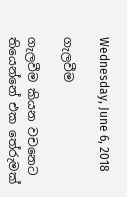Wednesday, June 6, 2018

ගැලවීම

ගැලවීම කියන වචනෙට තියෙන්නේ එක තේරුමක්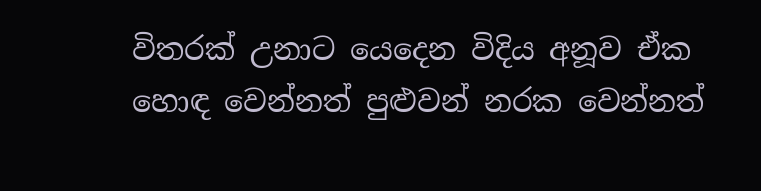විතරක් උනාට යෙදෙන විදිය අනූව ඒක හොඳ වෙන්නත් පුළුවන් නරක වෙන්නත්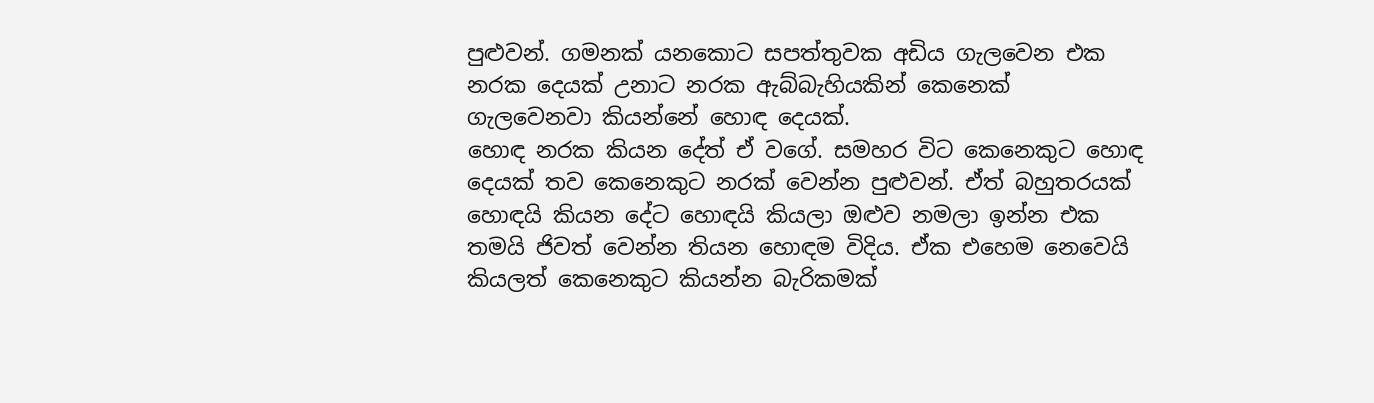පුළුවන්. ගමනක් යනකොට සපත්තුවක අඩිය ගැලවෙන එක නරක දෙයක් උනාට නරක ඇබ්බැහියකින් කෙනෙක් ගැලවෙනවා කියන්නේ හොඳ දෙයක්.
හොඳ නරක කියන දේත් ඒ වගේ. සමහර විට කෙනෙකුට හොඳ දෙයක් තව කෙනෙකුට නරක් වෙන්න පුළුවන්. ඒත් බහුතරයක් හොඳයි කියන දේට හොඳයි කියලා ඔළුව නමලා ඉන්න එක තමයි ජිවත් වෙන්න තියන හොඳම විදිය. ඒක එහෙම නෙවෙයි කියලත් කෙනෙකුට කියන්න බැරිකමක්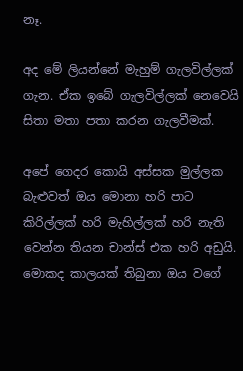නෑ.

අද මේ ලියන්නේ මැහුම් ගැලවිල්ලක් ගැන. ඒක ඉබේ ගැලවිල්ලක් නෙවෙයි සිතා මතා පතා කරන ගැලවීමක්.

අපේ ගෙදර කොයි අස්සක මුල්ලක බැළුවත් ඔය මොනා හරි පාට කිරිල්ලක් හරි මැහිල්ලක් හරි නැති වෙන්න තියන චාන්ස් එක හරි අඩුයි. මොකද කාලයක් තිබුනා ඔය වගේ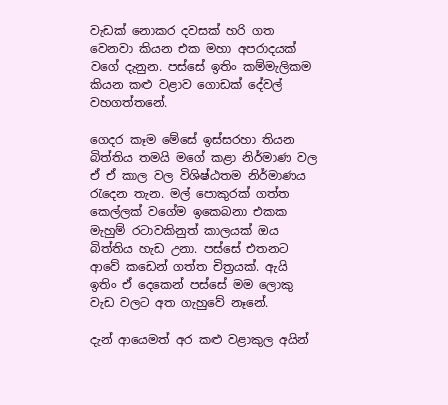වැඩක් නොකර දවසක් හරි ගත වෙනවා කියන එක මහා අපරාදයක් වගේ දැනුන. පස්සේ ඉතිං කම්මැලිකම කියන කළු වළාව ගොඩක් දේවල් වහගත්තනේ.

ගෙදර කෑම මේසේ ඉස්සරහා තියන බිත්තිය තමයි මගේ කළා නිර්මාණ වල ඒ ඒ කාල වල විශිෂ්ඨතම නිර්මාණය රැදෙන තැන. මල් පොකුරක් ගත්ත කෙල්ලක් වගේම ඉකෙබනා එකක මැහුම් රටාවකිනුත් කාලයක් ඔය බිත්තිය හැඩ උනා. පස්සේ එතනට ආවේ කඩෙන් ගත්ත චිත්‍රයක්. ඇයි ඉතිං ඒ දෙකෙන් පස්සේ මම ලොකු වැඩ වලට අත ගැහුවේ නෑනේ.

දැන් ආයෙමත් අර කළු වළාකුල අයින්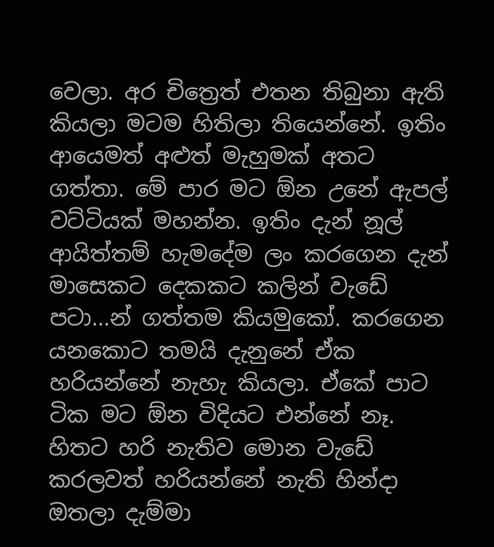වෙලා. අර චිත්‍රෙත් එතන තිබුනා ඇති කියලා මටම හිතිලා තියෙන්නේ. ඉතිං ආයෙමත් අළුත් මැහුමක් අතට ගත්තා. මේ පාර මට ඕන උනේ ඇපල් වට්ටියක් මහන්න. ඉතිං දැන් නූල් ආයිත්තම් හැමදේම ලං කරගෙන දැන් මාසෙකට දෙකකට කලින් වැඩේ පටා...න් ගත්තම කියමුකෝ. කරගෙන යනකොට තමයි දැනුනේ ඒක හරියන්නේ නැහැ කියලා. ඒකේ පාට ටික මට ඕන විදියට එන්නේ නෑ. හිතට හරි නැතිව මොන වැඩේ කරලවත් හරියන්නේ නැති හින්දා ඔතලා දැම්මා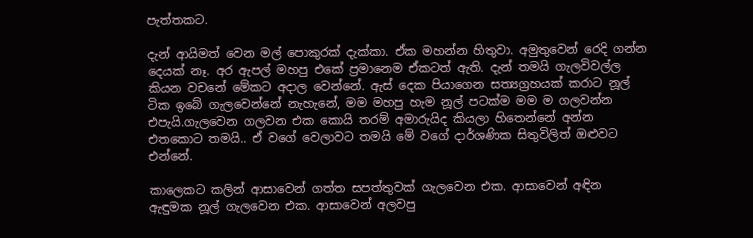පැත්තකට.

දැන් ආයිමත් වෙන මල් පොකුරක් දැක්කා. ඒක මහන්න හිතුවා. අමුතුවෙන් රෙදි ගන්න දෙයක් නෑ. අර ඇපල් මහපු එකේ ප්‍රමානෙම ඒකටත් ඇති. දැන් තමයි ගැලවිවල්ල කියන වචනේ මේකට අදාල වෙන්නේ. ඇස් දෙක පියාගෙන සත්‍යග්‍රහයක් කරාට නූල් ටික ඉබේ ගැලවෙන්නේ නැහැනේ, මම මහපු හැම නූල් පටක්ම මම ම ගලවන්න එපැයි.ගැලවෙන ගලවන එක කොයි තරම් අමාරුයිද කියලා හිතෙන්නේ අන්න එතකොට තමයි.. ඒ වගේ වෙලාවට තමයි මේ වගේ දාර්ශණික සිතුවිලිත් ඔළුවට එන්නේ.

කාලෙකට කලින් ආසාවෙන් ගත්ත සපත්තුවක් ගැලවෙන එක. ආසාවෙන් අඳින ඇඳුමක නූල් ගැලවෙන එක. ආසාවෙන් අලවපු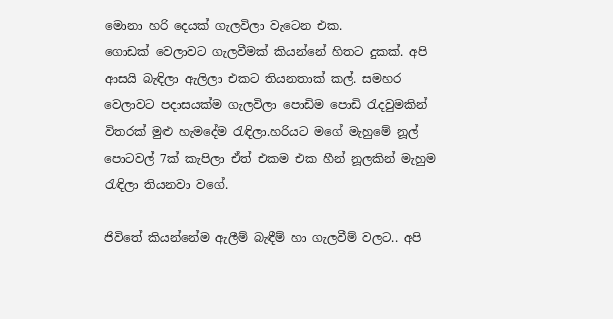මොනා හරි දෙයක් ගැලවිලා වැටෙන එක.
ගොඩක් වෙලාවට ගැලවීමක් කියන්නේ හිතට දුකක්. අපි ආසයි බැඳිලා ඇලිලා එකට තියනතාක් කල්. සමහර වෙලාවට පදාසයක්ම ගැලවිලා පොඩිම පොඩි රැදවුමකින් විතරක් මුළු හැමදේම රැඳිලා.හරියට මගේ මැහුමේ නූල් පොටවල් 7ක් කැපිලා ඒත් එකම එක හීන් නූලකින් මැහුම රැඳිලා තියනවා වගේ.

ජිවිතේ කියන්නේම ඇලීම් බැඳීම් හා ගැලවීම් වලට.. අපි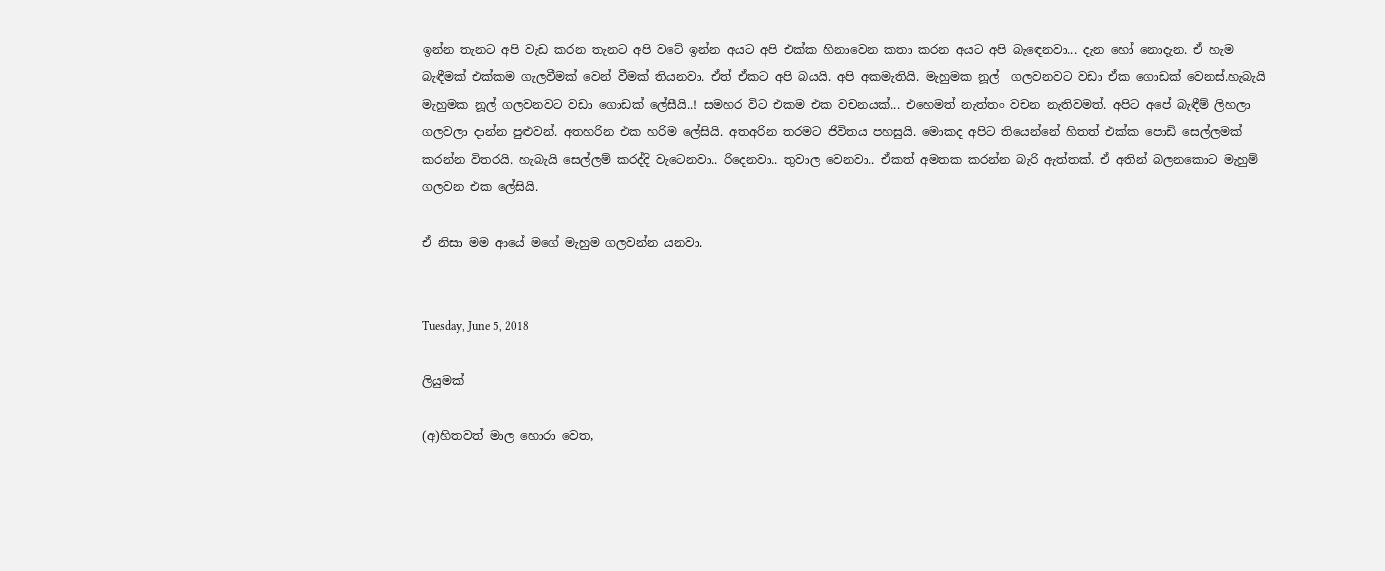ඉන්න තැනට අපි වැඩ කරන තැනට අපි වටේ ඉන්න අයට අපි එක්ක හිනාවෙන කතා කරන අයට අපි බැඳෙනවා... දැන හෝ නොදැන. ඒ හැම බැඳීමක් එක්කම ගැලවීමක් වෙන් වීමක් තියනවා. ඒත් ඒකට අපි බයයි. අපි අකමැතියි. මැහුමක නූල්  ගලවනවට වඩා ඒක ගොඩක් වෙනස්.හැබැයි මැහුමක නූල් ගලවනවට වඩා ගොඩක් ලේසීයි..! සමහර විට එකම එක වචනයක්... එහෙමත් නැත්තං වචන නැතිවමත්. අපිට අපේ බැඳීම් ලිහලා ගලවලා දාන්න පුළුවන්. අතහරින එක හරිම ලේසියි. අතඅරින තරමට ජිවිතය පහසුයි. මොකද අපිට තියෙන්නේ හිතත් එක්ක පොඩි සෙල්ලමක් කරන්න විතරයි. හැබැයි සෙල්ලම් කරද්දි වැටෙනවා.. රිදෙනවා.. තුවාල වෙනවා.. ඒකත් අමතක කරන්න බැරි ඇත්තක්. ඒ අතින් බලනකොට මැහුම් ගලවන එක ලේසියි.

ඒ නිසා මම ආයේ මගේ මැහුම ගලවන්න යනවා.


Tuesday, June 5, 2018

ලියුමක්

(අ)හිතවත් මාල හොරා වෙත,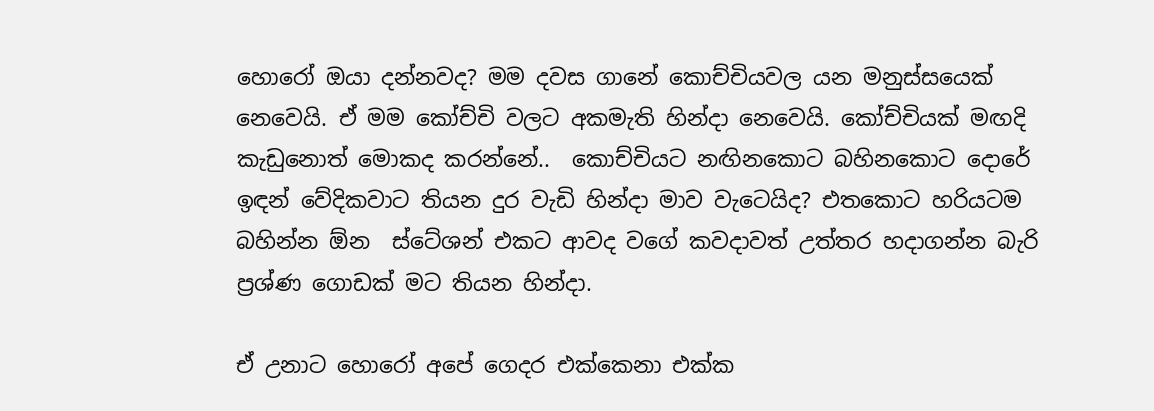හොරෝ ඔයා දන්නවද? මම දවස ගානේ කොච්චියවල යන මනුස්සයෙක් නෙවෙයි. ඒ මම කෝච්චි වලට අකමැති හින්දා නෙවෙයි. කෝච්චියක් මඟදි කැඩුනොත් මොකද කරන්නේ..  කොච්චියට නඟිනකොට බහිනකොට දොරේ ඉඳන් වේදිකවාට තියන දුර වැඩි හින්දා මාව වැටෙයිද? එතකොට හරියටම බහින්න ඕන  ස්ටේශන් එකට ආවද වගේ කවදාවත් උත්තර හදාගන්න බැරි ප්‍රශ්ණ ගොඩක් මට තියන හින්දා.

ඒ උනාට හොරෝ අපේ ගෙදර එක්කෙනා එක්ක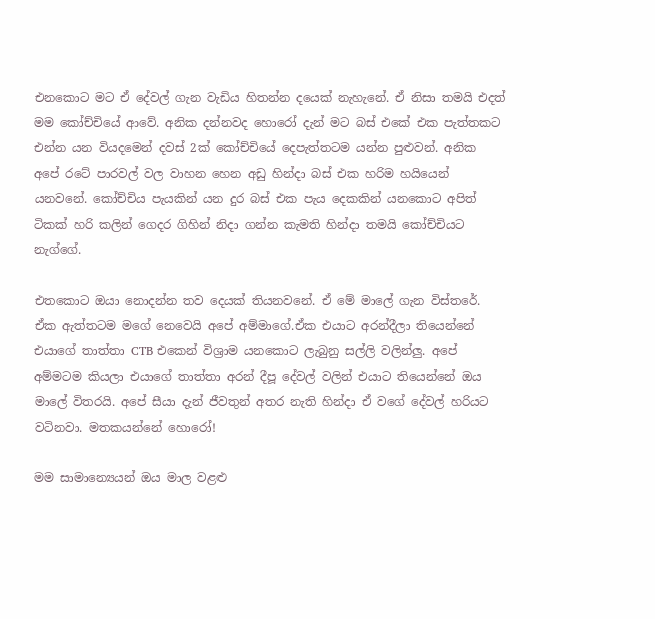එනකොට මට ඒ දේවල් ගැන වැඩිය හිතන්න දයෙක් නැහැනේ. ඒ නිසා තමයි එදත් මම කෝච්චියේ ආවේ. අනික දන්නවද හොරෝ දැන් මට බස් එකේ එක පැත්තකට එන්න යන වියදමෙන් දවස් 2ක් කෝච්චියේ දෙපැත්තටම යන්න පුළුවන්. අනික අපේ රටේ පාරවල් වල වාහන හෙන අඩු හින්දා බස් එක හරිම හයියෙන් යනවනේ. කෝච්චිය පැයකින් යන දුර බස් එක පැය දෙකකින් යනකොට අපිත් ටිකක් හරි කලින් ගෙදර ගිහින් නිදා ගන්න කැමති හින්දා තමයි කෝච්චියට නැග්ගේ.

එතකොට ඔයා නොදන්න තව දෙයක් තියනවනේ. ඒ මේ මාලේ ගැන විස්තරේ. ඒක ඇත්තටම මගේ නෙවෙයි අපේ අම්මාගේ.ඒක එයාට අරන්දීලා තියෙන්නේ එයාගේ තාත්තා CTB එකෙන් විශ්‍රාම යනකොට ලැබුනු සල්ලි වලින්ලු. අපේ අම්මටම කියලා එයා‍ගේ තාත්තා අරන් දීපූ දේවල් වලින් එයාට තියෙන්නේ ඔය මාලේ විතරයි. අපේ සීයා දැන් ජීවතුන් අතර නැති හින්දා ඒ වගේ දේවල් හරියට වටිනවා. මතකයන්නේ හොරෝ!

මම සාමාන්‍යෙයන් ඔය මාල වළළු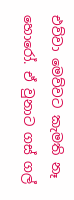එව්වා මෙව්වට කැමති නෑ හොරෝ. ඒ වුනාට ගස් ගල්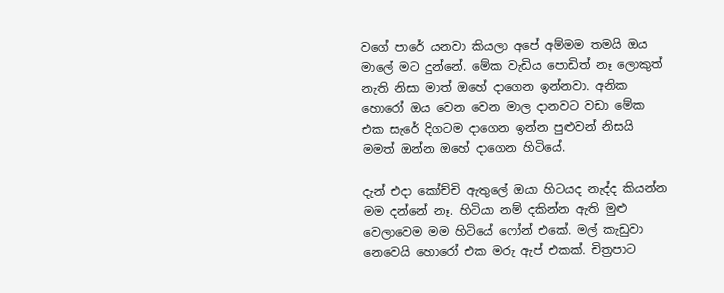වගේ පාරේ යනවා කියලා අපේ අම්මම තමයි ඔය මාලේ මට දුන්නේ. මේක වැඩිය පොඩිත් නෑ ලොකුත් නැති නිසා මාත් ඔහේ දාගෙන ඉන්නවා. අනික හොරෝ ඔය වෙන වෙන මාල දානවට වඩා මේක එක සැරේ දිගටම දාගෙන ඉන්න පුළුවන් නිසයි මමත් ඔන්න ඔහේ දාගෙන හිටියේ.

දැන් එදා කෝච්චි ඇතුලේ ඔයා හිටයද නැද්ද කියන්න මම දන්නේ නෑ. හිටියා නම් දකින්න ඇති මුළු වෙලාවෙම මම හිටියේ ෆෝන් එකේ. මල් කැඩුවා නෙවෙයි හොරෝ එක මරු ඇප් එකක්. චිත්‍රපාට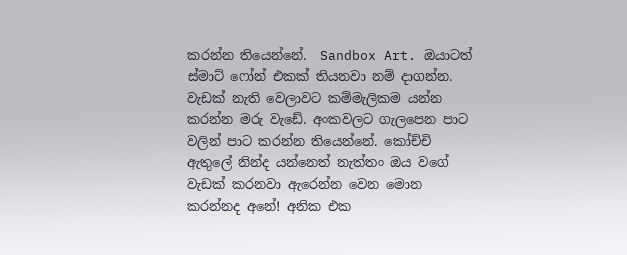කරන්න තියෙන්නේ.  Sandbox Art. ඔයාටත් ස්මාට් ෆෝන් එකක් තියනවා නම් දාගන්න. වැඩක් නැති වෙලාවට කම්මැලිකම යන්න කරන්න මරු වැඩේ. අංකවලට ගැලපෙන පාට වලින් පාට කරන්න තියෙන්නේ. කෝච්චි ඇතුලේ නින්ද යන්නෙත් නැත්තං ඔය වගේ වැඩක් කරනවා ඇරෙන්න වෙන මොන කරන්නද අනේ! අනික එක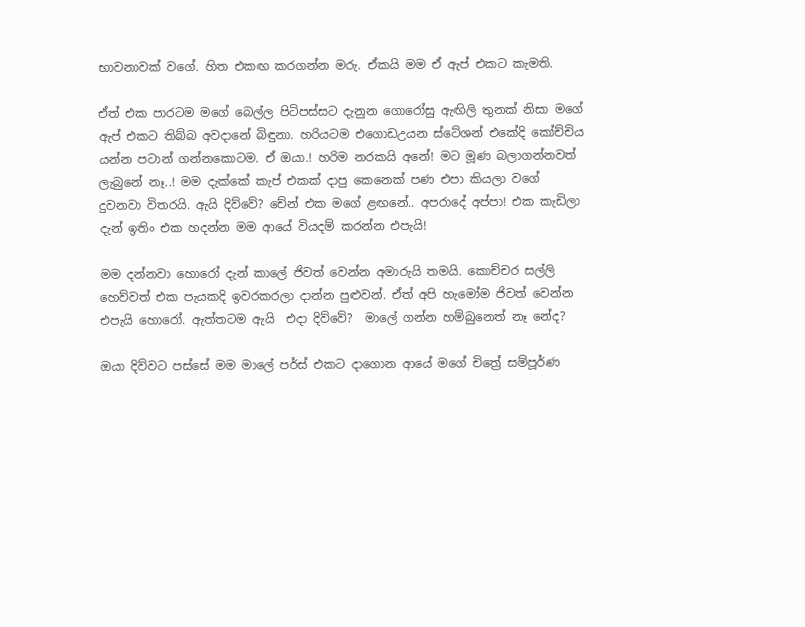භාවනාවක් වගේ. හිත එකඟ කරගන්න මරු. ඒකයි මම ඒ ඇප් එකට කැමති.

ඒත් එක පාරටම මගේ බෙල්ල පිටිපස්සට දැනුන ගොරෝසු ඇඟිලි තුනක් නිසා මගේ ඇප් එකට තිබ්බ අවදානේ බිඳුනා. හරියටම එගොඩඋයන ස්ටේශන් එකේදි කෝච්චිය යන්න පටාන් ගන්නකොටම. ඒ ඔයා.! හරිම නරකයි අනේ! මට මූණ බලාගන්නවත් ලැබුනේ නෑ..! මම දැක්කේ කැප් එකක් දාපු කෙනෙක් පණ එපා කියලා වගේ දුවනවා විතරයි. ඇයි දිව්වේ? චේන් එක මගේ ළඟනේ.. අපරාදේ අප්පා! එක කැඩිලා දැන් ඉතිං එක හදන්න මම ආයේ වියදම් කරන්න එපැයි!

මම දන්නවා හොරෝ දැන් කාලේ ජිවත් වෙන්න අමාරුයි තමයි. කොච්චර සල්ලි හෙව්වත් එක පැයකදි ඉවරකරලා දාන්න පුළුවන්. ඒත් අපි හැමෝම ජිවත් වෙන්න එපැයි හොරෝ. ඇත්තටම ඇයි  එදා දිව්වේ?  මාලේ ගන්න හම්බුනෙත් නෑ නේද?

ඔයා දිව්වට පස්සේ මම මාලේ පර්ස් එකට දාගොන ආයේ මගේ චිත්‍රේ සම්පූර්ණ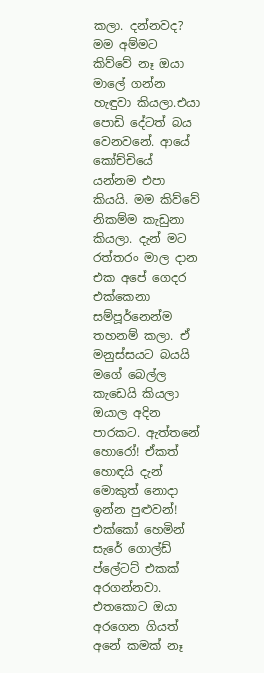කලා. දන්නවද? මම අම්මට කිව්වේ නෑ ඔයා මාලේ ගන්න හැඳුවා කියලා.එයා පොඩි දේටත් බය වෙනවනේ. ආයේ කෝච්චියේ යන්නම එපා කියයි. මම කිව්වේ නිකම්ම කැඩුනා කියලා. දැන් මට රත්තරං මාල දාන එක අපේ ගෙදර එක්කෙනා සම්පූර්නෙන්ම තහනම් කලා. ඒ මනුස්සයට බයයි මගේ බෙල්ල කැඩෙයි කියලා ඔයාල අදින පාරකට. ඇත්තනේ හොරෝ! ඒකත් හොඳයි දැන් මොකුත් නොදා ඉන්න පුළුවන්! එක්කෝ හෙමින් සැරේ ගොල්ඩ් ප්ලේටට් එකක් අරගන්නවා. එතකොට ඔයා අරගෙන ගියත් අනේ කමක් නෑ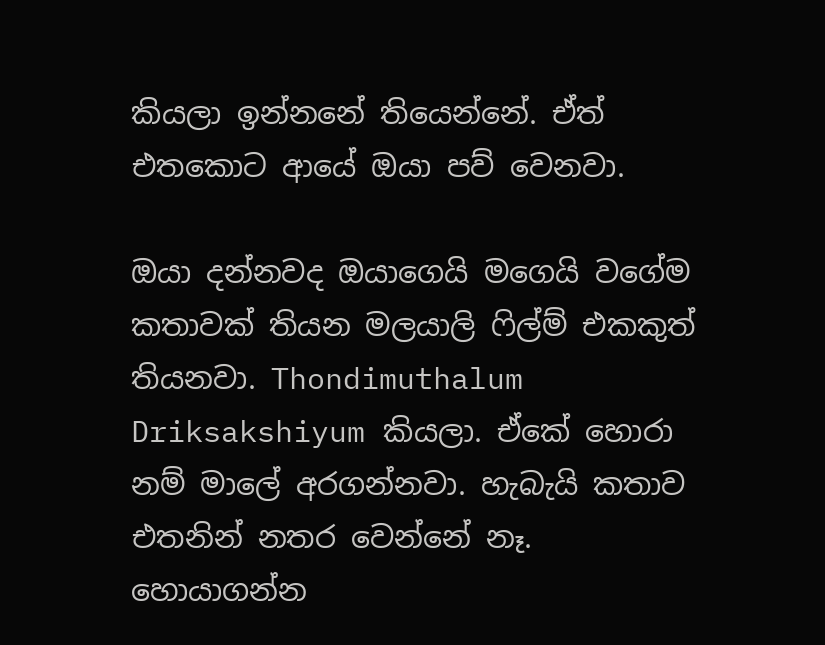කියලා ඉන්නනේ තියෙන්නේ. ඒත් එතකොට ආයේ ඔයා පව් වෙනවා.

ඔයා දන්නවද ඔයාගෙයි මගෙයි වගේම කතාවක් තියන මලයාලි ෆිල්ම් එකකුත් තියනවා. Thondimuthalum Driksakshiyum කියලා. ඒකේ හොරා නම් මාලේ අරගන්නවා. හැබැයි කතාව එතනින් නතර වෙන්නේ නෑ. හොයාගන්න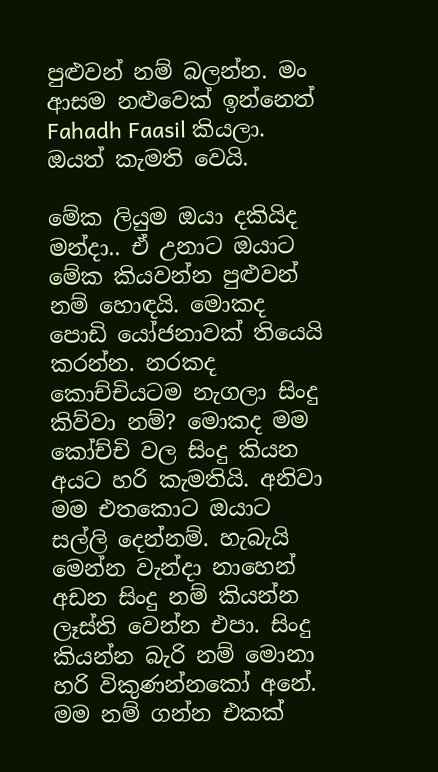පුළුවන් නම් බලන්න. මං ආසම නළුවෙක් ඉන්නෙත් Fahadh Faasil කියලා. ඔයත් කැමති වෙයි.

මේක ලියුම ඔයා දකියිද මන්දා.. ඒ උනාට ඔයාට මේක කියවන්න පුළුවන් නම් හොඳයි. මොකද පොඩි යෝජනාවක් තියෙයි කරන්න. නරකද කොච්චියටම නැගලා සිංදු කිව්වා නම්? මොකද මම කෝච්චි වල සිංදු කියන අයට හරි කැමතියි. අනිවා මම එතකොට ඔයාට සල්ලි දෙන්නම්. හැබැයි මෙන්න වැන්දා නාහෙන් අඩන සිංදු නම් කියන්න ලෑස්ති වෙන්න එපා. සිංදු කියන්න බැරි නම් මොනා හරි විකුණන්නකෝ අනේ. මම නම් ගන්න එකක්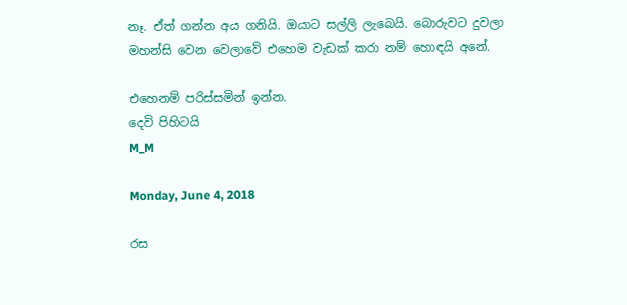නෑ. ඒත් ගන්න අය ගනියි. ඔයාට සල්ලි ලැබෙයි. බොරුවට දුවලා මහන්සි වෙන වෙලාවේ එහෙම වැඩක් කරා නම් හොඳයි අනේ.

එහෙනම් පරිස්සමින් ඉන්න.
දෙවි පිහිටයි
M_M

Monday, June 4, 2018

රස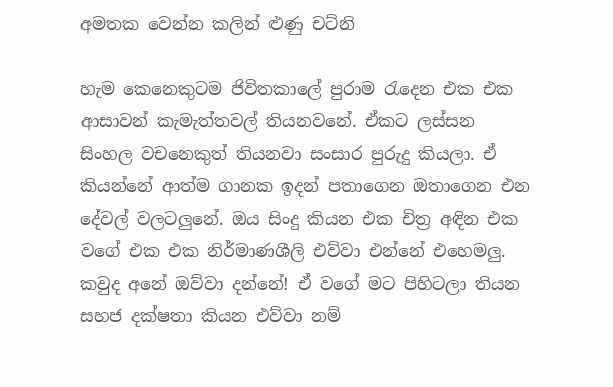අමතක වෙන්න කලින් ළුණු චට්නි

හැම කෙනෙකුටම ජිවිතකාලේ පුරාම රැදෙන එක එක ආසාවන් කැමැත්තවල් තියනවනේ. ඒකට ලස්සන සිංහල වචනෙකුත් තියනවා සංසාර පුරුදු කියලා. ඒ කියන්නේ ආත්ම ගානක ඉදන් පතාගෙන ඔතාගෙන එන දේවල් වලටලුනේ. ඔය සිංදු කියන එක චිත්‍ර අඳින එක වගේ එක එක නිර්මාණශීලි එව්වා එන්නේ එහෙමලු. කවුද අනේ ඔව්වා දන්නේ! ඒ වගේ මට පිහිටලා තියන සහජ දක්ෂතා කියන එව්වා නම්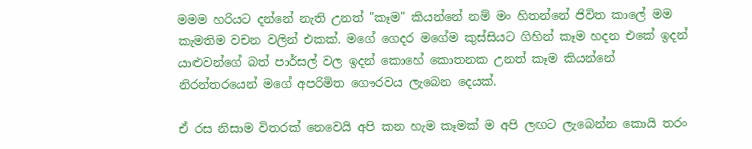මමම හරියට දන්නේ නැති උනත් "කෑම" කියන්නේ නම් මං හිතන්නේ ජිවිත කාලේ මම කැමතිම වචන වලින් එකක්. මගේ ගෙදර මගේම කුස්සියට ගිහින් කෑම හදන එකේ ඉදන් යාළුවන්ගේ බත් පාර්සල් වල ඉදන් කොහේ කොතනක උනත් කෑම කියන්නේ නිරන්තරයෙන් මගේ අපරිමිත ගෞරවය ලැබෙන දෙයක්.

ඒ රස නිසාම විතරක් නෙවෙයි අපි කන හැම කෑමක් ම අපි ලඟට ලැබෙන්න කොයි තරං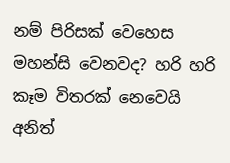නම් පිරිසක් වෙහෙස මහන්සි වෙනවද? හරි හරි කෑම විතරක් නෙවෙයි අනිත්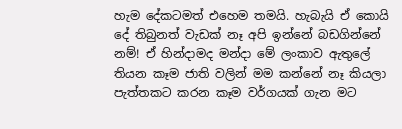හැම දේකටමත් එහෙම තමයි. හැබැයි ඒ කොයි දේ තිබුනත් වැඩක් නෑ අපි ඉන්නේ බඩගින්නේ නම්! ඒ හින්දාමද මන්දා මේ ලංකාව ඇතුලේ තියන කෑම ජාති වලින් මම කන්නේ නෑ කියලා පැත්තකට කරන කෑම වර්ගයක් ගැන මට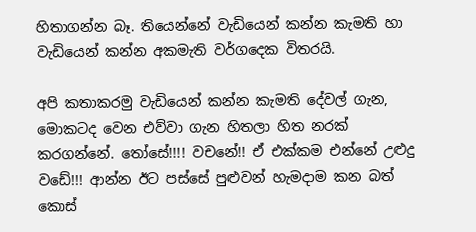හිතාගන්න බෑ. තියෙන්නේ වැඩියෙන් කන්න කැමති හා වැඩියෙන් කන්න අකමැති වර්ගදෙක විතරයි.

අපි කතාකරමු වැඩියෙන් කන්න කැමති දේවල් ගැන, මොකටද වෙන එව්වා ගැන හිතලා හිත නරක් කරගන්නේ. තෝසේ!!!! වචනේ!! ඒ එක්කම එන්නේ උළුදු වඩේ!!! ආන්න ඊට පස්සේ පුළුවන් හැමදාම කන බත් කොස්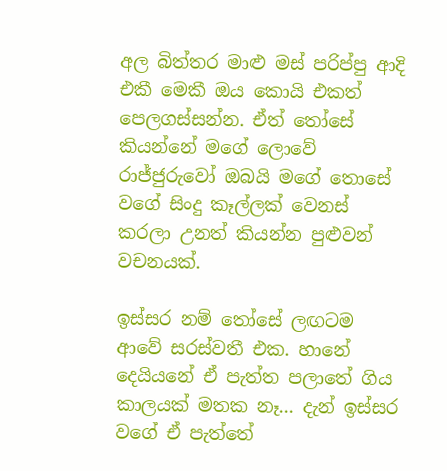අල බිත්තර මාළු මස් පරිප්පු ආදි එකී මෙකී ඔය කොයි එකත් පෙලගස්සන්න. ඒත් තෝසේ කියන්නේ මගේ ලොවේ රාජ්ජුරුවෝ ඔබයි මගේ තොසේ වගේ සිංදු කෑල්ලක් වෙනස් කරලා උනත් කියන්න පුළුවන් වචනයක්.

ඉස්සර නම් තෝසේ ලඟටම ආවේ සරස්වතී එක. හානේ දෙයියනේ ඒ පැත්ත පලාතේ ගිය කාලයක් මතක නෑ... දැන් ඉස්සර වගේ ඒ පැත්තේ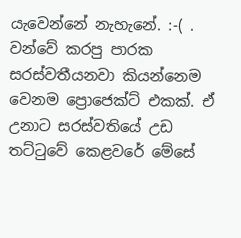යැවෙන්නේ නැහැනේ. :-( . වන්වේ කරපු පාරක සරස්වතීයනවා කියන්නෙම වෙනම ප්‍රොජෙක්ට් එකක්. ඒ උනාට සරස්වතියේ උඩ තට්ටුවේ කෙළවරේ මේසේ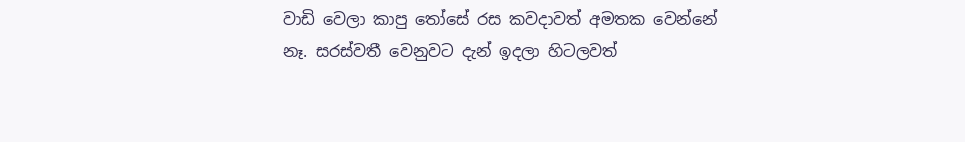වාඩි වෙලා කාපු තෝසේ රස කවදාවත් අමතක වෙන්නේ නෑ. සරස්වතී වෙනුවට දැන් ඉදලා හිටලවත්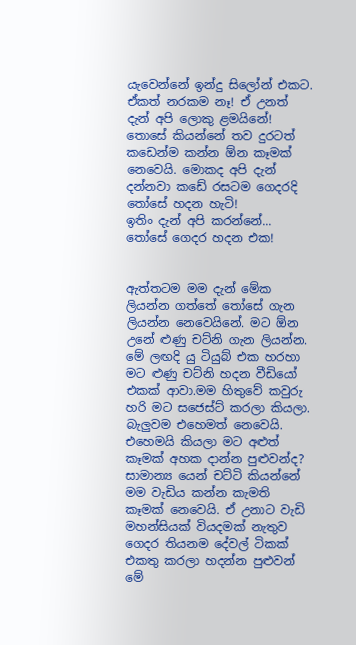යැවෙන්නේ ඉන්දු සිලෝන් එකට. ඒකත් නරකම නෑ! ඒ උනත් දැන් අපි ලොකු ළමයිනේ! තොසේ කියන්නේ තව දුරටත් කඩෙන්ම කන්න ඕන කෑමක් නෙවෙයි. මොකද අපි දැන් දන්නවා කඩේ රසටම ගෙදරදි තෝසේ හදන හැටි!
ඉතිං දැන් අපි කරන්නේ... තෝසේ ගෙදර හදන එක!


ඇත්තටම මම දැන් මේක ලියන්න ගත්තේ තෝසේ ගැන ලියන්න නෙවෙයිනේ. මට ඕන උනේ ළුණු චට්නි ගැන ලියන්න. මේ ලඟදි යු ටියුබ් එක හරහා මට ළුණු චට්නි හදන වීඩියෝ එකක් ආවා.මම හිතුවේ කවුරු හරි මට සජෙස්ට් කරලා කියලා. බැලුවම එහෙමත් නෙවෙයි. එහෙමයි කියලා මට අළුත් කෑමක් අහක දාන්න පුළුවන්ද? සාමාන්‍ය යෙන් චට්ටි කියන්නේ මම වැඩිය කන්න කැමති කෑමක් නෙවෙයි. ඒ උනාට වැඩි මහන්සියක් වියදමක් නැතුව ගෙදර තියනම දේවල් ටිකක් එකතු කරලා හදන්න පුළුවන් මේ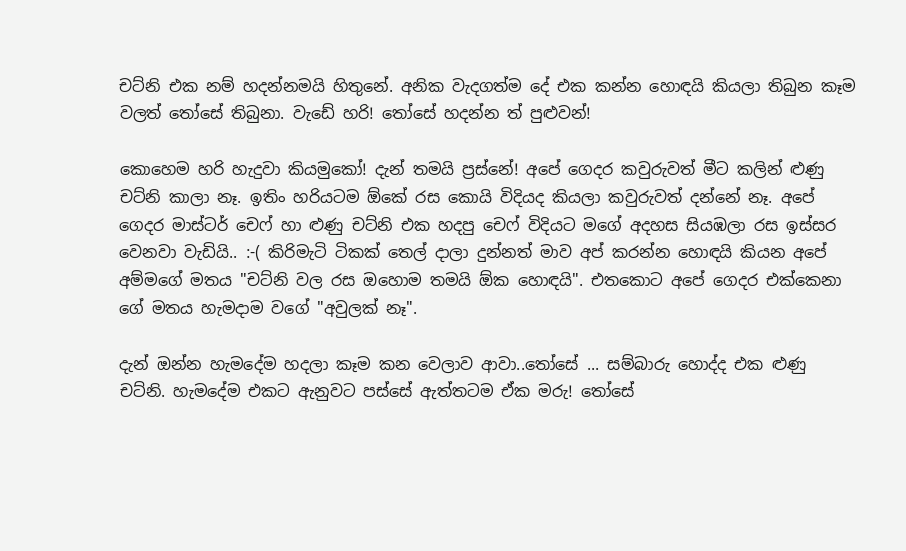චට්නි එක නම් හදන්නමයි හිතුනේ. අනික වැදගත්ම දේ එක කන්න හොඳයි කියලා තිබුන කෑම වලත් තෝසේ තිබුනා. වැඩේ හරි! තෝසේ හදන්න ත් පුළුවන්!

කොහෙම හරි හැදුවා කියමුකෝ! දැන් තමයි ප්‍රස්නේ! අපේ ගෙදර කවුරුවත් මීට කලින් ළුණු චට්නි කාලා නෑ. ඉතිං හරියටම ඕකේ රස කොයි විදියද කියලා කවුරුවත් දන්නේ නෑ. අපේ ගෙදර මාස්ටර් චෙෆ් හා ළුණු චට්නි එක හදපු චෙෆ් විදියට මගේ අදහස සියඹලා රස ඉස්සර වෙනවා වැඩියි.. :-( කිරිමැටි ටිකක් තෙල් දාලා දුන්නත් මාව අප් කරන්න හොඳයි කියන අපේ අම්මගේ මතය "චට්නි වල රස ඔහොම තමයි ඕක හොඳයි". එතකොට අපේ ගෙදර එක්කෙනා ගේ මතය හැමදාම වගේ "අවුලක් නෑ".

දැන් ඔන්න හැමදේම හදලා කෑම කන වෙලාව ආවා..තෝසේ ... සම්බාරු හොද්ද එක ළුණු චට්නි. හැමදේම එකට ඇනුවට පස්සේ ඇත්තටම ඒක මරු! තෝසේ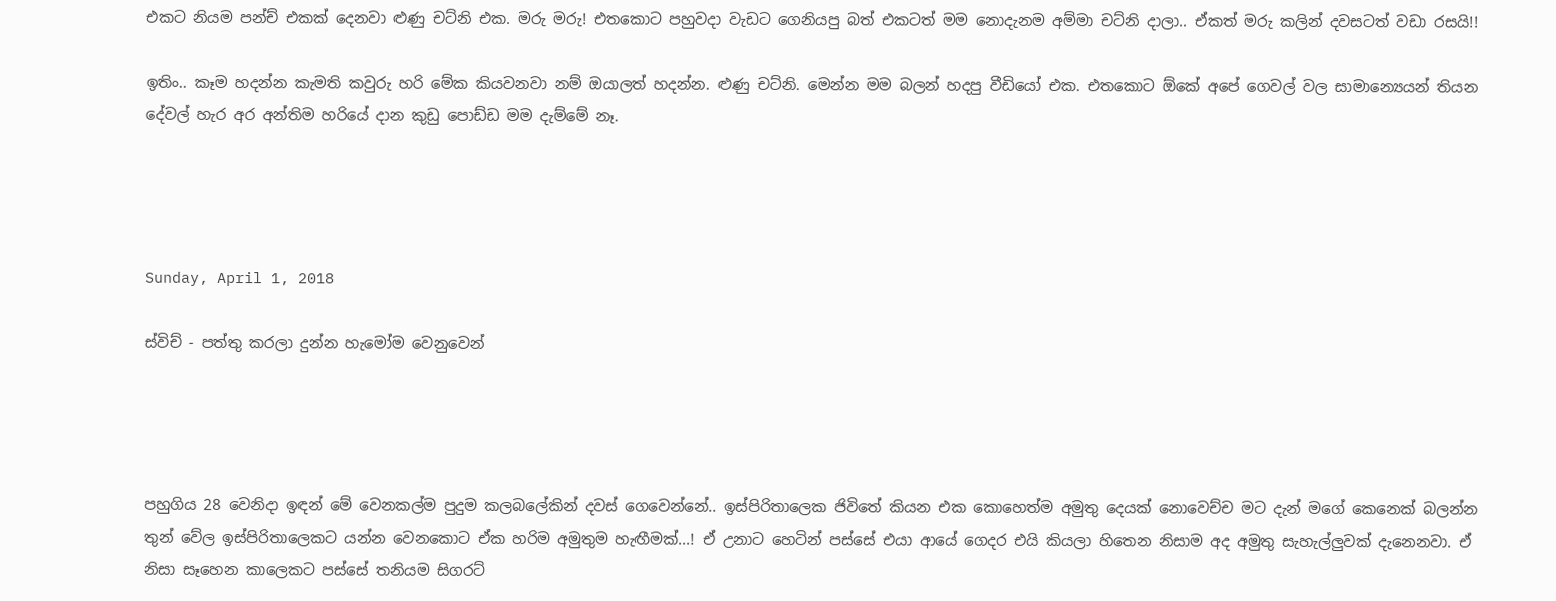එකට නියම පන්ච් එකක් දෙනවා ළුණු චට්නි එක. මරු මරු! එතකොට පහුවදා වැඩට ගෙනියපු බත් එකටත් මම නොදැනම අම්මා චට්නි දාලා.. ඒකත් මරු කලින් දවසටත් වඩා රසයි!!

ඉතිං.. කෑම හදන්න කැමති කවුරු හරි මේක කියවනවා නම් ඔයාලත් හදන්න. ළුණු චට්නි. මෙන්න මම බලන් හදපු වීඩියෝ එක. එතකොට ඕකේ අපේ ගෙවල් වල සාමාන්‍යෙයන් තියන දේවල් හැර අර අන්තිම හරියේ දාන කුඩු පොඩ්ඩ මම දැම්මේ නෑ.




Sunday, April 1, 2018

ස්විච් - පත්තු කරලා දුන්න හැමෝම වෙනුවෙන්




පහුගිය 28 වෙනිදා ඉඳන් මේ වෙනකල්ම පුදුම කලබලේකින් දවස් ගෙවෙන්නේ.. ඉස්පිරිතාලෙක ජිවිතේ කියන එක කොහෙත්ම අමුතු දෙයක් නොවෙච්ච මට දැන් මගේ කෙනෙක් බලන්න තුන් වේල ඉස්පිරිතාලෙකට යන්න වෙනකොට ඒක හරිම අමුතුම හැඟීමක්...! ඒ උනාට හෙටින් පස්සේ එයා ආයේ ගෙදර එයි කියලා හිතෙන නිසාම අද අමුතු සැහැල්ලුවක් දැනෙනවා. ඒ නිසා සෑහෙන කාලෙකට පස්සේ තනියම සිගරට්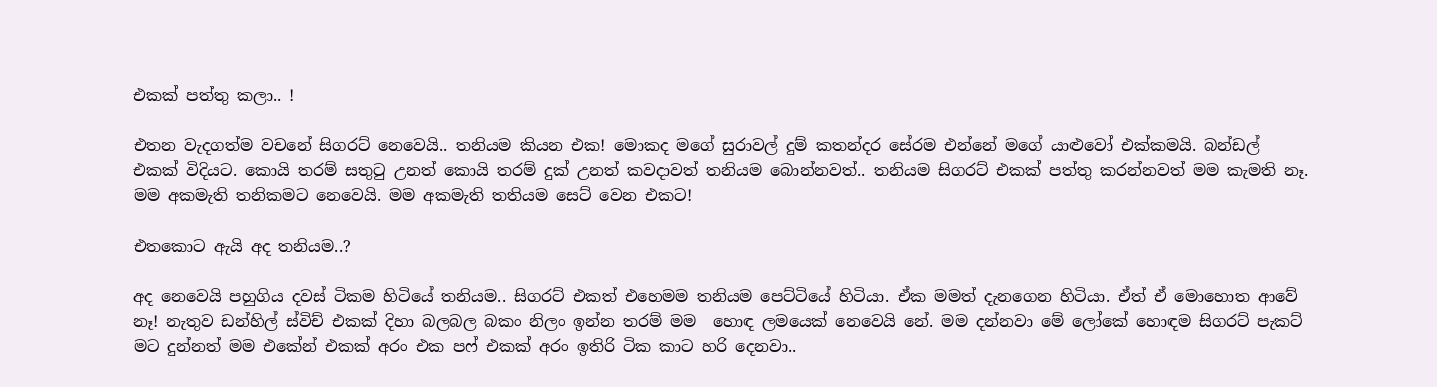එකක් පත්තු කලා.. !

එතන වැදගත්ම වචනේ සිගරට් නෙවෙයි.. තනියම කියන එක! මොකද මගේ සුරාවල් දුම් කතන්දර සේරම එන්නේ මගේ යාළුවෝ එක්කමයි. බන්ඩල් එකක් විදියට. කොයි තරම් සතුටු උනත් කොයි තරම් දුක් උනත් කවදාවත් තනියම බොන්නවත්.. තනියම සිගරට් එකක් පත්තු කරන්නවත් මම කැමති නෑ. මම අකමැති තනිකමට නෙවෙයි. මම අකමැති තතියම සෙට් වෙන එකට!

එතකොට ඇයි අද තනියම..?

අද නෙවෙයි පහුගිය දවස් ටිකම හිටියේ තනියම.. සිගරට් එකත් එහෙමම තනියම පෙට්ටියේ හිටියා. ඒක මමත් දැනගෙන හිටියා. ඒත් ඒ මොහොත ආවේ නෑ! නැතුව ඩන්හිල් ස්විච් එකක් දිහා බලබල බකං නිලං ඉන්න තරම් මම  හොඳ ලමයෙක් නෙවෙයි නේ. මම දන්නවා මේ ලෝකේ හොඳම සිගරට් පැකට් මට දුන්නත් මම එකේන් එකක් අරං එක පෆ් එකක් අරං ඉතිරි ටික කාට හරි දෙනවා..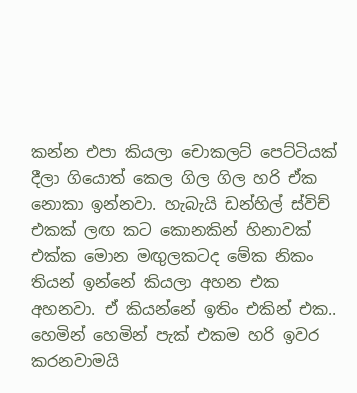කන්න එපා කියලා චොකලට් පෙට්ටියක් දීලා ගියොත් කෙල ගිල ගිල හරි ඒක නොකා ඉන්නවා. හැබැයි ඩන්හිල් ස්විච් එකක් ලඟ කට කොනකින් හිනාවක් එක්ක මොන මඟුලකටද මේක නිකං තියන් ඉන්නේ කියලා අහන එක අහනවා. ඒ කියන්නේ ඉතිං එකින් එක.. හෙමින් හෙමින් පැක් එකම හරි ඉවර කරනවාමයි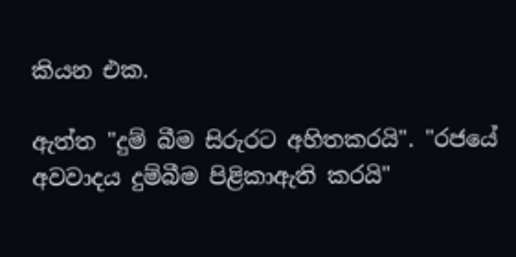කියන එක.

ඇත්ත "දුම් බීම සිරුරට අහිතකරයි". "රජයේ අවවාදය දුම්බීම පිළිකාඇති කරයි"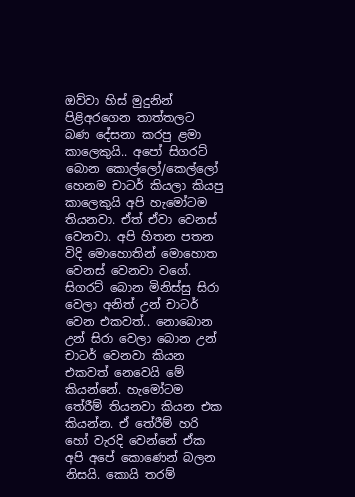ඔව්වා හිස් මුදුනින් පිළිඅරගෙන තාත්තලට බණ දේසනා කරපු ළමා කාලෙකුයි.. අපෝ සිගරට් බොන කොල්ලෝ/කෙල්ලෝ හෙනම චාටර් කියලා කියපු කාලෙකුයි අපි හැමෝටම තියනවා. ඒත් ඒවා වෙනස් වෙනවා. අපි හිතන පතන විදි මොහොතින් මොහොත වෙනස් වෙනවා වගේ. සිගරට් බොන මිනිස්සු සිරා වෙලා අනිත් උන් චාටර් වෙන එකවත්.. නොබොන උන් සිරා වෙලා බොන උන් චාටර් වෙනවා කියන එකවත් නෙවෙයි මේ කියන්නේ. හැමෝටම තේරීම් තියනවා කියන එක කියන්න. ඒ තේරීම් හරි හෝ වැරදි වෙන්නේ ඒක අපි අපේ කොණෙන් බලන නිසයි. කොයි තරම්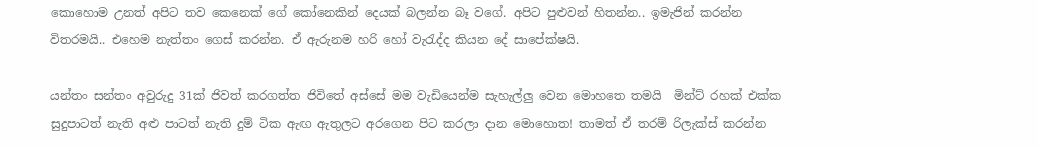කොහොම උනත් අපිට තව කෙනෙක් ගේ කෝනෙකින් දෙයක් බලන්න බෑ වගේ. අපිට පුළුවන් හිතන්න.. ඉමැජින් කරන්න විතරමයි.. එහෙම නැත්තං ගෙස් කරන්න. ඒ ඇරුනම හරි හෝ වැරැද්ද කියන දේ සාපේක්ෂයි.

යන්තං සන්තං අවුරුදු 31ක් ජිවත් කරගත්ත ජිවිතේ අස්සේ මම වැඩියෙන්ම සැහැල්ලු වෙන මොහතෙ තමයි  මින්ට් රහක් එක්ක සුදුපාටත් නැති අළු පාටත් නැති දුම් ටික ඇඟ ඇතුලට අරගෙන පිට කරලා දාන මොහොත! තාමත් ඒ තරම් රිලැක්ස් කරන්න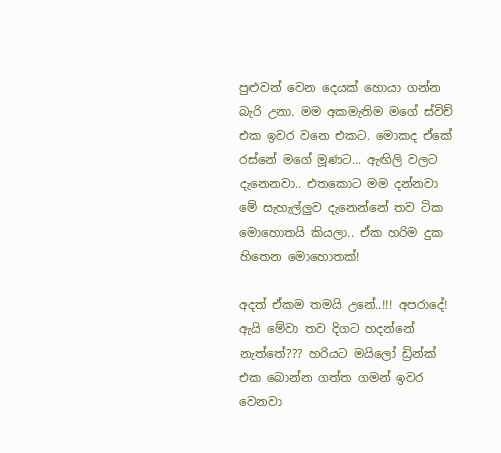පුළුවන් වෙන දෙයක් හොයා ගන්න බැරි උනා. මම අකමැතිම මගේ ස්විච් එක ඉවර වනෙ එකට. මොකද ඒකේ රස්නේ මගේ මූණට... ඇඟිලි වලට දැනෙනවා.. එතකොට මම දන්නවා මේ සැහැල්ලුව දැනෙන්නේ තව ටික මොහොතයි කියලා.. ඒක හරිම දුක හිතෙන මොහොතක්!

අදත් ඒකම තමයි උනේ..!!! අපරාදේ! ඇයි මේවා තව දිගට හදන්නේ නැත්තේ??? හරියට මයිලෝ ඩ්‍රින්ක් එක බොන්න ගත්ත ගමන් ඉවර වෙනවා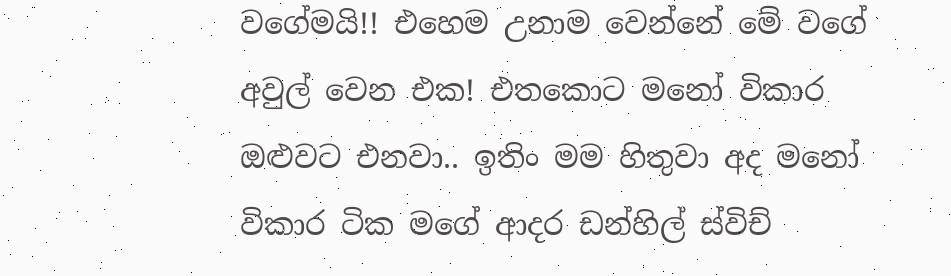වගේමයි!! එහෙම උනාම වෙන්නේ මේ වගේ අවුල් වෙන එක! එතකොට මනෝ විකාර ඔළුවට එනවා.. ඉතිං මම හිතුවා අද මනෝ විකාර ටික මගේ ආදර ඩන්හිල් ස්විච්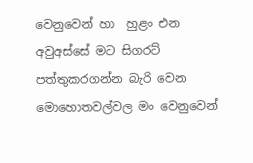වෙනුවෙන් හා  හුළං එන අවුඅස්සේ මට සිගරට් පත්තුකරගන්න බැරි වෙන මොහොතවල්වල මං වෙනුවෙන්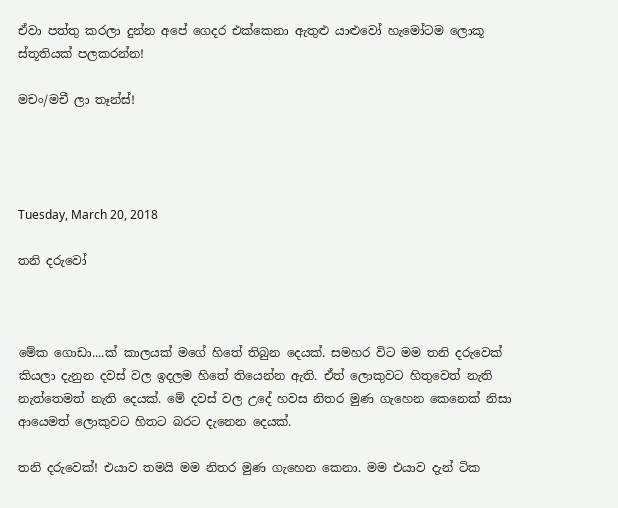ඒවා පත්තු කරලා දුන්න අපේ ගෙදර එක්කෙනා ඇතුළු යාළුවෝ හැමෝටම ලොකූ ස්තූතියක් පලකරන්න!

මචං/මචී ලා තෑන්ස්!




Tuesday, March 20, 2018

තනි දරුවෝ



මේක ගොඩා....ක් කාලයක් මගේ හිතේ තිබුන දෙයක්. සමහර විට මම තනි දරුවෙක් කියලා දැනුන දවස් වල ඉදලම හිතේ තියෙන්න ඇති. ඒත් ලොකුවට හිතුවෙත් නැති නැත්තෙමත් නැති දෙයක්. මේ දවස් වල උදේ හවස නිතර මුණ ගැහෙන කෙනෙක් නිසා ආයෙමත් ලොකුවට හිතට බරට දැනෙන දෙයක්.

තනි දරුවෙක්! එයාව තමයි මම නිතර මුණ ගැහෙන කෙනා. මම එයාව දැන් ටික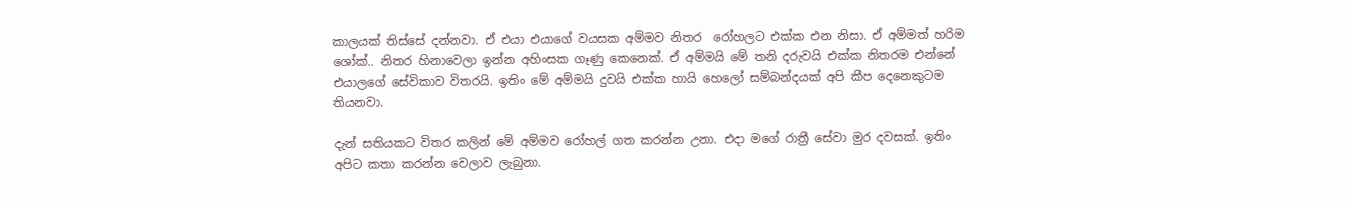කාලයක් තිස්සේ දන්නවා. ඒ එයා එයාගේ වයසක අම්මව නිතර  රෝහලට එක්ක එන නිසා. ඒ අම්මත් හරිම ශෝක්.. නිතර හිනාවෙලා ඉන්න අහිංසක ගෑණු කෙනෙක්. ඒ අම්මයි මේ තනි දරුවයි එක්ක නිතරම එන්නේ එයාලගේ සේවිකාව විතරයි. ඉතිං මේ අම්මයි දුවයි එක්ක හායි හෙලෝ සම්බන්දයක් අපි කීප දෙනෙකුටම තියනවා.

දැන් සතියකට විතර කලින් මේ අම්මව රෝහල් ගත කරන්න උනා. එදා මගේ රාත්‍රී සේවා මුර දවසක්. ඉතිං අපිට කතා කරන්න වෙලාව ලැබුනා.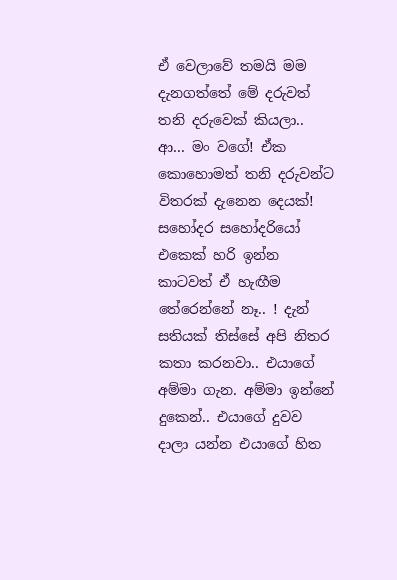ඒ වෙලාවේ තමයි මම දැනගත්තේ මේ දරුවත් තනි දරුවෙක් කියලා.. ආ... මං වගේ! ඒක කොහොමත් තනි දරුවන්ට විතරක් දැනෙන දෙයක්! සහෝදර සහෝදරියෝ එකෙක් හරි ඉන්න කාටවත් ඒ හැඟීම තේරෙන්නේ නෑ.. ! දැන් සතියක් තිස්සේ අපි නිතර කතා කරනවා.. එයාගේ අම්මා ගැන. අම්මා ඉන්නේ දුකෙන්.. එයාගේ දුවව දාලා යන්න එයාගේ හිත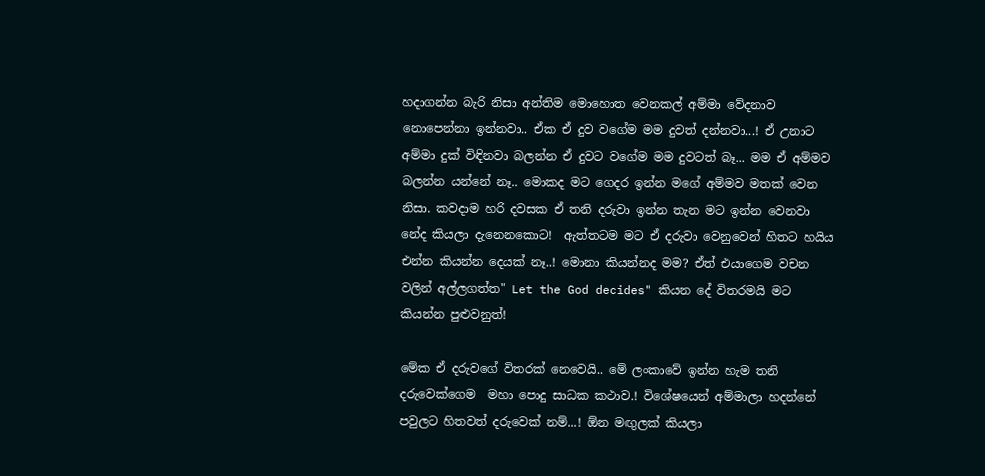හදාගන්න බැරි නිසා අන්තිම මොහොත වෙනකල් අම්මා වේදනාව නොපෙන්නා ඉන්නවා.. ඒක ඒ දුව වගේම මම දුවත් දන්නවා...! ඒ උනාට අම්මා දුක් විඳිනවා බලන්න ඒ දුවට වගේම මම දුවටත් බෑ... මම ඒ අම්මව බලන්න යන්නේ නෑ.. මොකද මට ගෙදර ඉන්න මගේ අම්මව මතක් වෙන නිසා. කවදාම හරි දවසක ඒ තනි දරුවා ඉන්න තැන මට ඉන්න වෙනවා නේද කියලා දැනෙනකොට!  ඇත්තටම මට ඒ දරුවා වෙනුවෙන් හිතට හයිය එන්න කියන්න දෙයක් නෑ..! මොනා කියන්නද මම? ඒත් එයාගෙම වචන වලින් අල්ලගත්ත" Let the God decides" කියන දේ විතරමයි මට කියන්න පුළුවනුත්!

මේක ඒ දරුවගේ විතරක් නෙවෙයි.. මේ ලංකාවේ ඉන්න හැම තනි දරුවෙක්ගෙම  මහා පොදු සාධක කථාව.! විශේෂයෙන් අම්මාලා හදන්නේ පවුලට හිතවත් දරුවෙක් නම්...! ඕන මඟුලක් කියලා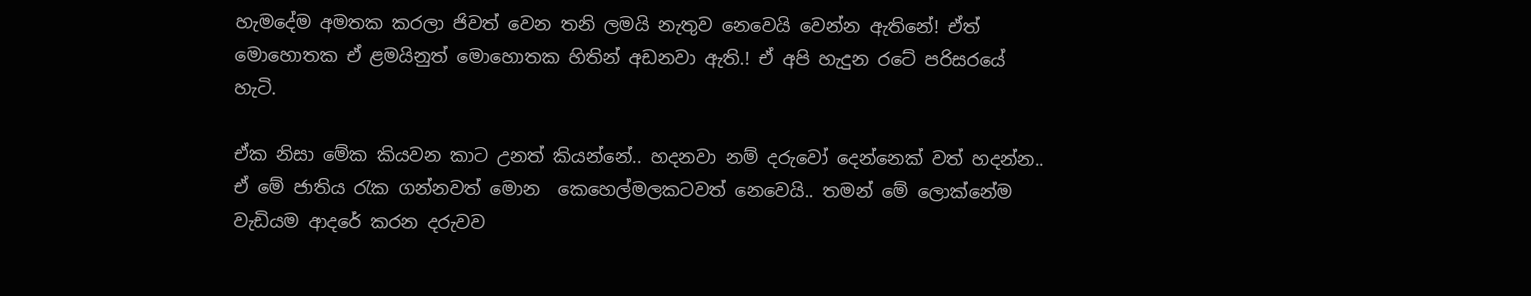හැමදේම අමතක කරලා ජිවත් වෙන තනි ලමයි නැතුව නෙවෙයි වෙන්න ඇතිනේ! ඒත් මොහොතක ඒ ළමයිනුත් මොහොතක හිතින් අඩනවා ඇති.! ඒ අපි හැදුන රටේ පරිසරයේ හැටි.

ඒක නිසා මේක කියවන කාට උනත් කියන්නේ.. හදනවා නම් දරුවෝ දෙන්නෙක් වත් හදන්න.. ඒ මේ ජාතිය රැක ගන්නවත් මොන  කෙහෙල්මලකටවත් නෙවෙයි.. තමන් මේ ලොක්නේම වැඩියම ආදරේ කරන දරුවව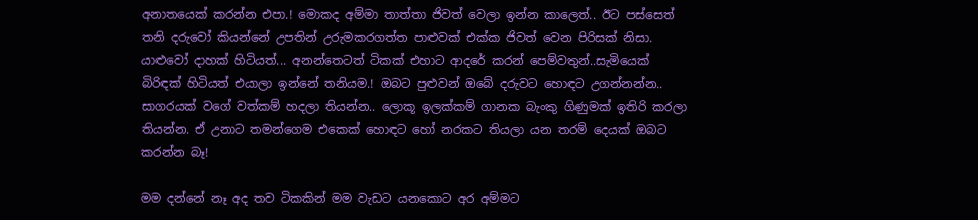අනාතයෙක් කරන්න එපා.! මොකද අම්මා තාත්තා ජිවත් වෙලා ඉන්න කාලෙත්.. ඊට පස්සෙත් තනි දරුවෝ කියන්නේ උපතින් උරුමකරගත්ත පාළුවක් එක්ක ජිවත් වෙන පිරිසක් නිසා. යාළුවෝ දාහක් හිටියත්... අනන්තෙටත් ටිකක් එහාට ආදරේ කරන් පෙම්වතුන්..සැමියෙක් බිරිඳක් හිටියත් එයාලා ඉන්නේ තනියම.! ඔබට පුළුවන් ඔබේ දරුවට හොඳට උගන්නන්න.. සාගරයක් වගේ වත්කම් හදලා තියන්න.. ලොකූ ඉලක්කම් ගානක බැංකු ගිණුමක් ඉතිරි කරලා තියන්න. ඒ උනාට තමන්ගෙම එකෙක් හොඳට හෝ නරකට තියලා යන තරම් දෙයක් ඔබට කරන්න බෑ!

මම දන්නේ නෑ අද තව ටිකකින් මම වැඩට යනකොට අර අම්මට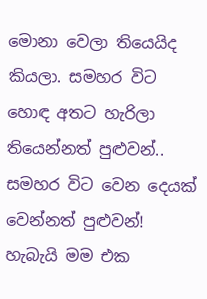මොනා වෙලා තියෙයිද කියලා. සමහර විට හොඳ අතට හැරිලා තියෙන්නත් පුළුවන්.. සමහර විට වෙන දෙයක් වෙන්නත් පුළුවන්! හැබැයි මම එක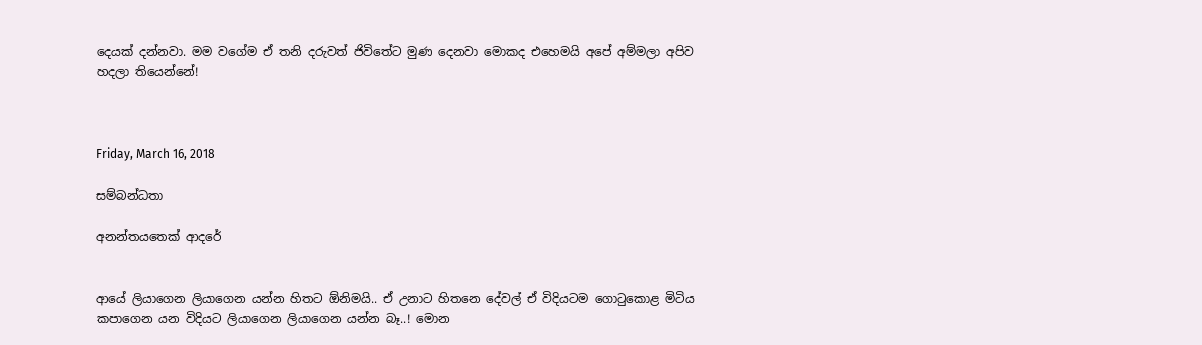දෙයක් දන්නවා. මම වගේම ඒ තනි දරුවත් ජිවිතේට මුණ දෙනවා මොකද එහෙමයි අපේ අම්මලා අපිව හදලා තියෙන්නේ!



Friday, March 16, 2018

සම්බන්ධතා

අනන්තයතෙක් ආදරේ


ආයේ ලියාගෙන ලියාගෙන යන්න හිතට ඕනිමයි.. ඒ උනාට හිතනෙ දේවල් ඒ විදියටම ගොටුකොළ මිටිය කපාගෙන යන විදියට ලියාගෙන ලියාගෙන යන්න බෑ..! මොන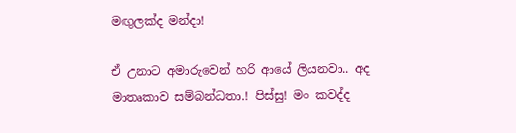මඟුලක්ද මන්දා!

ඒ උනාට අමාරුවෙන් හරි ආයේ ලියනවා.. අද මාතෘකාව සම්බන්ධතා.! පිස්සු! මං කවද්ද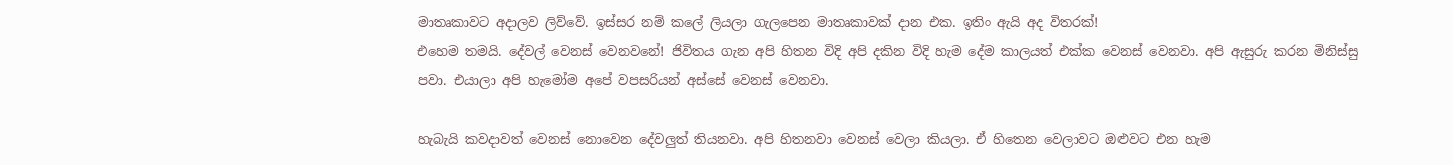මාතෘකාවට අදාලව ලිව්වේ. ඉස්සර නම් කලේ ලියලා ගැලපෙන මාතෘකාවක් දාන එක. ඉතිං ඇයි අද විතරක්!
එහෙම තමයි. දේවල් වෙනස් වෙනවනේ! ජිවිතය ගැන අපි හිතන විදි අපි දකින විදි හැම දේම කාලයත් එක්ක වෙනස් වෙනවා. අපි ඇසුරු කරන මිනිස්සු පවා. එයාලා අපි හැමෝම අපේ වපසරියන් අස්සේ වෙනස් වෙනවා.

හැබැයි කවදාවත් වෙනස් නොවෙන දේවලුත් තියනවා. අපි හිතනවා වෙනස් වෙලා කියලා. ඒ හිතෙන වෙලාවට ඔළුවට එන හැම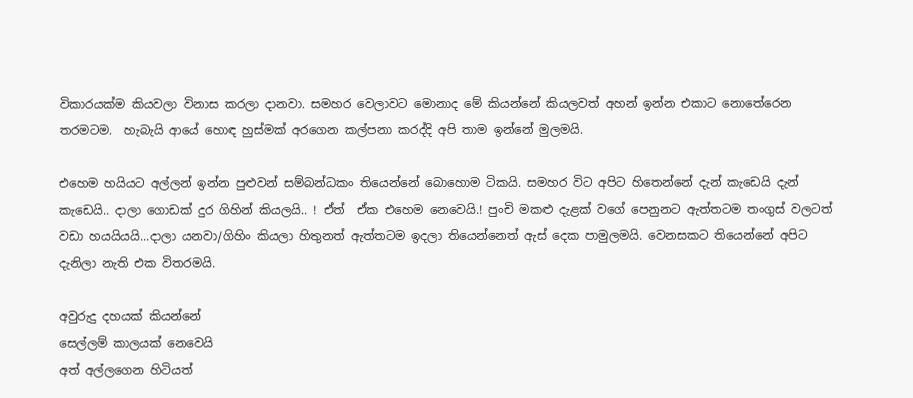විකාරයක්ම කියවලා විනාස කරලා දානවා. සමහර වෙලාවට මොනාද මේ කියන්නේ කියලවත් අහන් ඉන්න එකාට නොතේරෙන තරමටම.  හැබැයි ආයේ හොඳ හුස්මක් අරගෙන කල්පනා කරද්දි අපි තාම ඉන්නේ මුලමයි.

එහෙම හයියට අල්ලන් ඉන්න පුළුවන් සම්බන්ධකං තියෙන්නේ බොහොම ටිකයි. සමහර විට අපිට හිතෙන්නේ දැන් කැඩෙයි දැන් කැඩෙයි.. දාලා ගොඩක් දුර ගිහින් කියලයි.. ! ඒත්  ඒක එහෙම නෙවෙයි.! පුංචි මකළු දැළක් වගේ පෙනුනට ඇත්තටම තංගුස් වලටත් වඩා හයයියයි...දාලා යනවා/ගිහිං කියලා හිතුනත් ඇත්තටම ඉදලා තියෙන්නෙත් ඇස් දෙක පාමුලමයි. වෙනසකට තියෙන්නේ අපිට දැනිලා නැති එක විතරමයි.

අවුරුදු දහයක් කියන්නේ
සෙල්ලම් කාලයක් නෙවෙයි
අත් අල්ලගෙන හිටියත්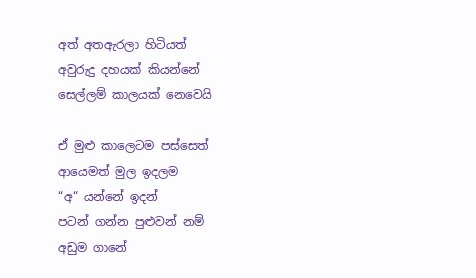අත් අතඇරලා හිටියත්
අවුරුදු දහයක් කියන්නේ
සෙල්ලම් කාලයක් නෙවෙයි

ඒ මුළු කාලෙටම පස්සෙත්
ආයෙමත් මුල ඉදලම
“අ“ යන්නේ ඉදන්
පටන් ගන්න පුළුවන් නම්
අඩුම ගානේ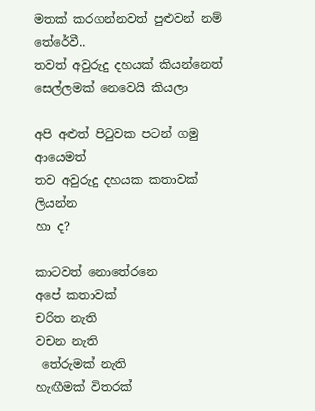මතක් කරගන්නවත් පුළුවන් නම්
තේරේවී..
තවත් අවුරුදු දහයක් කියන්නෙත්
සෙල්ලමක් නෙවෙයි කියලා

අපි අළුත් පිටුවක පටන් ගමු
ආයෙමත්
තව අවුරුදු දහයක කතාවක්
ලියන්න
හා ද?

කාටවත් නොතේරනෙ
අපේ කතාවක්
චරිත නැති
වචන නැති
 තේරුමක් නැති
හැඟීමක් විතරක්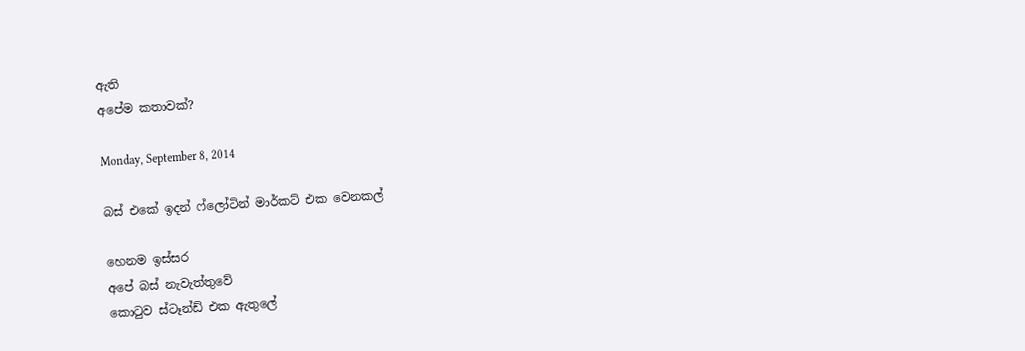ඇති
අපේම කතාවක්?

Monday, September 8, 2014

බස් එකේ ඉදන් ෆ්ලෝටින් මාර්කට් එක වෙනකල්

හෙනම ඉස්සර
අපේ බස් නැවැත්තුවේ
කොටුව ස්ටෑන්ඩ් එක ඇතුලේ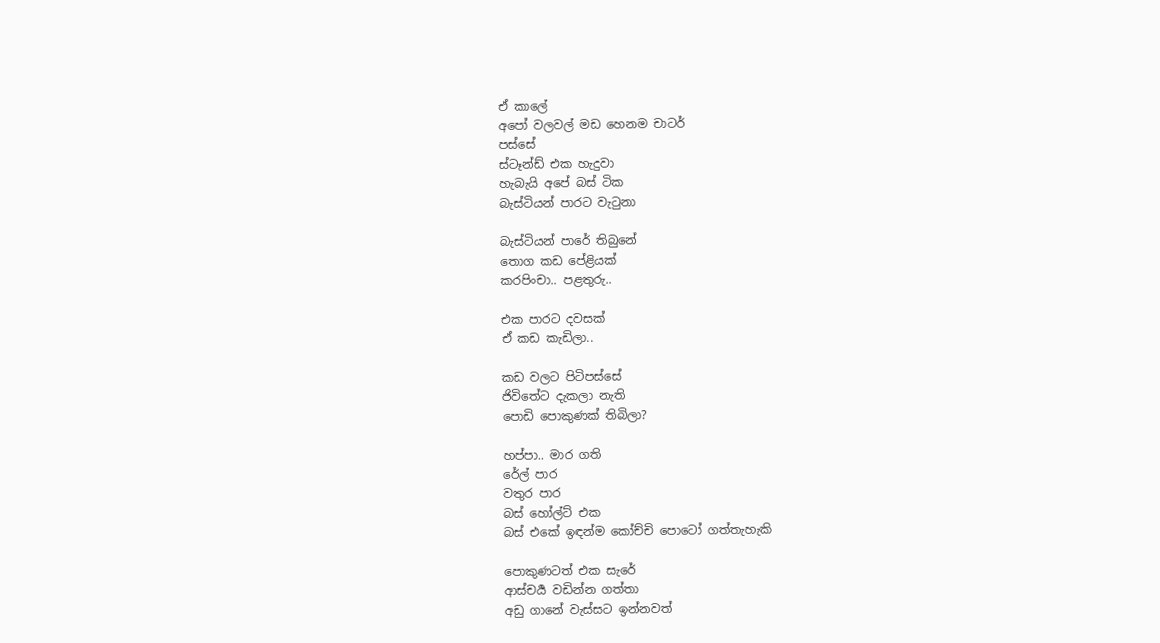ඒ කාලේ
අපෝ වලවල් මඩ හෙනම චාටර්
පස්සේ
ස්ටෑන්ඩ් එක හැදුවා
හැබැයි අපේ බස් ටික
බැස්ටියන් පාරට වැටුනා

බැස්ටියන් පාරේ තිබුනේ
තොග කඩ පේළියක්
කරපිංචා.. පළතුරු..

එක පාරට දවසක්
ඒ කඩ කැඩිලා..

කඩ වලට පිටිපස්සේ
ජිවිතේට දැකලා නැති
පොඩි පොකුණක් තිබිලා?

හප්පා.. මාර ගති
රේල් පාර
වතුර පාර
බස් හෝල්ට් එක
බස් එකේ ඉඳන්ම කෝච්චි පොටෝ ගත්තැහැකි

පොකුණටත් එක සැරේ
ආස්චර්‍ය වඩින්න ගත්තා
අඩු ගානේ වැස්සට ඉන්නවත්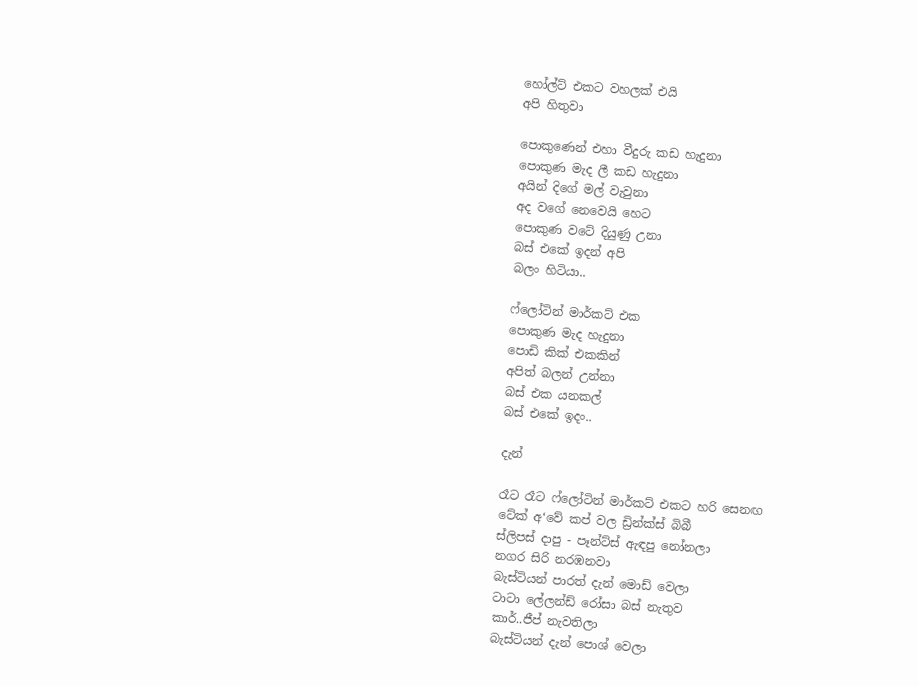හෝල්ට් එකට වහලක් එයි
අපි හිතුවා

පොකුණෙන් එහා වීදුරු කඩ හැදුනා
පොකුණ මැද ලී කඩ හැදුනා
අයින් දිගේ මල් වැවුනා
අද වගේ නෙවෙයි හෙට
පොකුණ වටේ දියුණු උනා
බස් එකේ ඉදන් අපි
බලං හිටියා..

ෆ්ලෝටින් මාර්කට් එක
පොකුණ මැද හැදුනා
පොඩි කික් එකකින්
අපිත් බලන් උන්නා
බස් එක යනකල්
බස් එකේ ඉදං..

දැන්

රෑට රෑට ෆ්ලෝටින් මාර්කට් එකට හරි සෙනඟ
ටේක් අ‘වේ කප් වල ඩ්‍රින්ක්ස් බිබී
ස්ලිපස් දාපු - පෑන්ට්ස් ඇඳපු නෝනලා
නගර සිරි නරඹනවා
බැස්ටියන් පාරත් දැන් මොඩ් වෙලා
ටාටා ලේලන්ඩ් රෝසා බස් නැතුව
කාර්..ජීප් නැවතිලා
බැස්ටියන් දැන් පොශ් වෙලා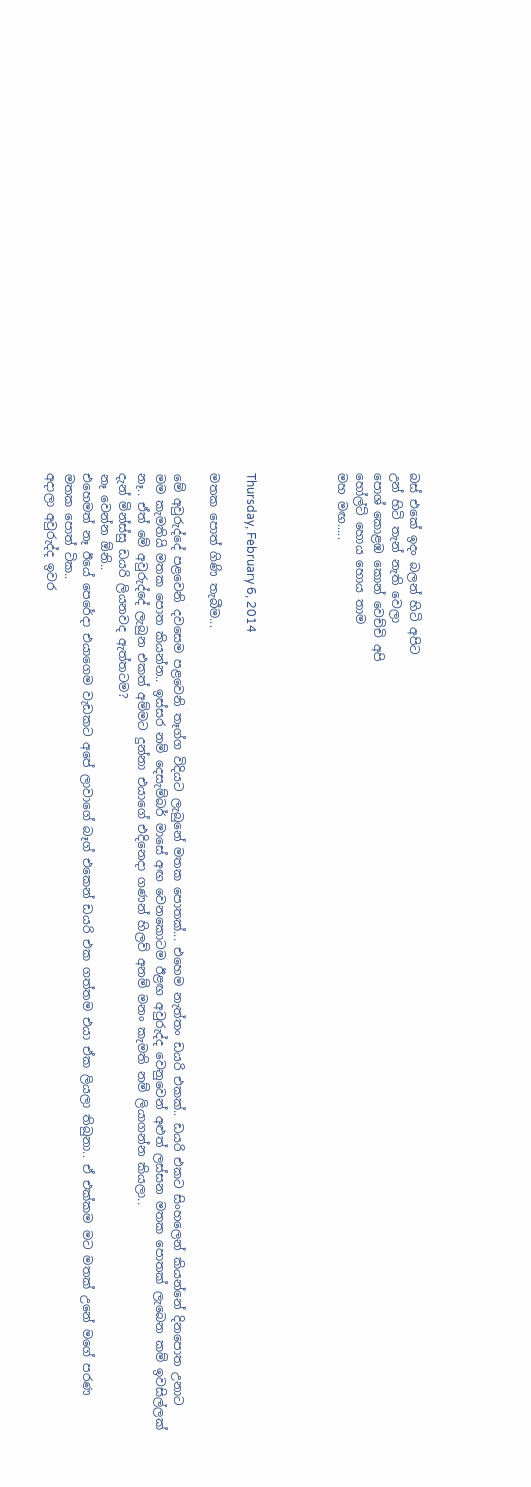බස් එකේ ඉදං බලන් හිටි අපිට
උන් හිටි තැන් නැති වෙලා
පොශ් කොළඹ කොන් වෙච්චි අපි
හෝල්ට් හොය හොය තාම
මහ මඟ.....




Thursday, February 6, 2014

මතක පොත් ගිණි තැබීම...

මේ අවුරුද්දේ පළවෙනි දවසෙම පළවෙනි තෑග්ග විදියට ලැබුනේ මතක පොතක්... එහෙම නැත්තං ඩයරි එකක්.. ඩයරි එකට සිංහලෙන් කියන්නේ දිනපොත උනාට මම කැමතියි මතක පොත කියන්න.. ඉස්සර නම් දෙසැම්බර් මාසේ අඟ වෙනකොටම ඊළඟ අවුරුද්ද වෙනුවෙන් අළුත් ලස්සන මතක පොතක් ලැබෙන කම් ඉවසිල්ලක් නෑ.. ඒත් මේ අවුරුද්දේ ලැබුන එකත් අම්මට දුන්නා එයාගේ එදිනෙදා ගණන් හිලව් අනම් මනං කැමති නම් ලියාගන්න කියලා..
දැන් මින්ස්සු ඩයරි ලියනවද ඇත්තටම?
නෑ වෙන්න ඕනි..
එහෙමත් නෑ ඊයේ පෙරේදා එයාගෙම වැඩකට අපේ ලාවාගේ බෑග් එකෙන් ඩයරි එක ගත්තම එයා ඒක ලියලා තිබුනා.. ඒ එක්කම මට මතක් උනේ මගේ පරණ මතක පොත් ටික..
අදාලා අවුරුද්ද ඉවර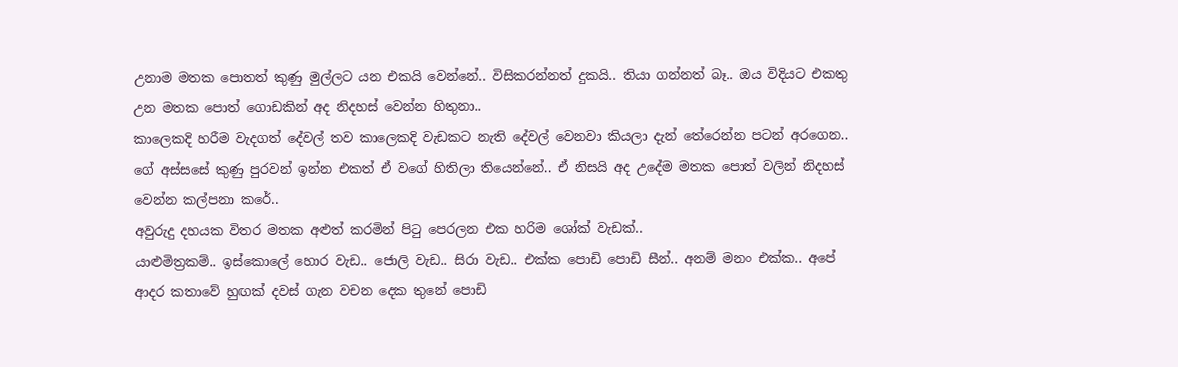උනාම මතක පොතත් කුණු මුල්ලට යන එකයි වෙන්නේ.. විසිකරන්නත් දුකයි.. තියා ගන්නත් බෑ.. ඔය විදියට එකතු උන මතක පොත් ගොඩකින් අද නිදහස් වෙන්න හිතුනා..
කාලෙකදි හරීම වැදගත් දේවල් තව කාලෙකදි වැඩකට නැති දේවල් වෙනවා කියලා දැන් තේරෙන්න පටන් අරගෙන.. ගේ අස්සසේ කුණු පුරවන් ඉන්න එකත් ඒ වගේ හිතිලා තියෙන්නේ.. ඒ නිසයි අද උදේම මතක පොත් වලින් නිදහස් වෙන්න කල්පනා කරේ..
අවුරුදු දහයක විතර මතක අළුත් කරමින් පිටු පෙරලන එක හරිම ශෝක් වැඩක්..
යාළුමිත්‍රකම්.. ඉස්කොලේ හොර වැඩ.. ජොලි වැඩ.. සිරා වැඩ.. එක්ක පොඩි පොඩි සීන්.. අනම් මනං එක්ක.. අපේ ආදර කතාවේ හුඟක් දවස් ගැන වචන දෙක තුනේ පොඩි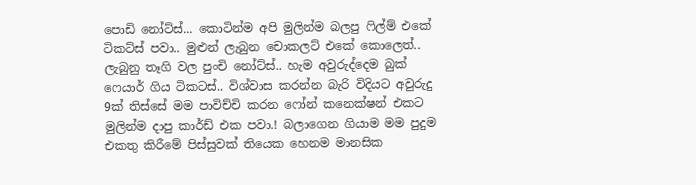පොඩි නෝට්ස්... කොටින්ම අපි මුලින්ම බලපු ෆිල්ම් එකේ ටිකට්ස් පවා.. මුළුන් ලැබුන චොකලට් එකේ කොලෙත්.. ලැබුනු තෑගි වල පුංචි නෝට්ස්.. හැම අවුරුද්දෙම බුක් ෆෙයාර් ගිය ටිකටස්.. විශ්වාස කරන්න බැරි විදියට අවුරුදු 9ක් තිස්සේ මම පාවිච්චි කරන ෆෝන් කනෙක්ෂන් එකට මුලින්ම දාපු කාර්ඩ් එක පවා.! බලාගෙන ගියාම මම පුදුම එකතු කිරීමේ පිස්සුවක් තියෙක හෙනම මානසික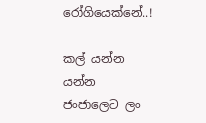රෝගියෙක්නේ..!

කල් යන්න යන්න ජංජාලෙට ලං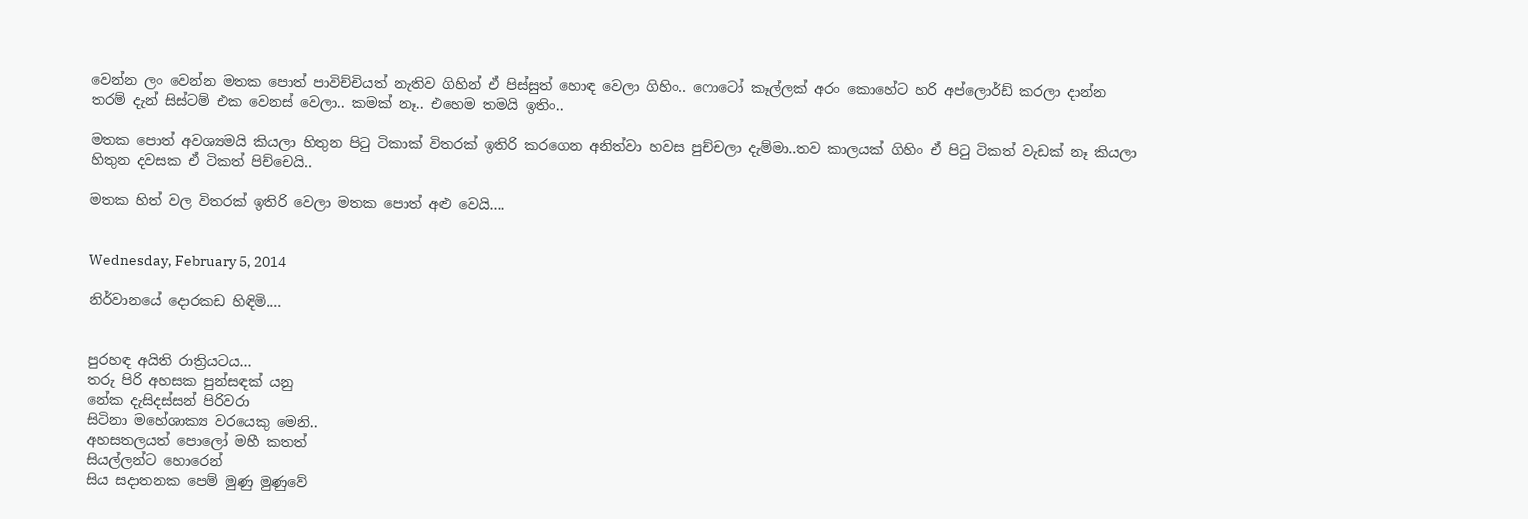වෙන්න ලං වෙන්න මතක පොත් පාවිච්චියත් නැතිව ගිහින් ඒ පිස්සුත් හොඳ වෙලා ගිහිං.. ෆොටෝ කෑල්ලක් අරං කොහේට හරි අප්ලොර්ඩ් කරලා දාන්න තරම් දැන් සිස්ටම් එක වෙනස් වෙලා.. කමක් නෑ.. එහෙම තමයි ඉතිං..

මතක පොත් අවශ්‍යමයි කියලා හිතුන පිටු ටිකාක් විතරක් ඉතිරි කරගෙන අනිත්වා හවස පුච්චලා දැම්මා..තව කාලයක් ගිහිං ඒ පිටු ටිකත් වැඩක් නෑ කියලා හිතුන දවසක ඒ ටිකත් පිච්චෙයි..

මතක හිත් වල විතරක් ඉතිරි වෙලා මතක පොත් අළු වෙයි....


Wednesday, February 5, 2014

නිර්වානයේ දොරකඩ හිඳිමි....


පුරහඳ අයිති රාත්‍රියටය...
තරු පිරි අහසක පුන්සඳක් යනු
නේක දැසිදස්සන් පිරිවරා
සිටිනා මහේශාක්‍ය වරයෙකු මෙනි..
අහසතලයත් පොලෝ මහී කතත්
සියල්ලන්ට හොරෙන්
සිය සදාතනක පෙම් මුණු මුණුවේ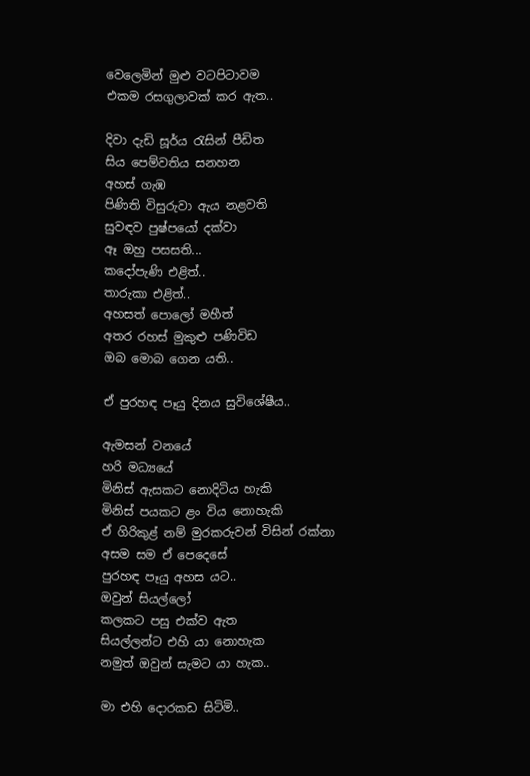වෙලෙමින් මුළු වටපිටාවම
එකම රසගුලාවක් කර ඇත..

දිවා දැඩි සූර්ය රැසින් පීඩිත
සිය පෙම්වතිය සනහන
අහස් ගැඹ
පිණිති විසුරුවා ඇය නළවති
සුවඳව පුෂ්පයෝ දක්වා
ඈ ඔහු පසසති...
කදෝපැණි එළිත්..
තාරුකා එළිත්..
අහසත් පොලෝ මහීත්
අතර රහස් මුකුළු පණිවිඩ
ඔබ මොබ ගෙන යති..

ඒ පුරහඳ පෑයු දිනය සුවිශේෂීය..

ඇමසන් වනයේ
හරි මධ්‍යයේ
මිනිස් ඇසකට නොදිටිය හැකි
මිනිස් පයකට ළං විය නොහැකි
ඒ ගිරිකුළ් නම් මුරකරුවන් විසින් රක්නා
අසම සම ඒ පෙදෙසේ
පුරහඳ පෑයු අහස යට..
ඔවුන් සියල්ලෝ
කලකට පසු එක්ව ඇත
සියල්ලන්ට එහි යා නොහැක
නමුත් ඔවුන් සැමට යා හැක..

මා එහි දොරකඩ සිටිමි..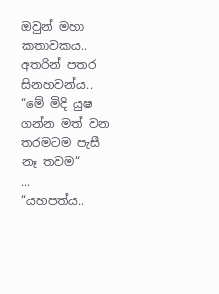ඔවුන් මහා කතාවකය..
අතරින් පතර සිනහවන්ය..
“මේ මිදි යුෂ ගන්න මත් වන තරමටම පැසී නෑ තවම“
...
“යහපත්ය..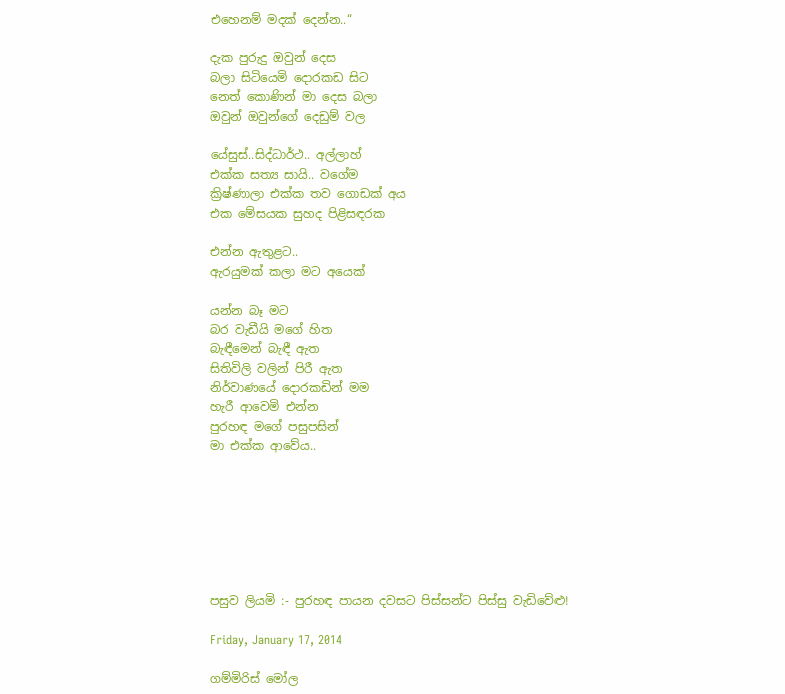එහෙනම් මදක් දෙන්න..“

දැක පුරුදු ඔවුන් දෙස
බලා සිටියෙමි දොරකඩ සිට
නෙත් කොණින් මා දෙස බලා
ඔවුන් ඔවුන්ගේ දෙඩුම් වල

යේසුස්..සිද්ධාර්ථ.. අල්ලාහ්
එක්ක සත්‍ය සායි.. වගේම
ක්‍රිෂ්ණාලා එක්ක තව ගොඩක් අය
එක මේසයක සුහද පිළිසඳරක

එන්න ඇතුළට..
ඇරයුමක් කලා මට අයෙක්

යන්න බෑ මට
බර වැඩීයි මගේ හිත
බැඳීමෙන් බැඳී ඇත
සිතිවිලි වලින් පිරී ඇත
නිර්වාණයේ දොරකඩින් මම
හැරී ආවෙමි එන්න
පුරහඳ මගේ පසුපසින්
මා එක්ක ආවේය..







පසුව ලියමි :- පුරහඳ පායන දවසට පිස්සන්ට පිස්සු වැඩිවේළු!

Friday, January 17, 2014

ගම්මිරිස් මෝල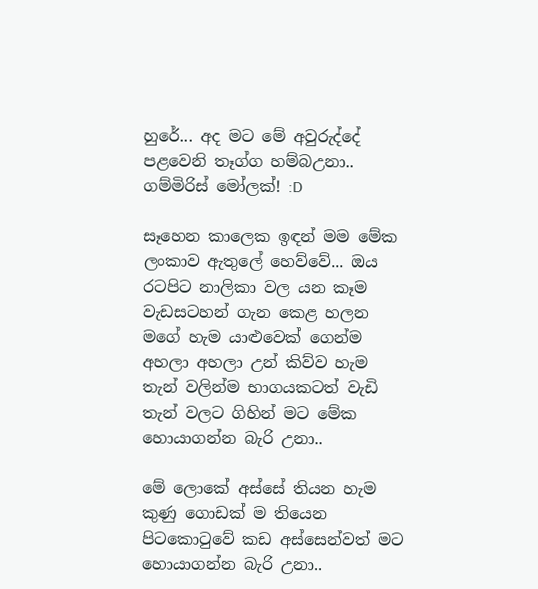හුරේ... අද මට මේ අවුරුද්දේ පළවෙනි තෑග්ග හම්බඋනා.. ගම්මිරිස් මෝලක්! :D

සෑහෙන කාලෙක ඉඳන් මම මේක ලංකාව ඇතුලේ හෙව්වේ... ඔය රටපිට නාලිකා වල යන කෑම වැඩසටහන් ගැන කෙළ හලන මගේ හැම යාළුවෙක් ගෙන්ම අහලා අහලා උන් කිව්ව හැම තැන් වලින්ම භාගයකටත් වැඩි තැන් වලට ගිහින් මට මේක හොයාගන්න බැරි උනා..

මේ ලොකේ අස්සේ තියන හැම කුණු ගොඩක් ම තියෙන පිටකොටුවේ කඩ අස්සෙන්වත් මට හොයාගන්න බැරි උනා..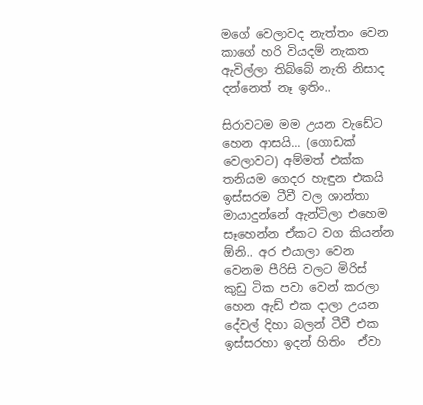මගේ වෙලාවද නැත්තං වෙන කාගේ හරි වියදම් නැකත ඇවිල්ලා තිබ්බේ නැති නිසාද දන්නෙත් නෑ ඉතිං..

සිරාවටම මම උයන වැඩේට හෙන ආසයි... (ගොඩක් වෙලාවට) අම්මත් එක්ක තනියම ගෙදර හැඳුන එකයි ඉස්සරම ටීවී වල ශාන්තා මායාදුන්නේ ඇන්ටිලා එහෙම සෑහෙන්න ඒකට වග කියන්න ඕනි.. අර එයාලා වෙන වෙනම පීරිසි වලට මිරිස් කුඩු ටික පවා වෙන් කරලා හෙන ඇඩ් එක දාලා උයන දේවල් දිහා බලන් ටීවී එක ඉස්සරහා ඉදන් හිතිං  ඒවා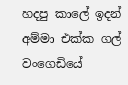හදපු කාලේ ඉදන් අම්මා එක්ක ගල් වංගෙඩියේ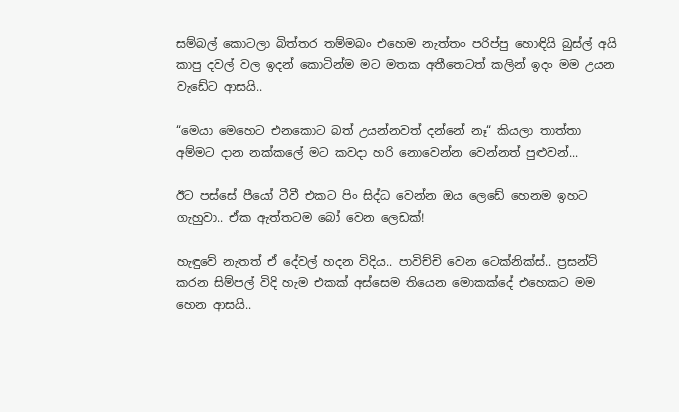සම්බල් කොටලා බිත්තර තම්මබං එහෙම නැත්තං පරිප්පු හොඳියි බුස්ල් අයි කාපු දවල් වල ඉදන් කොටින්ම මට මතක අතීතෙටත් කලින් ඉදං මම උයන වැඩේට ආසයි..

“මෙයා මෙහෙට එනකොට බත් උයන්නවත් දන්නේ නෑ“ කියලා තාත්තා අම්මට දාන නක්කලේ මට කවදා හරි නොවෙන්න වෙන්නත් පුළුවන්...

ඊට පස්සේ පීයෝ ටීවී එකට පිං සිද්ධ වෙන්න ඔය ලෙඩේ හෙනම ඉහට ගැහුවා.. ඒක ඇත්තටම බෝ වෙන ලෙඩක්!

හැඳුවේ නැතත් ඒ දේවල් හදන විදිය.. පාවිච්චි වෙන ටෙක්නික්ස්.. ප්‍රසන්ට් කරන සිම්පල් විදි හැම එකක් අස්සෙම තියෙන මොකක්දේ එහෙකට මම හෙන ආසයි..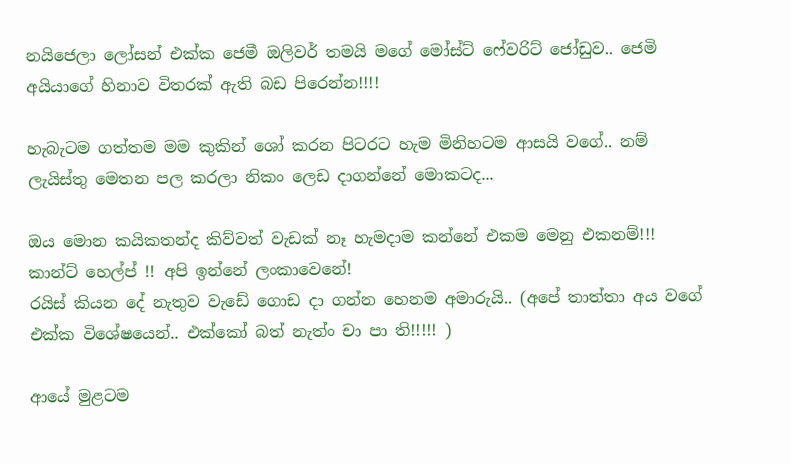නයිජෙලා ලෝසන් එක්ක ජෙමී ඔලිවර් තමයි මගේ මෝස්ට් ෆේවරිට් ජෝඩුව.. ජෙමි අයියාගේ හිනාව විතරක් ඇති බඩ පිරෙන්න!!!!

හැබැටම ගත්තම මම කුකින් ශෝ කරන පිටරට හැම මිනිහටම ආසයි වගේ.. නම් ලැයිස්තු මෙතන පල කරලා නිකං ලෙඩ දාගන්නේ මොකටද...

ඔය මොන කයිකතන්ද කිව්වත් වැඩක් නෑ හැමදාම කන්නේ එකම මෙනු එකනම්!!!
කාන්ට් හෙල්ප් !! අපි ඉන්නේ ලංකාවෙනේ!
රයිස් කියන දේ නැතුව වැඩේ ගොඩ දා ගන්න හෙනම අමාරුයි.. (අපේ තාත්තා අය වගේ එක්ක විශේෂයෙන්.. එක්කෝ බත් නැත්ං චා පා ති!!!!! )

ආයේ මුළටම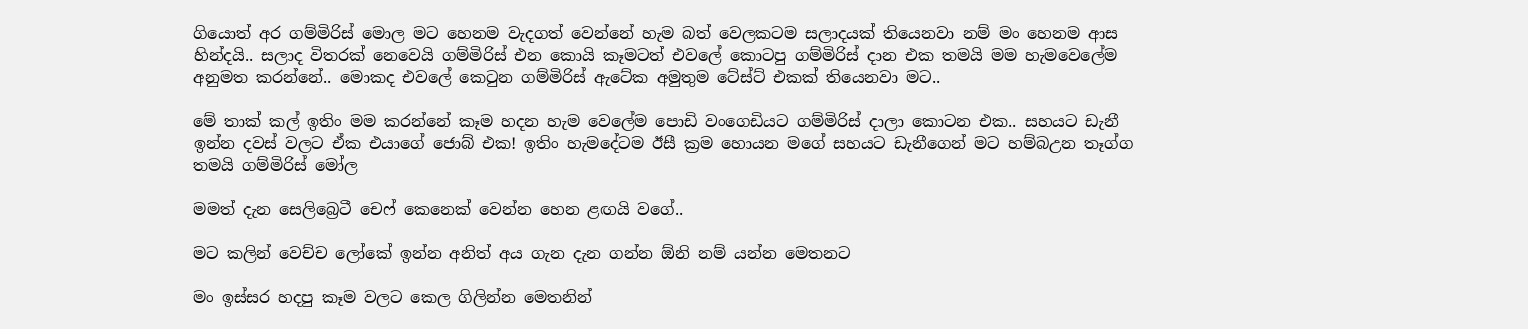ගියොත් අර ගම්මිරිස් මොල මට හෙනම වැදගත් වෙන්නේ හැම බත් වෙලකටම සලාදයක් තියෙනවා නම් මං හෙනම ආස හින්දයි.. සලාද විතරක් නෙවෙයි ගම්මිරිස් එන කොයි කෑමටත් එවලේ කොටපු ගම්මිරිස් දාන එක තමයි මම හැමවෙලේම අනුමත කරන්නේ.. මොකද එවලේ කෙටුන ගම්මිරිස් ඇටේක අමුතුම ටේස්ට් එකක් තියෙනවා මට..

මේ තාක් කල් ඉතිං මම කරන්නේ කෑම හදන හැම වෙලේම පොඩි වංගෙඩියට ගම්මිරිස් දාලා කොටන එක.. සහයට ඩැනී ඉන්න දවස් වලට ඒක එයාගේ ජොබ් එක! ඉතිං හැමදේටම ඊසී ක්‍රම හොයන මගේ සහයට ඩැනීගෙන් මට හම්බඋන තෑග්ග තමයි ගම්මිරිස් මෝල

මමත් දැන සෙලිබ්‍රෙටී චෙෆ් කෙනෙක් වෙන්න හෙන ළඟයි වගේ..

මට කලින් වෙච්ච ලෝකේ ඉන්න අනිත් අය ගැන දැන ගන්න ඕනි නම් යන්න මෙතනට

මං ඉස්සර හදපු කෑම වලට කෙල ගිලින්න මෙතනින්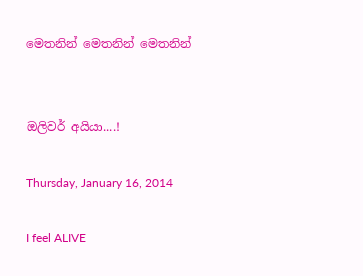මෙතනින් මෙතනින් මෙතනින්


ඔලිවර් අයියා....!

Thursday, January 16, 2014

I feel ALIVE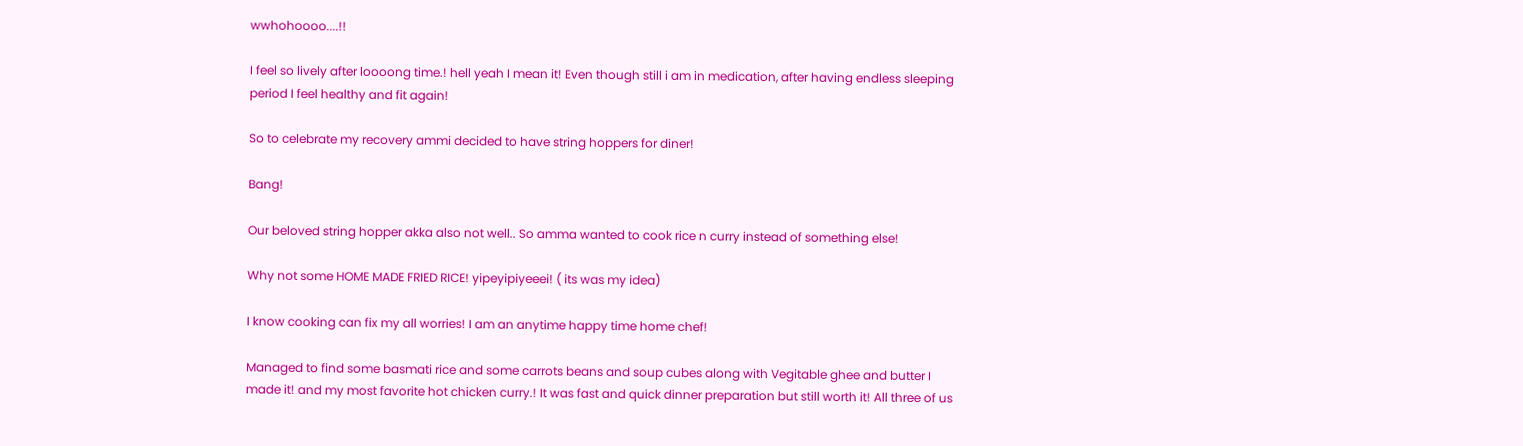wwhohoooo....!!

I feel so lively after loooong time.! hell yeah I mean it! Even though still i am in medication, after having endless sleeping period I feel healthy and fit again!

So to celebrate my recovery ammi decided to have string hoppers for diner!

Bang!

Our beloved string hopper akka also not well.. So amma wanted to cook rice n curry instead of something else!

Why not some HOME MADE FRIED RICE! yipeyipiyeeei! ( its was my idea)

I know cooking can fix my all worries! I am an anytime happy time home chef!

Managed to find some basmati rice and some carrots beans and soup cubes along with Vegitable ghee and butter I made it! and my most favorite hot chicken curry.! It was fast and quick dinner preparation but still worth it! All three of us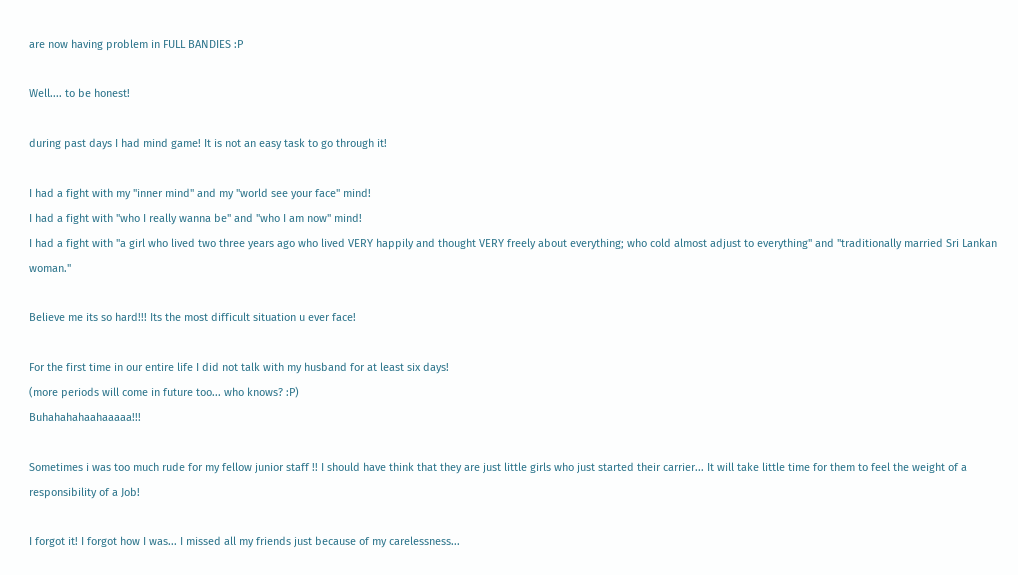are now having problem in FULL BANDIES :P

Well.... to be honest!

during past days I had mind game! It is not an easy task to go through it!

I had a fight with my "inner mind" and my "world see your face" mind!
I had a fight with "who I really wanna be" and "who I am now" mind!
I had a fight with "a girl who lived two three years ago who lived VERY happily and thought VERY freely about everything; who cold almost adjust to everything" and "traditionally married Sri Lankan woman."

Believe me its so hard!!! Its the most difficult situation u ever face!

For the first time in our entire life I did not talk with my husband for at least six days!
(more periods will come in future too... who knows? :P)
Buhahahahaahaaaaa!!!

Sometimes i was too much rude for my fellow junior staff !! I should have think that they are just little girls who just started their carrier... It will take little time for them to feel the weight of a responsibility of a Job!

I forgot it! I forgot how I was... I missed all my friends just because of my carelessness...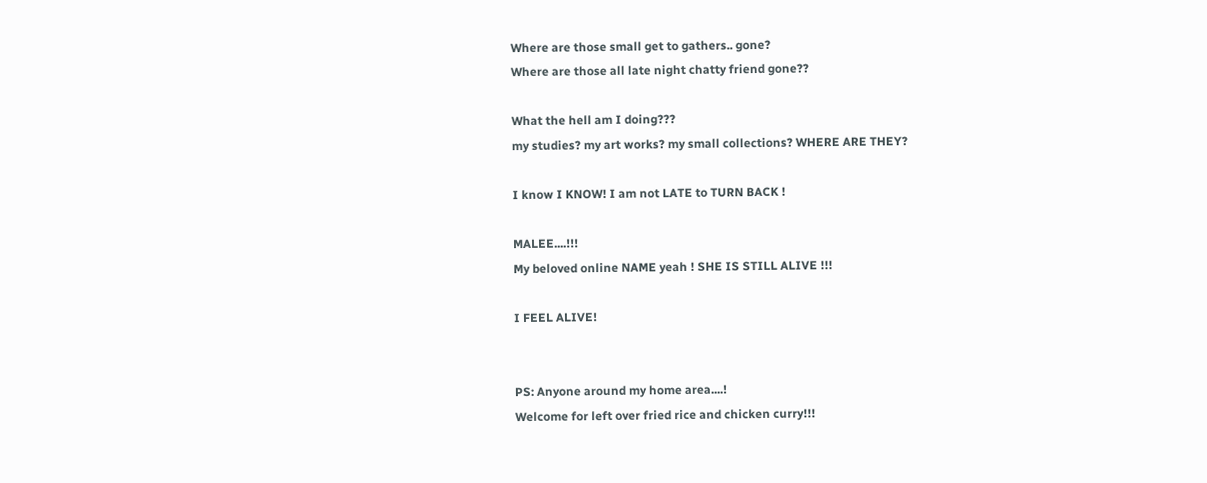Where are those small get to gathers.. gone?
Where are those all late night chatty friend gone??

What the hell am I doing???
my studies? my art works? my small collections? WHERE ARE THEY?

I know I KNOW! I am not LATE to TURN BACK !

MALEE....!!!
My beloved online NAME yeah ! SHE IS STILL ALIVE !!!

I FEEL ALIVE!


PS: Anyone around my home area....!
Welcome for left over fried rice and chicken curry!!!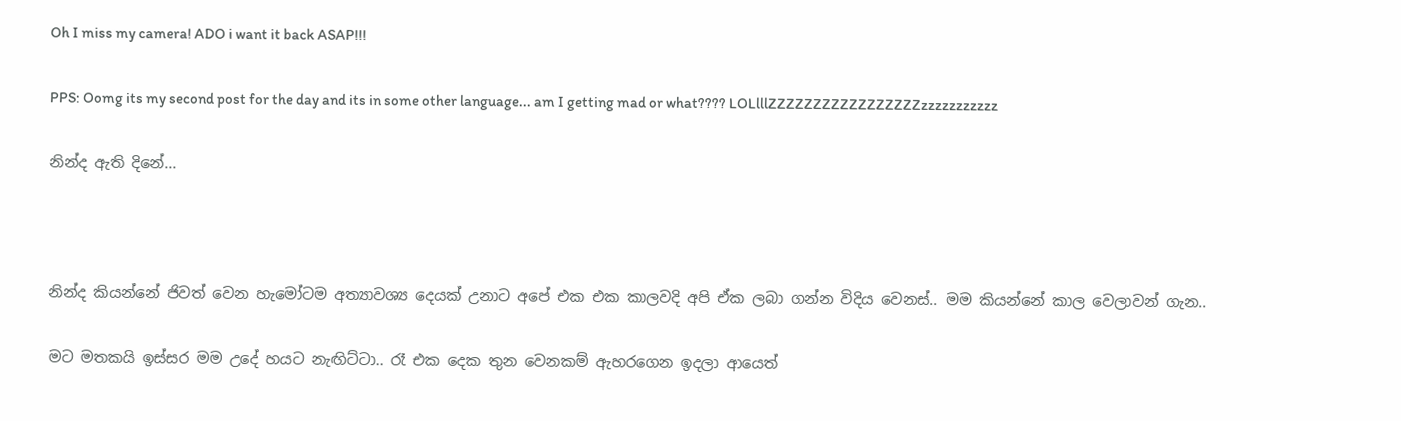Oh I miss my camera! ADO i want it back ASAP!!!

PPS: Oomg its my second post for the day and its in some other language... am I getting mad or what???? LOLlllZZZZZZZZZZZZZZZZZzzzzzzzzzzz

නින්ද ඇති දිනේ...



නින්ද කියන්නේ ජිවත් වෙන හැමෝටම අත්‍යාවශ්‍ය දෙයක් උනාට අපේ එක එක කාලවදි අපි ඒක ලබා ගන්න විදිය වෙනස්.. මම කියන්නේ කාල වෙලාවන් ගැන..

මට මතකයි ඉස්සර මම උදේ හයට නැඟිට්ටා.. රෑ එක දෙක තුන වෙනකම් ඇහරගෙන ඉදලා ආයෙත්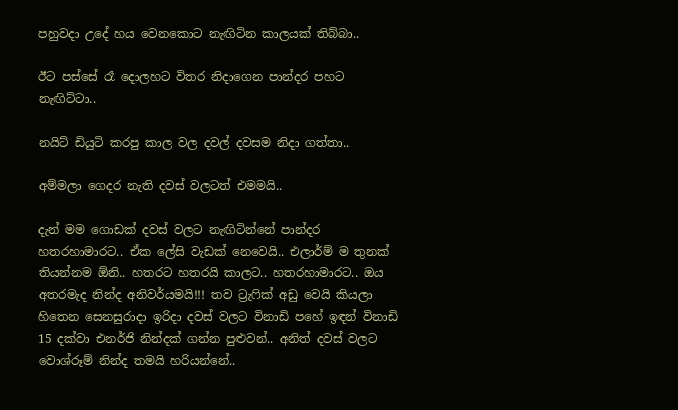පහුවදා උදේ හය වෙනකොට නැඟිටින කාලයක් තිබ්බා..

ඊට පස්සේ රෑ දොලහට විතර නිදාගෙන පාන්දර පහට නැඟිට්ටා..

නයිට් ඩියුටි කරපු කාල වල දවල් දවසම නිදා ගත්තා..

අම්මලා ගෙදර නැති දවස් වලටත් එමමයි..

දැන් මම ගොඩක් දවස් වලට නැඟිටින්නේ පාන්දර හතරහාමාරට.. ඒක ලේසි වැඩක් නෙවෙයි.. එලාර්ම් ම තුනක් තියන්නම ඕනි.. හතරට හතරයි කාලට.. හතරහාමාරට.. ඔය අතරමැද නින්ද අනිවර්යමයි!!! තව ට්‍රැෆික් අඩු වෙයි කියලා හිතෙන සෙනසුරාදා ඉරිදා දවස් වලට විනාඩි පහේ ඉඳන් විනාඩි 15 දක්වා එනර්ජි නින්දක් ගන්න පුළුවන්.. අනිත් දවස් වලට වොශ්රූම් නින්ද තමයි හරියන්නේ..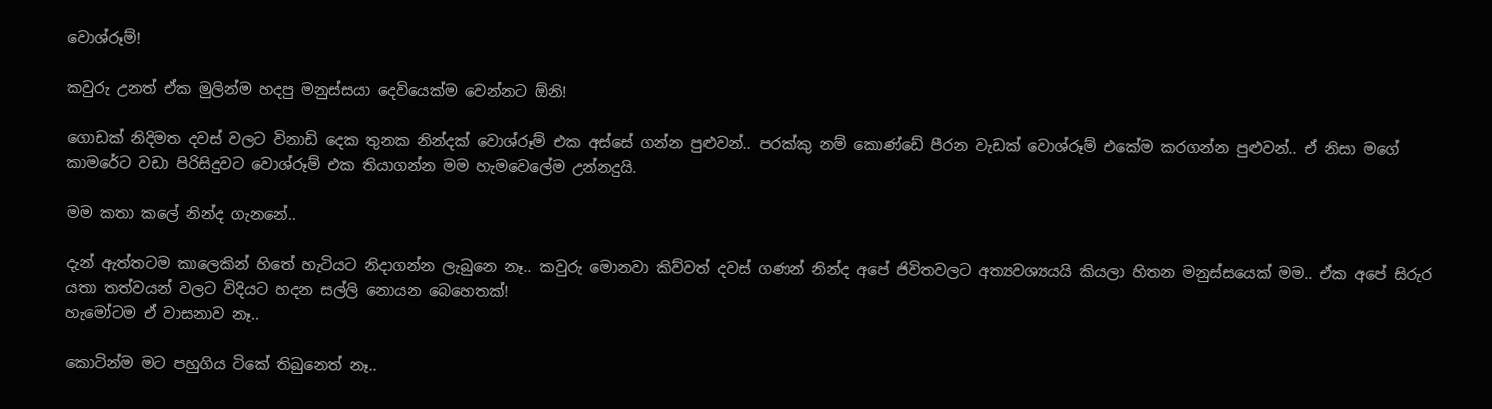වොශ්රූම්!

කවුරු උනත් ඒක මුලින්ම හදපු මනුස්සයා දෙවියෙක්ම වෙන්නට ඕනි!

ගොඩක් නිදිමත දවස් වලට විනාඩි දෙක තුනක නින්දක් වොශ්රූම් එක අස්සේ ගන්න පුළුවන්.. පරක්කු නම් කොණ්ඩේ පීරන වැඩක් වොශ්රූම් එකේම කරගන්න පුළුවන්.. ඒ නිසා මගේ කාමරේට වඩා පිරිසිදුවට වොශ්රූම් එක තියාගන්න මම හැමවෙලේම උන්නදුයි.

මම කතා කලේ නින්ද ගැනනේ..

දැන් ඇත්තටම කාලෙකින් හිතේ හැටියට නිදාගන්න ලැබුනෙ නෑ.. කවුරු මොනවා කිව්වත් දවස් ගණන් නින්ද අපේ ජිවිතවලට අත්‍යවශ්‍යයයි කියලා හිතන මනුස්සයෙක් මම.. ඒක අපේ සිරුර යතා තත්වයන් වලට විදියට හදන සල්ලි නොයන බෙහෙතක්!
හැමෝටම ඒ වාසනාව නෑ..

කොටින්ම මට පහුගිය ටිකේ තිබුනෙත් නෑ..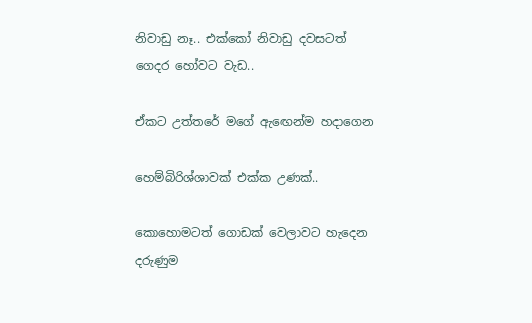නිවාඩු නෑ.. එක්කෝ නිවාඩු දවසටත් ගෙදර හෝවට වැඩ..

ඒකට උත්තරේ මගේ ඇඟෙන්ම හදාගෙන

හෙම්බිරිශ්ශාවක් එක්ක උණක්..

කොහොමටත් ගොඩක් වෙලාවට හැදෙන දරුණුම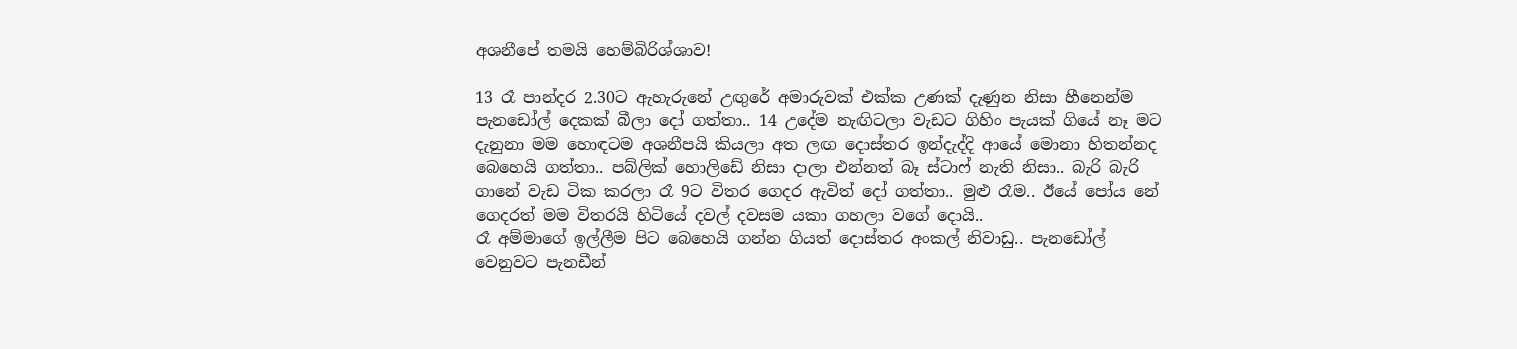අශනීපේ තමයි හෙම්බිරිශ්ශාව!

13 රෑ පාන්දර 2.30ට ඇහැරුනේ උඟුරේ අමාරුවක් එක්ක උණක් දැණුන නිසා හීනෙන්ම පැනඩෝල් දෙකක් බීලා දෝ ගත්තා.. 14 උදේම නැඟිටලා වැඩට ගිහිං පැයක් ගියේ නෑ මට දැනුනා මම හොඳටම අශනීපයි කියලා අත ලඟ දොස්තර ඉන්දැද්දි ආයේ මොනා හිතන්නද බෙහෙයි ගත්තා.. පබ්ලික් හොලිඩේ නිසා දාලා එන්නත් බෑ ස්ටාෆ් නැති නිසා.. බැරි බැරි ගානේ වැඩ ටික කරලා රෑ 9ට විතර ගෙදර ඇවිත් දෝ ගත්තා.. මුළු රෑම.. ඊයේ පෝය නේ ගෙදරත් මම විතරයි හිටියේ දවල් දවසම යකා ගහලා වගේ දොයි..
රෑ අම්මාගේ ඉල්ලීම පිට බෙහෙයි ගන්න ගියත් දොස්තර අංකල් නිවාඩු.. පැනඩෝල් වෙනුවට පැනඩීන්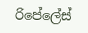රිපේලේස්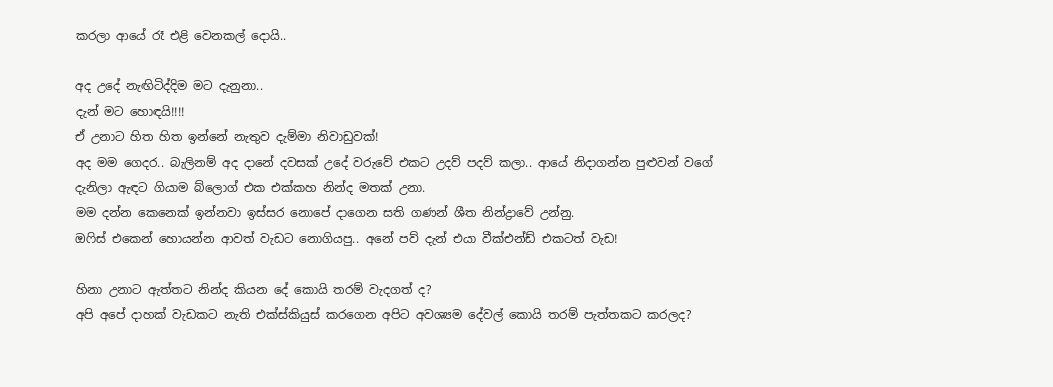කරලා ආයේ රෑ එළි වෙනකල් දොයි..

අද උදේ නැඟිටිද්දිම මට දැනුනා..
දැන් මට හොඳයි!!!!
ඒ උනාට හිත හිත ඉන්නේ නැතුව දැම්මා නිවාඩුවක්!
අද මම ගෙදර.. බැලිනම් අද දානේ දවසක් උදේ වරුවේ එකට උදව් පදව් කලා.. ආයේ නිදාගන්න පුළුවන් වගේ දැනිලා ඇඳට ගියාම බ්ලොග් එක එක්කහ නින්ද මතක් උනා.
මම දන්න කෙනෙක් ඉන්නවා ඉස්සර නොපේ දාගෙන සති ගණන් ශීත නින්ද්‍රාවේ උන්නු.
ඔෆිස් එකෙන් හොයන්න ආවත් වැඩට නොගියපු.. අනේ පව් දැන් එයා වීක්එන්ඩ් එකටත් වැඩ!

හිනා උනාට ඇත්තට නින්ද කියන දේ කොයි තරම් වැදගත් ද?
අපි අපේ දාහක් වැඩකට නැති එක්ස්කියුස් කරගෙන අපිට අවශ්‍යම දේවල් කොයි තරම් පැත්තකට කරලද?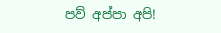පව් අප්පා අපි!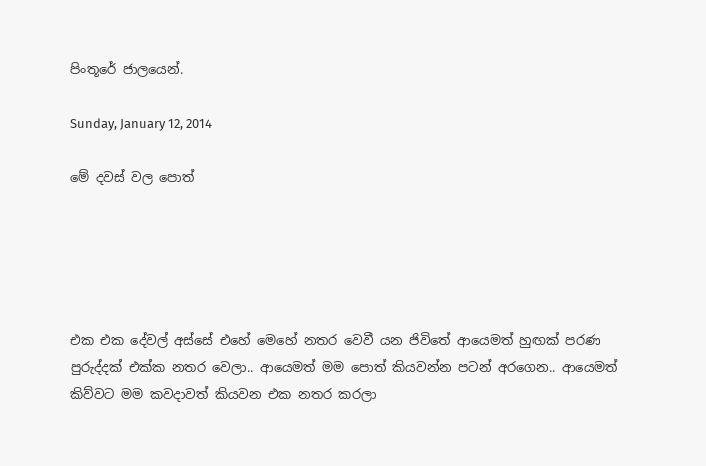පිංතූරේ ජාලයෙන්.

Sunday, January 12, 2014

මේ දවස් වල පොත්





එක එක දේවල් අස්සේ එහේ මෙහේ නතර වෙවී යන ජිවිතේ ආයෙමත් හුඟක් පරණ පුරුද්දක් එක්ක නතර වෙලා.. ආයෙමත් මම පොත් කියවන්න පටන් අරගෙන.. ආයෙමත් කිව්වට මම කවදාවත් කියවන එක නතර කරලා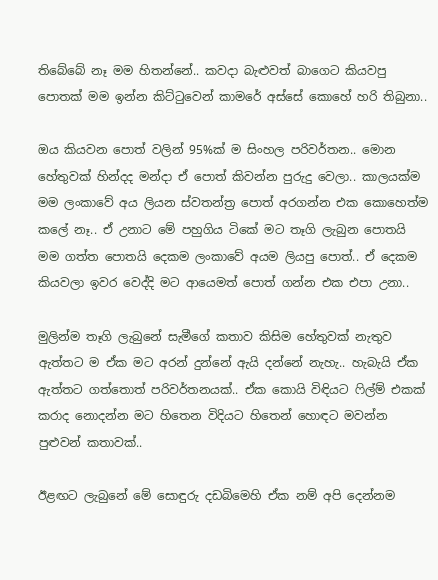තිබේබේ නෑ මම හිතන්නේ.. කවදා බැළුවත් බාගෙට කියවපු පොතක් මම ඉන්න කිට්ටුවෙන් කාමරේ අස්සේ කොහේ හරි තිබුනා..

ඔය කියවන පොත් වලින් 95%ක් ම සිංහල පරිවර්තන.. මොන හේතුවක් හින්දද මන්දා ඒ පොත් කිවන්න පුරුදු වෙලා.. කාලයක්ම මම ලංකාවේ අය ලියන ස්වතන්ත්‍ර පොත් අරගන්න එක කොහෙත්ම කලේ නෑ.. ඒ උනාට මේ පහුගිය ටිකේ මට තෑගි ලැබුන පොතයි මම ගත්ත පොතයි දෙකම ලංකාවේ අයම ලියපු පොත්.. ඒ දෙකම කියවලා ඉවර වෙද්දි මට ආයෙමත් පොත් ගන්න එක එපා උනා..

මුලින්ම තෑගි ලැබුනේ සැමීගේ කතාව කිසිම හේතුවක් නැතුව ඇත්තට ම ඒක මට අරන් දුන්නේ ඇයි දන්නේ නැහැ.. හැබැයි ඒක ඇත්තට ගත්තොත් පරිවර්තනයක්.. ඒක කොයි විඳියට ෆිල්ම් එකක් කරාද නොදන්න මට හිතෙන විදියට හිතෙන් හොඳට මවන්න පුළුවන් කතාවක්..

ඊළඟට ලැබුනේ මේ සොඳුරු දඩබිමෙහි ඒක නම් අපි දෙන්නම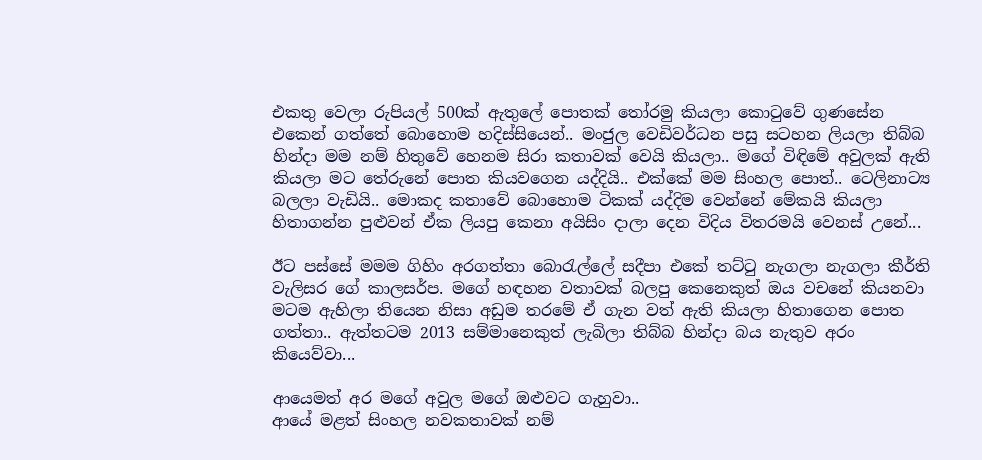එකතු වෙලා රුපියල් 500ක් ඇතුලේ පොතක් තෝරමු කියලා කොටුවේ ගුණසේන එකෙන් ගත්තේ බොහොම හදිස්සියෙන්.. මංජුල වෙඩිවර්ධන පසු සටහන ලියලා තිබ්බ හින්දා මම නම් හිතුවේ හෙනම සිරා කතාවක් වෙයි කියලා.. මගේ විඳිමේ අවුලක් ඇති කියලා මට තේරුනේ පොත කියවගෙන යද්දියි.. එක්කේ මම සිංහල පොත්.. ටෙලිනාට්‍ය බලලා වැඩියි.. මොකද කතාවේ බොහොම ටිකක් යද්දිම වෙන්නේ මේකයි කියලා හිතාගන්න පුළුවන් ඒක ලියපු කෙනා අයිසිං දාලා දෙන විදිය විතරමයි වෙනස් උනේ...

ඊට පස්සේ මමම ගිහිං අරගත්තා බොරැල්ලේ සදීපා එකේ තට්ටු නැගලා නැගලා කීර්ති වැලිසර ගේ කාලසර්ප. මගේ හඳහන වතාවක් බලපු කෙනෙකුත් ඔය වචනේ කියනවා මටම ඇහිලා තියෙන නිසා අඩුම තරමේ ඒ ගැන වත් ඇති කියලා හිතාගෙන පොත ගත්තා.. ඇත්තටම 2013 සම්මානෙකුත් ලැබිලා තිබ්බ හින්දා බය නැතුව අරං කියෙව්වා...

ආයෙමත් අර මගේ අවුල මගේ ඔළුවට ගැහුවා..
ආයේ මළත් සිංහල නවකතාවක් නම්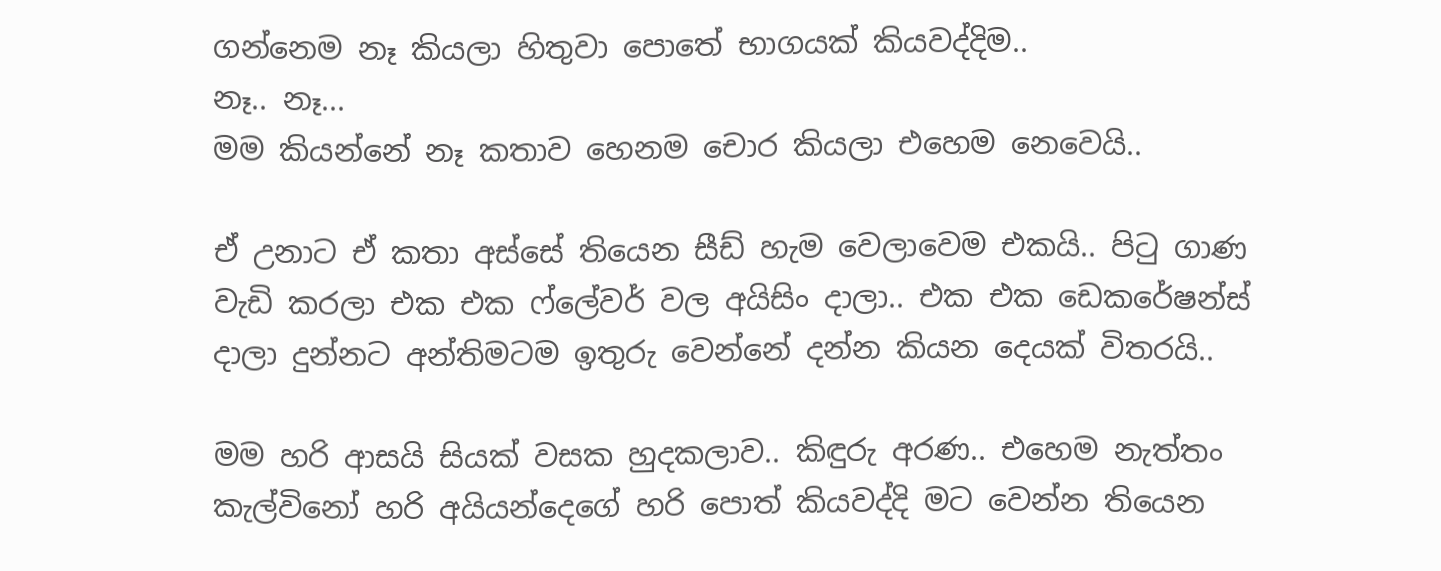ගන්නෙම නෑ කියලා හිතුවා පොතේ භාගයක් කියවද්දිම..
නෑ.. නෑ...
මම කියන්නේ නෑ කතාව හෙනම චොර කියලා එහෙම නෙවෙයි..

ඒ උනාට ඒ කතා අස්සේ තියෙන සීඩ් හැම වෙලාවෙම එකයි.. පිටු ගාණ වැඩි කරලා එක එක ෆ්ලේවර් වල අයිසිං දාලා.. එක එක ඩෙකරේෂන්ස් දාලා දුන්නට අන්තිමටම ඉතුරු වෙන්නේ දන්න කියන දෙයක් විතරයි..

මම හරි ආසයි සියක් වසක හුදකලාව.. කිඳුරු අරණ.. එහෙම නැත්තං කැල්විනෝ හරි අයියන්දෙගේ හරි පොත් කියවද්දි මට වෙන්න තියෙන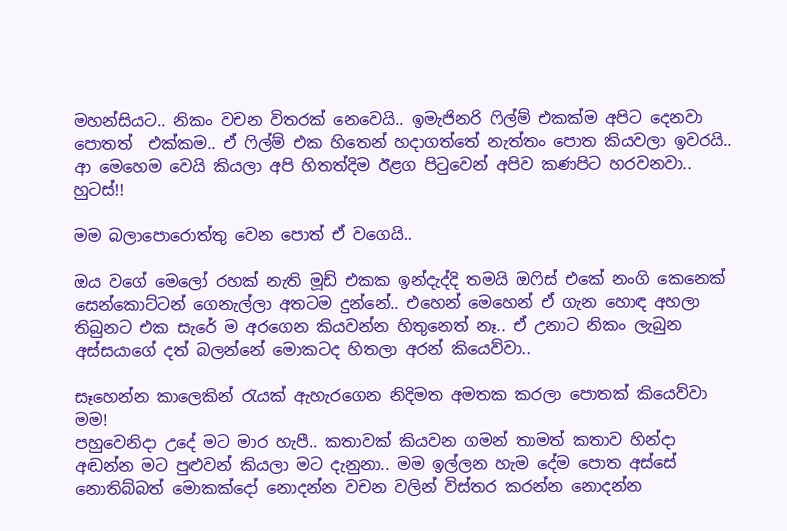මහන්සියට.. නිකං වචන විතරක් නෙවෙයි.. ඉමැජිනරි ෆිල්ම් එකක්ම අපිට දෙනවා පොතත්  එක්කම.. ඒ ෆිල්ම් එක හිතෙන් හදාගත්තේ නැත්තං පොත කියවලා ඉවරයි.. ආ මෙහෙම වෙයි කියලා අපි හිතත්දිම ඊළග පිටුවෙන් අපිව කණපිට හරවනවා.. හුටස්!!

මම බලාපොරොත්තු වෙන පොත් ඒ වගෙයි..

ඔය වගේ මෙලෝ රහක් නැති මූඩ් එකක ඉන්දැද්දි තමයි ඔෆිස් එකේ නංගි කෙනෙක් සෙන්කොට්ටන් ගෙනැල්ලා අතටම දුන්නේ.. එහෙන් මෙහෙන් ඒ ගැන හොඳ අහලා තිබුනට එක සැරේ ම අරගෙන කියවන්න හිතුනෙත් නෑ.. ඒ උනාට නිකං ලැබුන අස්සයාගේ දත් බලන්නේ මොකටද හිතලා අරන් කියෙව්වා..

සෑහෙන්න කාලෙකින් රැයක් ඇහැරගෙන නිදිමත අමතක කරලා පොතක් කියෙව්වා මම!
පහුවෙනිදා උදේ මට මාර හැපී.. කතාවක් කියවන ගමන් තාමත් කතාව හින්දා අඬන්න මට පුළුවන් කියලා මට දැනුනා.. මම ඉල්ලන හැම දේම පොත අස්සේ නොතිබ්බත් මොකක්දෝ නොදන්න වචන වලින් විස්තර කරන්න නොදන්න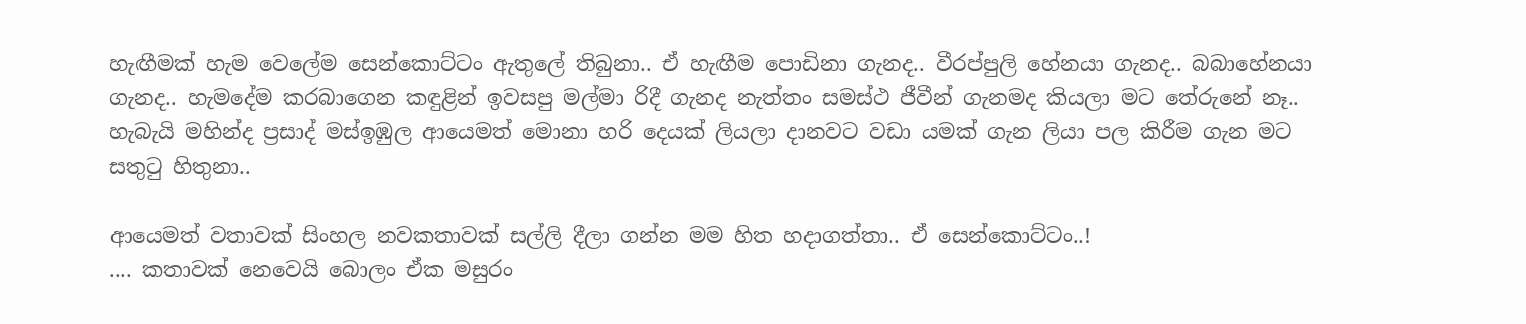හැඟීමක් හැම වෙලේම සෙන්කොට්ටං ඇතුලේ තිබුනා.. ඒ හැඟීම පොඩිනා ගැනද.. වීරප්පුලි හේනයා ගැනද.. බබාහේනයා ගැනද.. හැමදේම කරබාගෙන කඳුළින් ඉවසපු මල්මා රිදී ගැනද නැත්තං සමස්ථ ජීවීන් ගැනමද කියලා මට තේරුනේ නෑ..
හැබැයි මහින්ද ප්‍රසාද් මස්ඉඹුල ආයෙමත් මොනා හරි දෙයක් ලියලා දානවට වඩා යමක් ගැන ලියා පල කිරීම ගැන මට සතුටු හිතුනා..

ආයෙමත් වතාවක් සිංහල නවකතාවක් සල්ලි දීලා ගන්න මම හිත හදාගත්තා.. ඒ සෙන්කොට්ටං..!
.... කතාවක් නෙවෙයි බොලං ඒක මසුරං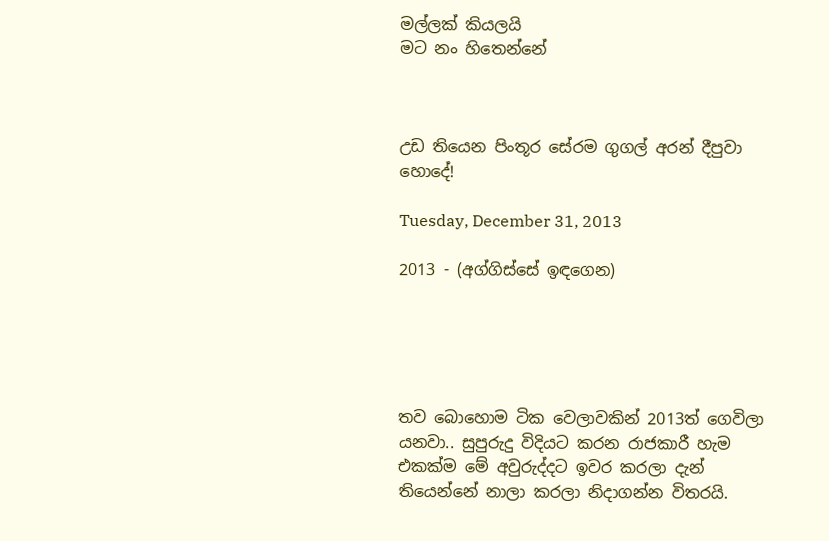මල්ලක් කියලයි
මට නං හිතෙන්නේ



උඩ තියෙන පිංතූර සේරම ගුගල් අරන් දීපුවා හොදේ!

Tuesday, December 31, 2013

2013 - (අග්ගිස්සේ ඉඳගෙන)





තව බොහොම ටික වෙලාවකින් 2013ත් ගෙවිලා යනවා.. සුපුරුදු විදියට කරන රාජකාරී හැම එකක්ම මේ අවුරුද්දට ඉවර කරලා දැන් තියෙන්නේ නාලා කරලා නිදාගන්න විතරයි.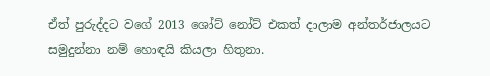ඒත් පුරුද්දට වගේ 2013 ශෝට් නෝට් එකත් දාලාම අන්තර්ජාලයට සමුදුන්නා නම් හොඳයි කියලා හිතුනා.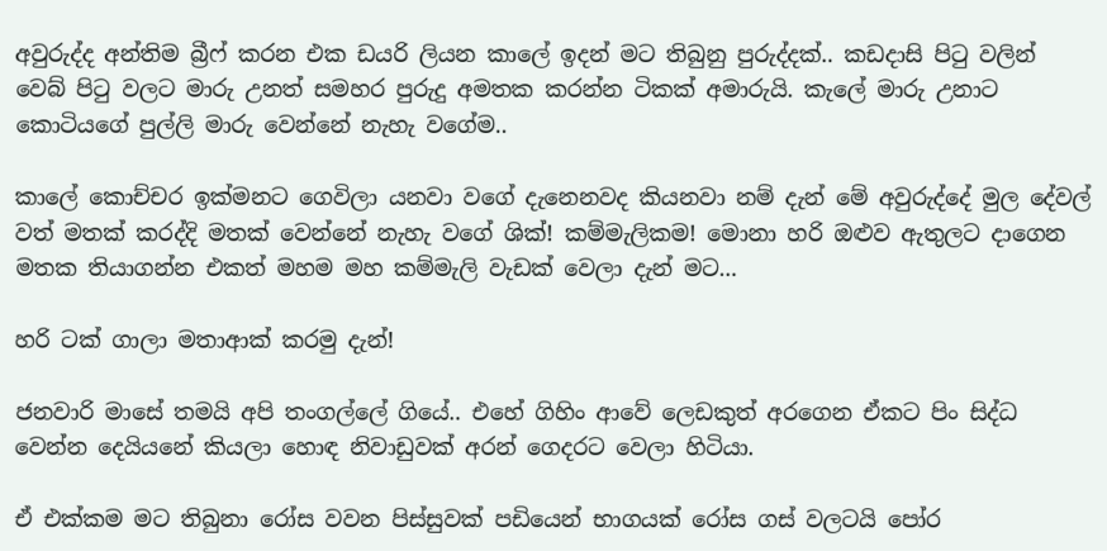අවුරුද්ද අන්තිම බ්‍රීෆ් කරන එක ඩයරි ලියන කාලේ ඉදන් මට තිබුනු පුරුද්දක්.. කඩදාසි පිටු වලින් වෙබ් පිටු වලට මාරු උනත් සමහර පුරුදු අමතක කරන්න ටිකක් අමාරුයි. කැලේ මාරු උනාට කොටියගේ පුල්ලි මාරු වෙන්නේ නැහැ වගේම..

කාලේ කොච්චර ඉක්මනට ගෙවිලා යනවා වගේ දැනෙනවද කියනවා නම් දැන් මේ අවුරුද්දේ මුල දේවල් වත් මතක් කරද්දි මතක් වෙන්නේ නැහැ වගේ ශික්! කම්මැලිකම! මොනා හරි ඔළුව ඇතුලට දාගෙන මතක තියාගන්න එකත් මහම මහ කම්මැලි වැඩක් වෙලා දැන් මට...

හරි ටක් ගාලා මතාආක් කරමු දැන්!

ජනවාරි මාසේ තමයි අපි තංගල්ලේ ගියේ.. එහේ ගිහිං ආවේ ලෙඩකුත් අරගෙන ඒකට පිං සිද්ධ වෙන්න දෙයියනේ කියලා හොඳ නිවාඩුවක් අරන් ගෙදරට වෙලා හිටියා.

ඒ එක්කම මට තිබුනා රෝස වවන පිස්සුවක් පඩියෙන් භාගයක් රෝස ගස් වලටයි පෝර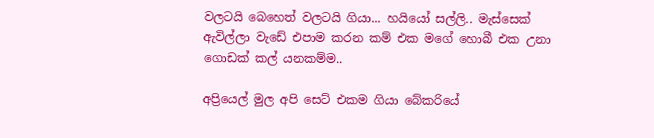වලටයි බෙහෙත් වලටයි ගියා... හයියෝ සල්ලි.. මැස්සෙක් ඇවිල්ලා වැඩේ එපාම කරන කම් එක මගේ හොබී එක උනා ගොඩක් කල් යනකම්ම..

අප්‍රියෙල් මුල අපි සෙට් එකම ගියා බේකරියේ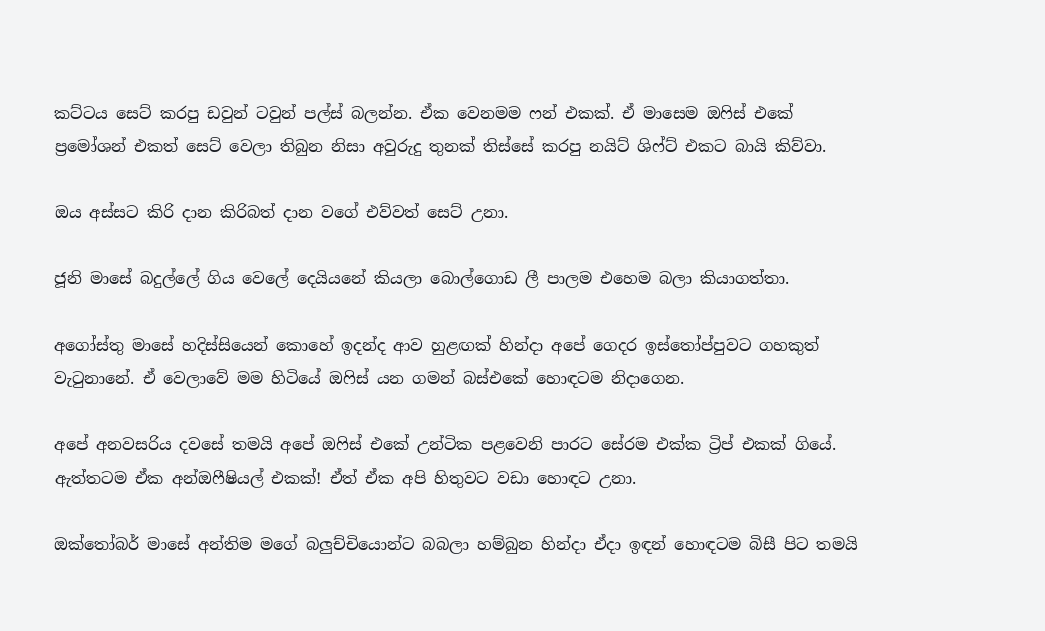කට්ටය සෙට් කරපු ඩවුන් ටවුන් පල්ස් බලන්න. ඒක වෙනමම ෆන් එකක්. ඒ මාසෙම ඔෆිස් එකේ ප්‍රමෝශන් එකත් සෙට් වෙලා තිබුන නිසා අවුරුදු තුනක් තිස්සේ කරපු නයිට් ශිෆ්ට් එකට බායි කිව්වා.

ඔය අස්සට කිරි දාන කිරිබත් දාන වගේ එව්වත් සෙට් උනා.

ජූනි මාසේ බදුල්ලේ ගිය වෙලේ දෙයියනේ කියලා බොල්ගොඩ ලී පාලම එහෙම බලා කියාගත්තා.

අගෝස්තු මාසේ හදිස්සියෙන් කොහේ ඉදන්ද ආව හුළඟක් හින්දා අපේ ගෙදර ඉස්තෝප්පුවට ගහකුත් වැටුනානේ. ඒ වෙලාවේ මම හිටියේ ඔෆිස් යන ගමන් බස්එකේ හොඳටම නිදාගෙන.

අපේ අනවසරිය දවසේ තමයි අපේ ඔෆිස් එකේ උන්ටික පළවෙනි පාරට සේරම එක්ක ට්‍රිප් එකක් ගියේ. ඇත්තටම ඒක අන්ඔෆීෂියල් එකක්! ඒත් ඒක අපි හිතුවට වඩා හොඳට උනා.

ඔක්තෝබර් මාසේ අන්තිම මගේ බලුච්චියොන්ට බබලා හම්බුන හින්දා ඒදා ඉඳන් හොඳටම බිසී පිට තමයි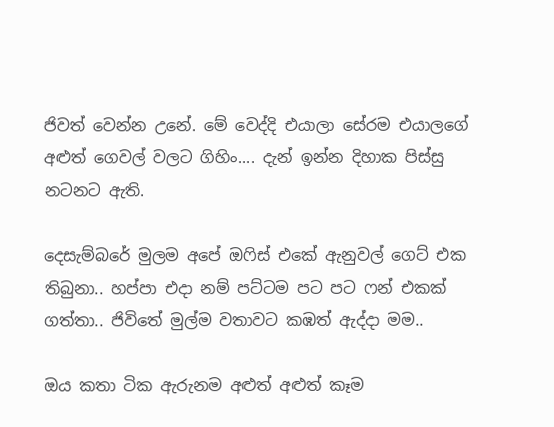ජිවත් වෙන්න උනේ. මේ වෙද්දි එයාලා සේරම එයාලගේ අළුත් ගෙවල් වලට ගිහිං.... දැන් ඉන්න දිහාක පිස්සු නටනට ඇති.

දෙසැම්බරේ මුලම අපේ ඔෆිස් එකේ ඇනුවල් ගෙට් එක තිබුනා.. හප්පා එදා නම් පට්ටම පට පට ෆන් එකක් ගත්තා.. ජිවිතේ මුල්ම වතාවට කඹත් ඇද්දා මම..

ඔය කතා ටික ඇරුනම අළුත් අළුත් කෑම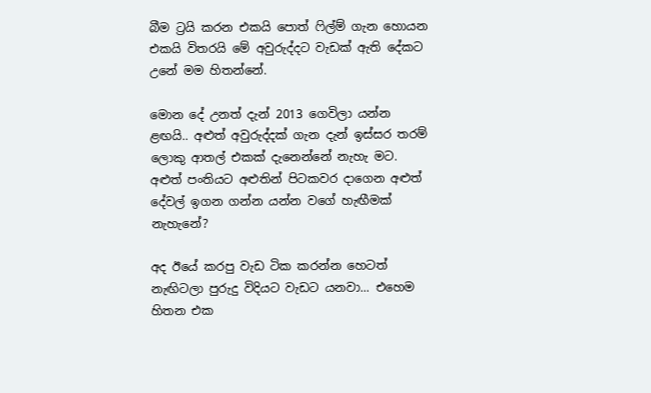බීම ට්‍රයි කරන එකයි පොත් ෆිල්ම් ගැන හොයන එකයි විතරයි මේ අවුරුද්දට වැඩක් ඇති දේකට උනේ මම හිතන්නේ.

මොන දේ උනත් දැන් 2013 ගෙවිලා යන්න ළඟයි.. අළුත් අවුරුද්දක් ගැන දැන් ඉස්සර තරම් ලොකු ආතල් එකක් දැනෙන්නේ නැහැ මට. අළුත් පංතියට අළුතින් පිටකවර දාගෙන අළුත් දේවල් ඉගන ගන්න යන්න වගේ හැඟීමක් නැහැනේ?

අද ඊයේ කරපු වැඩ ටික කරන්න හෙටත් නැඟිටලා පුරුදු විදියට වැඩට යනවා... එහෙම හිතන එක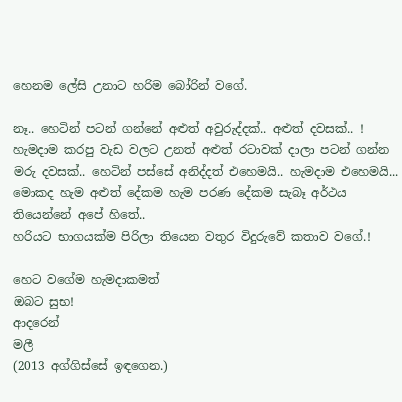හෙනම ලේසි උනාට හරිම බෝරින් වගේ.

නෑ.. හෙටින් පටන් ගන්නේ අළුත් අවුරුද්දක්.. අළුත් දවසක්.. ! හැමදාම කරපු වැඩ වලට උනත් අළුත් රටාවක් දාලා පටන් ගන්න මරු දවසක්.. හෙටින් පස්සේ අනිද්දත් එහෙමයි.. හැමදාම එහෙමයි... මොකද හැම අළුත් දේකම හැම පරණ දේකම සැබෑ අර්ථය තියෙන්නේ අපේ හිතේ..
හරියට භාගයක්ම පිරිලා තියෙන වතුර විදුරුවේ කතාව වගේ.!

හෙට වගේම හැමදාකමත්
ඔබට සුභ!
ආදරෙන්
මලී
(2013 අග්ගිස්සේ ඉඳගෙන.)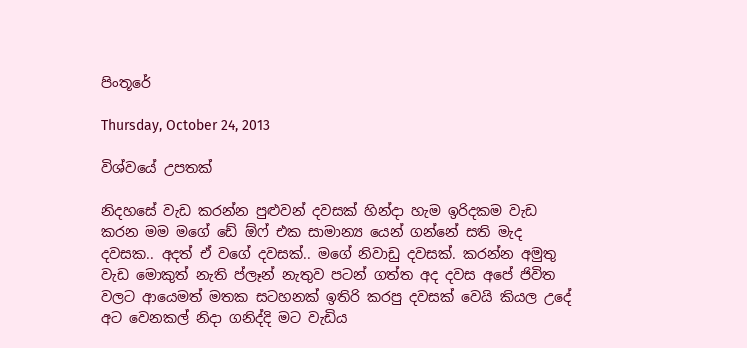පිංතූරේ

Thursday, October 24, 2013

විශ්වයේ උපතක්

නිදහසේ වැඩ කරන්න පුළුවන් දවසක් හින්දා හැම ඉරිදකම වැඩ කරන මම මගේ ඩේ ඕෆ් එක සාමාන්‍ය යෙන් ගන්නේ සති මැද දවසක.. අදත් ඒ වගේ දවසක්.. මගේ නිවාඩු දවසක්. කරන්න අමුතු වැඩ මොකුත් නැති ප්ලෑන් නැතුව පටන් ගත්ත අද දවස අපේ ජිවිත වලට ආයෙමත් මතක සටහනක් ඉතිරි කරපු දවසක් වෙයි කියල උදේ අට වෙනකල් නිදා ගනිද්දි මට වැඩිය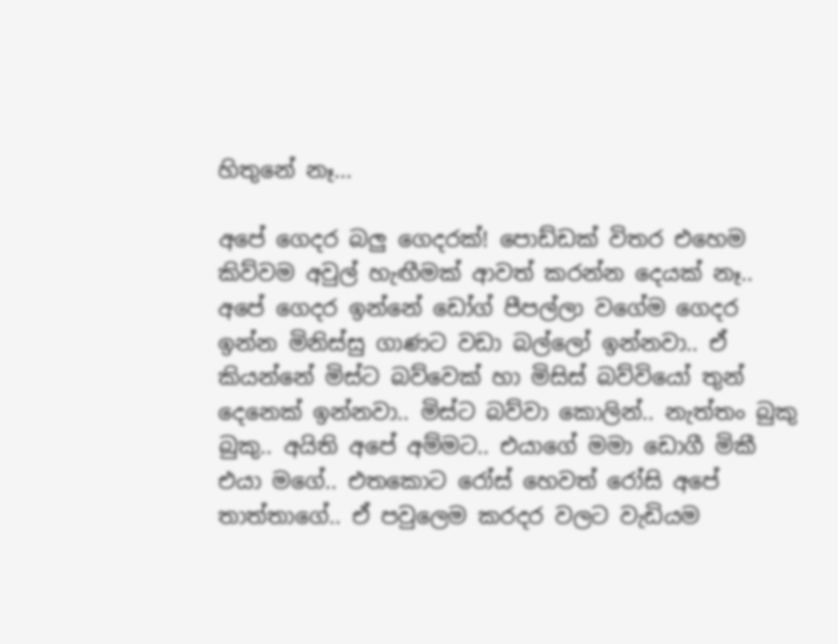හිතුනේ නෑ...

අපේ ගෙදර බලු ගෙදරක්! පොඩ්ඩක් විතර එහෙම කිව්වම අවුල් හැඟීමක් ආවත් කරන්න දෙයක් නෑ.. අපේ ගෙදර ඉන්නේ ඩෝග් පීපල්ලා වගේම ගෙදර ඉන්න මිනිස්සු ගාණට වඩා බල්ලෝ ඉන්නවා.. ඒ කියන්නේ මිස්ට බව්වෙක් හා මිසිස් බව්වියෝ තුන් දෙනෙක් ඉන්නවා.. මිස්ට බව්වා කොලින්.. නැත්තං බුකු බුකු.. අයිති අපේ අම්මට.. එයාගේ මමා ඩොගී මිකී එයා මගේ.. එතකොට රෝස් හෙවත් රෝසි අපේ තාත්තාගේ.. ඒ පවුලෙම කරදර වලට වැඩියම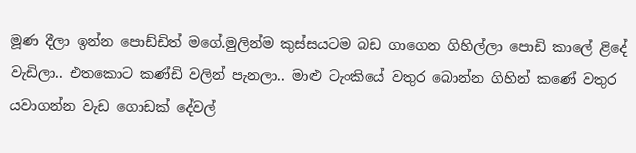මූණ දීලා ඉන්න පොඩ්ඩිත් මගේ.මුලින්ම කුස්සයටම බඩ ගාගෙන ගිහිල්ලා පොඩි කාලේ ළිදේ වැඩිලා.. එතකොට කණ්ඩි වලින් පැනලා.. මාළු ටැංකියේ වතුර බොන්න ගිහින් කණේ වතුර යවාගන්න වැඩ ගොඩක් දේවල්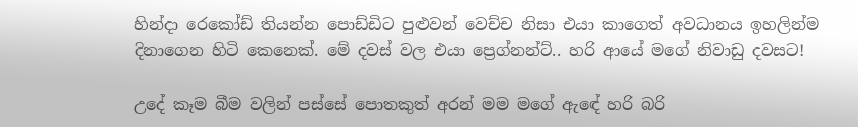හින්දා රෙකෝඩ් තියන්න පොඩ්ඩිට පුළුවන් වෙච්ච නිසා එයා කාගෙත් අවධානය ඉහලින්ම දිනාගෙන හිටි කෙනෙක්. මේ දවස් වල එයා ප්‍රෙග්නන්ට්.. හරි ආයේ මගේ නිවාඩු දවසට!

උදේ කෑම බීම වලින් පස්සේ පොතකුත් අරන් මම මගේ ඇඳේ හරි බරි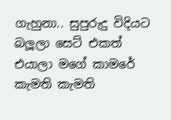ගැහුනා.. සුපුරුදු විදියට බලූලා සෙට් එකත් එයාලා මගේ කාමරේ කැමති කැමති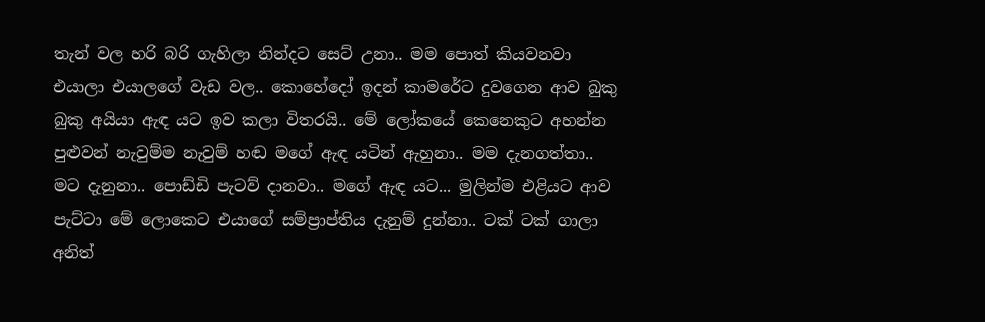තැන් වල හරි බරි ගැහිලා නින්දට සෙට් උනා.. මම පොත් කියවනවා එයාලා එයාලගේ වැඩ වල.. කොහේදෝ ඉදන් කාමරේට දුවගෙන ආව බුකු බුකු අයියා ඇඳ යට ඉව කලා විතරයි.. මේ ලෝකයේ කෙනෙකුට අහන්න පුළුවන් නැවුම්ම නැවුම් හඬ මගේ ඇඳ යටින් ඇහුනා.. මම දැනගත්තා.. මට දැනුනා.. පොඩ්ඩි පැටව් දානවා.. මගේ ඇඳ යට... මුලින්ම එළියට ආව පැට්ටා මේ ලොකෙට එයාගේ සම්ප්‍රාප්තිය දැනුම් දුන්නා.. ටක් ටක් ගාලා අනිත්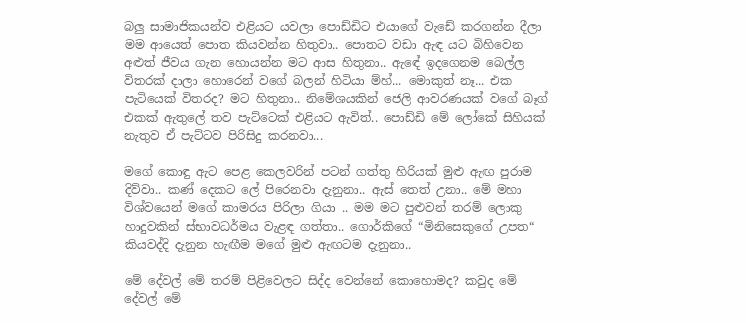බලු සාමාජිකයන්ව එළියට යවලා පොඩ්ඩිට එයාගේ වැඩේ කරගන්න දීලා මම ආයෙත් පොත කියවන්න හිතුවා.. පොතට වඩා ඇඳ යට බිහිවෙන අළුත් ජීවය ගැන හොයන්න මට ආස හිතුනා.. ඇඳේ ඉදගෙනම බෙල්ල විතරක් දාලා හොරෙන් වගේ බලන් හිටියා ම්හ්... මොකුත් නෑ... එක පැටියෙක් විතරද? මට හිතුනා.. නිමේශයකින් ජෙලි ආවරණයක් වගේ බෑග් එකක් ඇතුලේ තව පැට්ටෙක් එළියට ඇවිත්.. පොඩ්ඩි මේ ලෝකේ සිහියක් නැතුව ඒ පැට්ටව පිරිසිදු කරනවා...

මගේ කොඳු ඇට පෙළ කෙලවරින් පටන් ගත්තු හිරියක් මුළු ඇඟ පුරාම දිව්වා.. කණ් දෙකට ලේ පිරෙනවා දැනුනා.. ඇස් තෙත් උනා.. මේ මහා විශ්වයෙන් මගේ කාමරය පිරිලා ගියා .. මම මට පුළුවන් තරම් ලොකු හාදුවකින් ස්භාවධර්මය වැළඳ ගත්තා.. ගොර්කිගේ “මිනිසෙකුගේ උපත“ කියවද්දි දැනුන හැඟීම මගේ මුළු ඇඟටම දැනුනා..

මේ දේවල් මේ තරම් පිළිවෙලට සිද්ද වෙන්නේ කොහොමද? කවුද මේ දේවල් මේ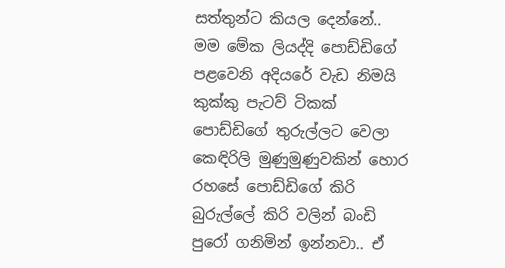සත්තුන්ට කියල දෙන්නේ.. මම මේක ලියද්දි පොඩ්ඩිගේ පළවෙනි අදියරේ වැඩ නිමයි කුක්කු පැටව් ටිකක් පොඩ්ඩිගේ තුරුල්ලට වෙලා කෙඳිරිලි මුණුමුණුවකින් හොර රහසේ පොඩ්ඩිගේ කිරි බුරුල්ලේ කිරි වලින් බංඩි පුරෝ ගනිමින් ඉන්නවා.. ඒ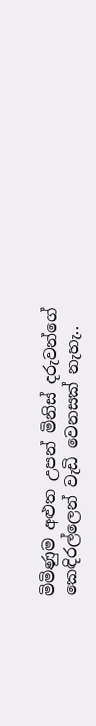මිමිණුම අළුත උපන් මිනිස් දරුවන්ගේ කෙඳිරල්ලෙන් වැඩි වෙනසක් නැහැ..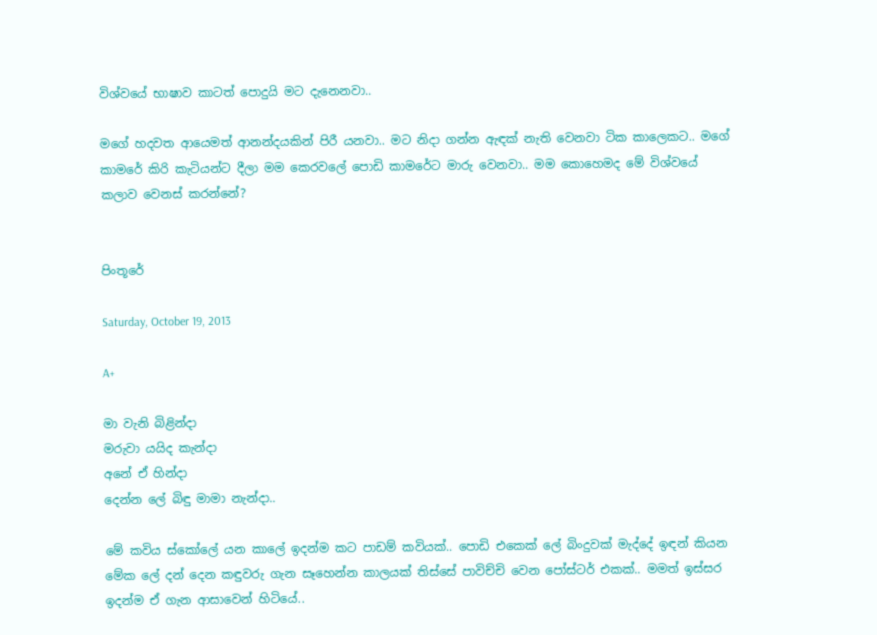විශ්වයේ භාෂාව කාටත් පොදුයි මට දැනෙනවා..

මගේ හදවත ආයෙමත් ආනන්දයකින් පිරී යනවා.. මට නිදා ගන්න ඇඳක් නැති වෙනවා ටික කාලෙකට.. මගේ කාමරේ කිරි කැටියන්ට දීලා මම කෙරවලේ පොඩි කාමරේට මාරු වෙනවා.. මම කොහෙමද මේ විශ්වයේ කලාව වෙනස් කරන්නේ?


පිංතූරේ

Saturday, October 19, 2013

A+

මා වැනි බිළින්දා
මරුවා යයිද කැන්දා
අනේ ඒ හින්දා
දෙන්න ලේ බිඳු මාමා නැන්දා..

මේ කවිය ස්කෝලේ යන කාලේ ඉදන්ම කට පාඩම් කවියක්.. පොඩි එකෙක් ලේ බිංදුවක් මැද්දේ ඉඳන් කියන මේක ලේ දන් දෙන කඳුවරු ගැන සෑහෙන්න කාලයක් තිස්සේ පාවිච්චි වෙන පෝස්ටර් එකක්.. මමත් ඉස්සර ඉදන්ම ඒ ගැන ආසාවෙන් හිටියේ..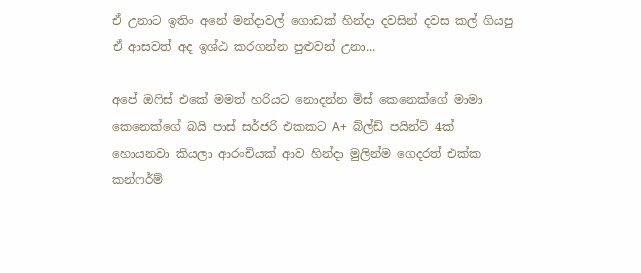ඒ උනාට ඉතිං අනේ මන්දාවල් ගොඩක් හින්දා දවසින් දවස කල් ගියපු ඒ ආසවත් අද ඉශ්ඨ කරගන්න පුළුවන් උනා...

අපේ ඔෆිස් එකේ මමත් හරියට නොදන්න මිස් කෙනෙක්ගේ මාමා කෙනෙක්ගේ බයි පාස් සර්ජරි එකකට A+  බ්ල්ඩ් පයින්ට් 4ක් හොයනවා කියලා ආරංචියක් ආව හින්දා මුලින්ම ගෙදරත් එක්ක කන්ෆර්ම්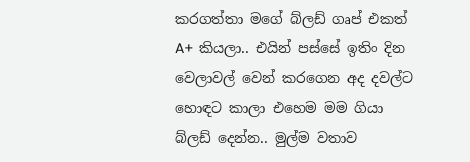කරගත්තා මගේ බ්ලඩ් ගෘප් එකත් A+ කියලා.. එයින් පස්සේ ඉතිං දින වෙලාවල් වෙන් කරගෙන අද දවල්ට හොඳට කාලා එහෙම මම ගියා බ්ලඩ් දෙන්න.. මුල්ම වතාව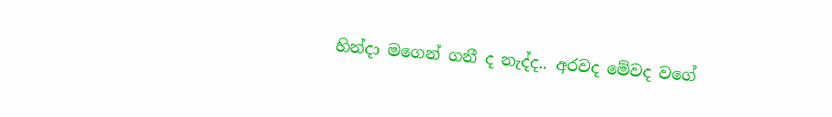හින්දා මගෙන් ගනී ද නැද්ද.. අරවද මේවද වගේ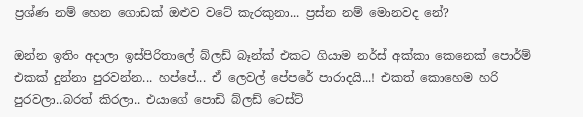ප්‍රශ්ණ නම් හෙන ගොඩක් ඔළුව වටේ කැරකුනා... ප්‍රස්න නම් මොනවද නේ?

ඔන්න ඉතිං අදාලා ඉස්පිරිතාලේ බ්ලඩ් බෑන්ක් එකට ගියාම නර්ස් අක්කා කෙනෙක් පොර්ම් එකක් දුන්නා පුරවන්න... හප්පේ... ඒ ලෙවල් පේපරේ පාරාදයි...! එකත් කොහෙම හරි පුරවලා..බරත් කිරලා.. එයාගේ පොඩි බ්ලඩ් ටෙස්ට්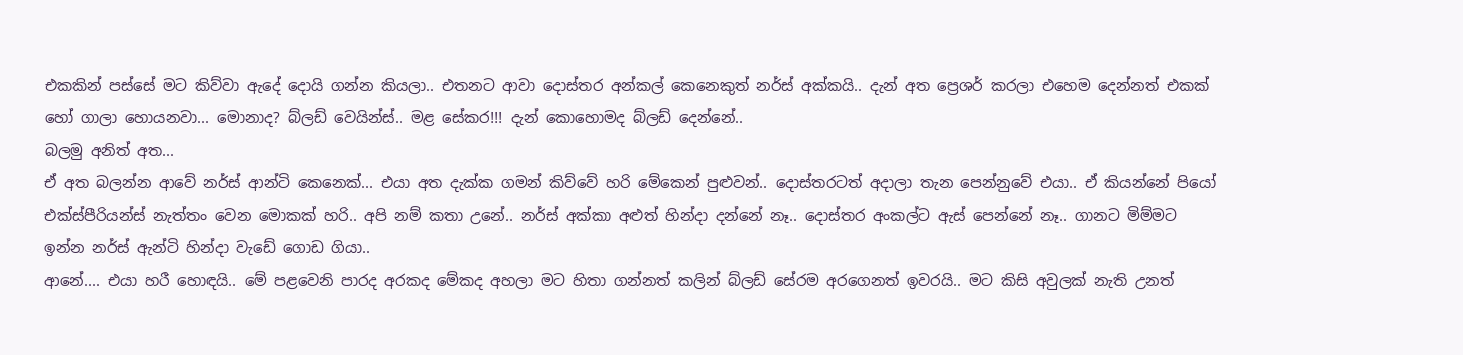එකකින් පස්සේ මට කිව්වා ඇදේ දොයි ගන්න කියලා.. එතනට ආවා දොස්තර අන්කල් කෙනෙකුත් නර්ස් අක්කයි.. දැන් අත ප්‍රෙශර් කරලා එහෙම දෙන්නත් එකක් හෝ ගාලා හොයනවා... මොනාද? බ්ලඩ් වෙයින්ස්.. මළ සේකර!!! දැන් කොහොමද බ්ලඩ් දෙන්නේ..
බලමු අනිත් අත...
ඒ අත බලන්න ආවේ නර්ස් ආන්ටි කෙනෙක්... එයා අත දැක්ක ගමන් කිව්වේ හරි මේකෙන් පුළුවන්.. දොස්තරටත් අදාලා තැන පෙන්නුවේ එයා.. ඒ කියන්නේ පියෝ එක්ස්පීරියන්ස් නැත්තං වෙන මොකක් හරි.. අපි නම් කතා උනේ.. නර්ස් අක්කා අළුත් හින්දා දන්නේ නෑ.. දොස්තර අංකල්ට ඇස් පෙන්නේ නෑ.. ගානට මිම්මට ඉන්න නර්ස් ඇන්ටි හින්දා වැඩේ ගොඩ ගියා..
ආනේ.... එයා හරී හොඳයි.. මේ පළවෙනි පාරද අරකද මේකද අහලා මට හිතා ගන්නත් කලින් බ්ලඩ් සේරම අරගෙනත් ඉවරයි.. මට කිසි අවුලක් නැති උනත්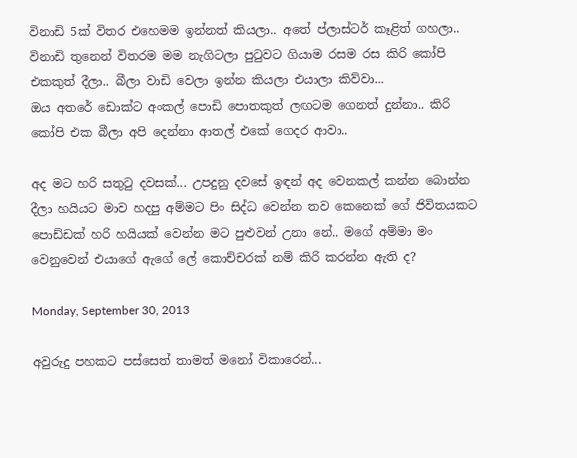විනාඩි 5ක් විතර එහෙමම ඉන්නත් කියලා.. අතේ ප්ලාස්ටර් කෑළිත් ගහලා.. විනාඩි තුනෙන් විතරම මම නැගිටලා පුටුවට ගියාම රසම රස කිරි කෝපි එකකුත් දීලා.. බීලා වාඩි වෙලා ඉන්න කියලා එයාලා කිව්වා...
ඔය අතරේ ඩොක්ට අංකල් පොඩි පොතකුත් ලඟටම ගෙනත් දුන්නා.. කිරි කෝපි එක බීලා අපි දෙන්නා ආතල් එකේ ගෙදර ආවා..

අද මට හරි සතුටු දවසක්... උපදුනු දවසේ ඉඳන් අද වෙනකල් කන්න බොන්න දීලා හයියට මාව හදපු අම්මට පිං සිද්ධ වෙන්න තව කෙනෙක් ගේ ජිවිතයකට පොඩ්ඩක් හරි හයියක් වෙන්න මට පුළුවන් උනා නේ.. මගේ අම්මා මං වෙනුවෙන් එයාගේ ඇගේ ලේ කොච්චරක් නම් කිරි කරන්න ඇති ද?

Monday, September 30, 2013

අවුරුදු පහකට පස්සෙත් තාමත් මනෝ විකාරෙන්...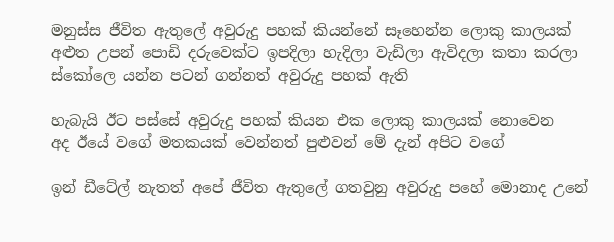මනුස්ස ජීවිත ඇතුලේ අවුරුදු පහක් කියන්නේ සෑහෙන්න ලොකු කාලයක්
අළුත උපන් පොඩි දරුවෙක්ට ඉපදිලා හැදිලා වැඩිලා ඇවිදලා කතා කරලා ස්කෝලෙ යන්න පටන් ගන්නත් අවුරුදු පහක් ඇති

හැබැයි ඊට පස්සේ අවුරුදු පහක් කියන එක ලොකු කාලයක් නොවෙන
අද ඊයේ වගේ මතකයක් වෙන්නත් පුළුවන් මේ දැන් අපිට වගේ

ඉන් ඩීටේල් නැතත් අපේ ජීවිත ඇතුලේ ගතවුනු අවුරුදු පහේ මොනාද උනේ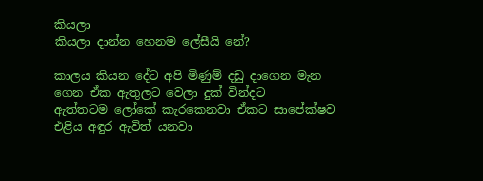කියලා
කියලා දාන්න හෙනම ලේසීයි නේ?

කාලය කියන දේට අපි මිණුම් දඩු දාගෙන මැන ගෙන ඒක ඇතුලට වෙලා දුක් වින්දට
ඇත්තටම ලෝකේ කැරකෙනවා ඒකට සාපේක්ෂව එළිය අඳුර ඇවිත් යනවා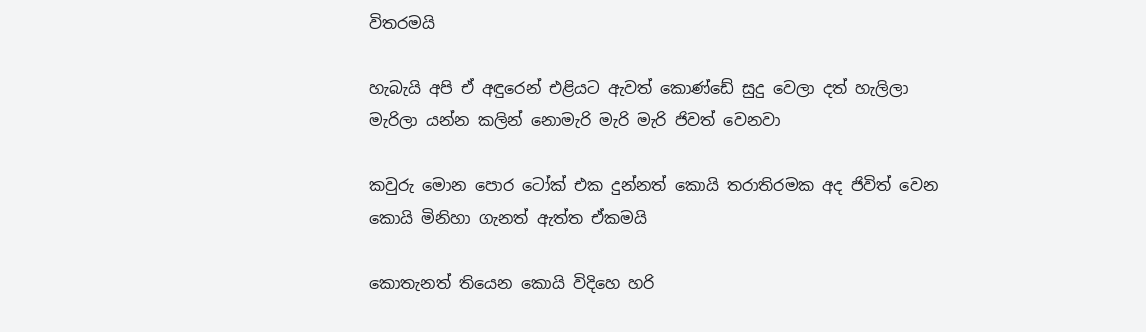විතරමයි

හැබැයි අපි ඒ අඳුරෙන් එළියට ඇවත් කොණ්ඩේ සුදු වෙලා දත් හැලිලා මැරිලා යන්න කලින් නොමැරි මැරි මැරි ජිවත් වෙනවා

කවුරු මොන පොර ටෝක් එක දුන්නත් කොයි තරාතිරමක අද ජිවිත් වෙන කොයි මිනිහා ගැනත් ඇත්ත ඒකමයි

කොතැනත් තියෙන කොයි විදිහෙ හරි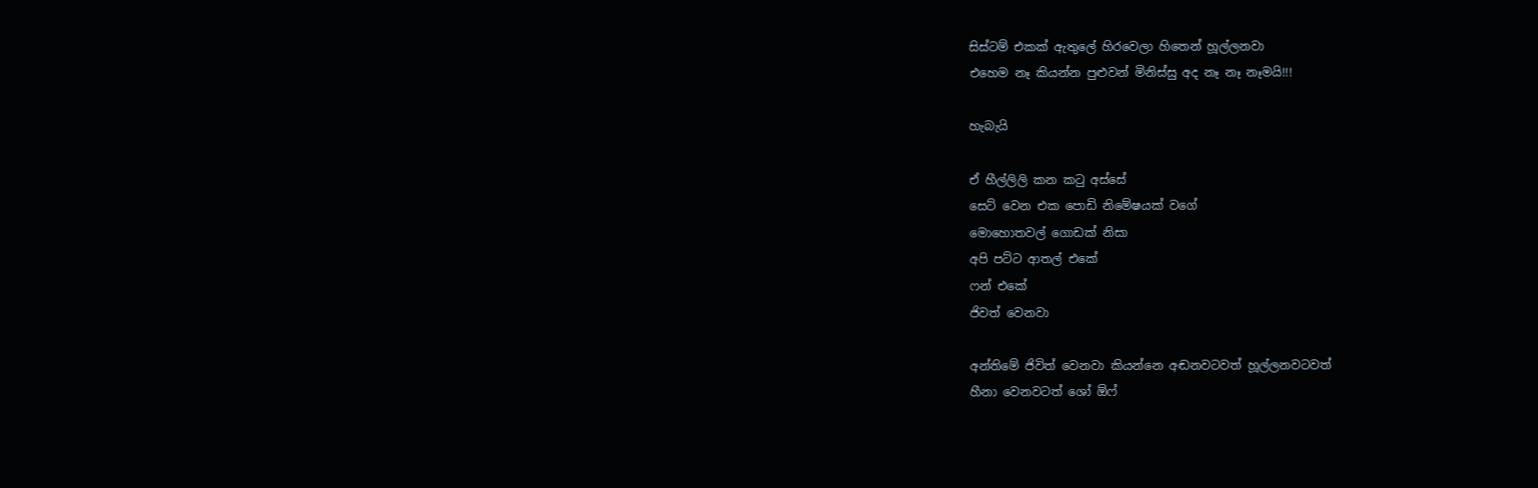සිස්ටම් එකක් ඇතුලේ හිරවෙලා හිතෙන් හූල්ලනවා
එහෙම නෑ කියන්න පුළුවන් මිනිස්සු අද නෑ නෑ නෑමයි!!!

හැබැයි

ඒ හීල්ලිලි කන කටු අස්සේ
සෙට් වෙන එක පොඩි නිමේෂයක් වගේ
මොහොතවල් ගොඩක් නිසා
අපි පට්ට ආතල් එකේ
ෆන් එකේ
ජිවත් වෙනවා

අන්තිමේ ජිවිත් වෙනවා කියන්නෙ අඬනවටවත් හූල්ලනවටවත්
හීනා වෙනවටත් ශෝ ඕෆ්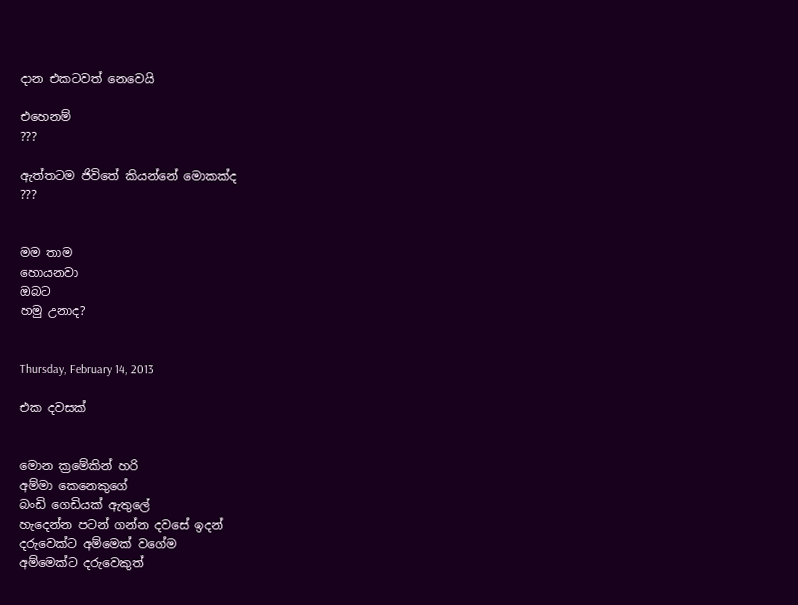දාන එකටවත් නෙවෙයි

එහෙනම්
???

ඇත්තටම ජිවිතේ කියන්නේ මොකක්ද
???


මම තාම
හොයනවා
ඔබට
හමු උනාද?


Thursday, February 14, 2013

එක දවසක්


මොන ක්‍රමේකින් හරි
අම්මා කෙනෙකුගේ
බංඩි ගෙඩියක් ඇතුලේ
හැදෙන්න පටන් ගන්න දවසේ ඉදන්
දරුවෙක්ට අම්මෙක් වගේම
අම්මෙක්ට දරුවෙකුත්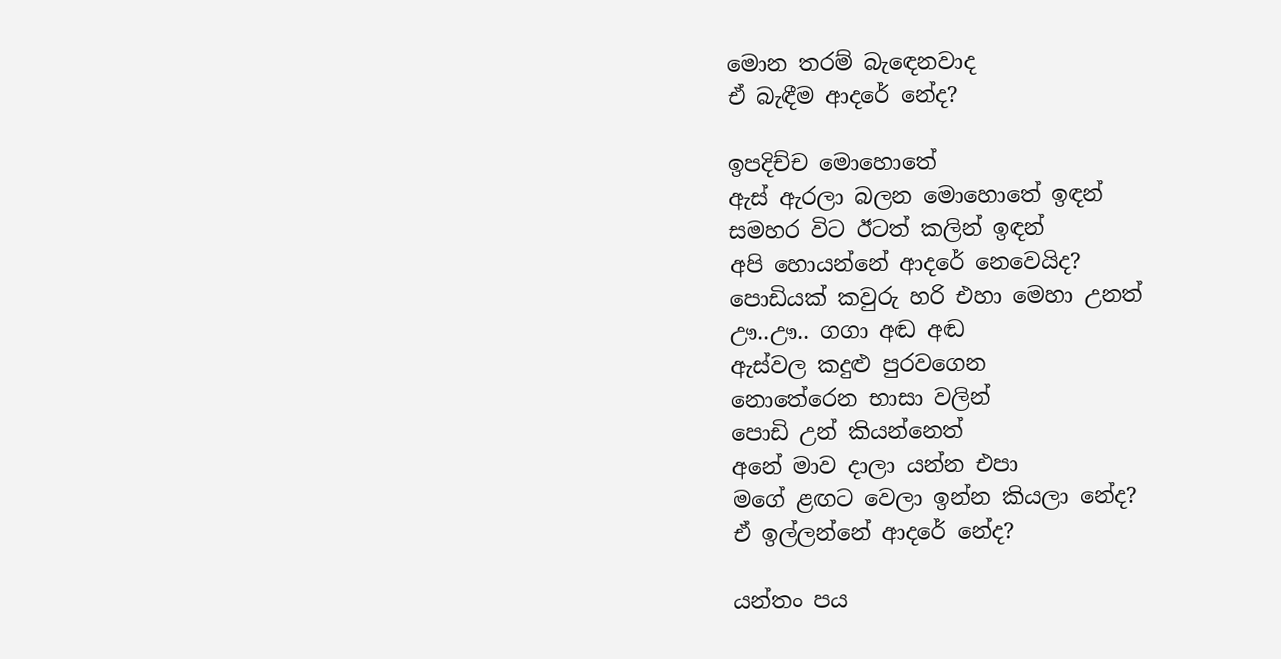මොන තරම් බැ‍ඳෙනවාද
ඒ බැඳීම ආදරේ නේද?

ඉපදිච්ච මොහොතේ
ඇස් ඇරලා බලන මොහොතේ ඉඳන්
සමහර විට ඊටත් කලින් ඉඳන්
අපි හොයන්නේ ආදරේ නෙවෙයිද?
පොඩියක් කවුරු හරි එහා මෙහා උනත්
ඌ..ඌ.. ගගා අඬ අඬ
ඇස්වල කදුළු පුරවගෙන
නොතේරෙන භාසා වලින්
පොඩි උන් කියන්නෙත්
අනේ මාව දාලා යන්න එපා
මගේ ළඟට වෙලා ඉන්න කියලා නේද?
ඒ ඉල්ලන්නේ ආදරේ නේද?

යන්තං පය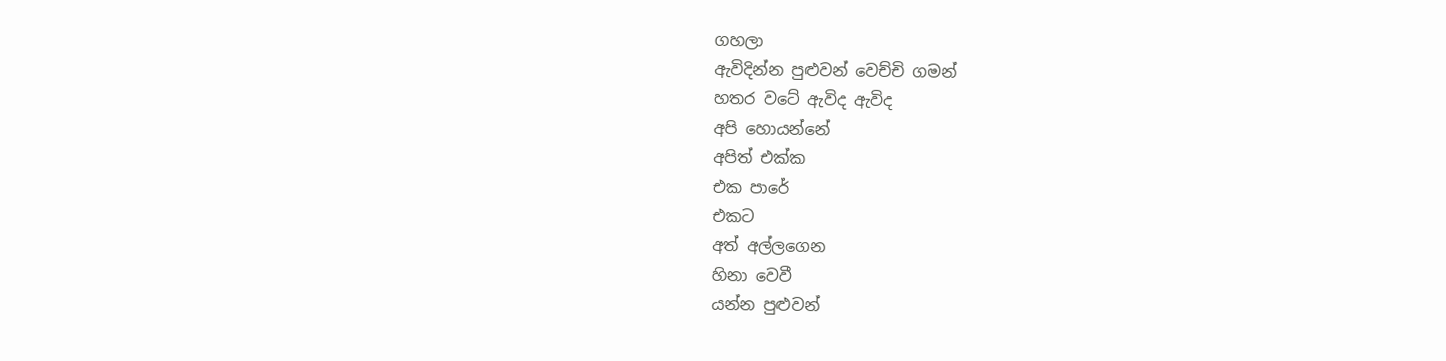ගහලා
ඇවිදින්න පු‍ළුවන් වෙච්චි ගමන්
හතර වටේ ඇවිද ඇවිද
අපි හොයන්නේ
අපිත් එක්ක
එක පාරේ
එකට
අත් අල්ලගෙන
හිනා වෙවී
යන්න පුළුවන්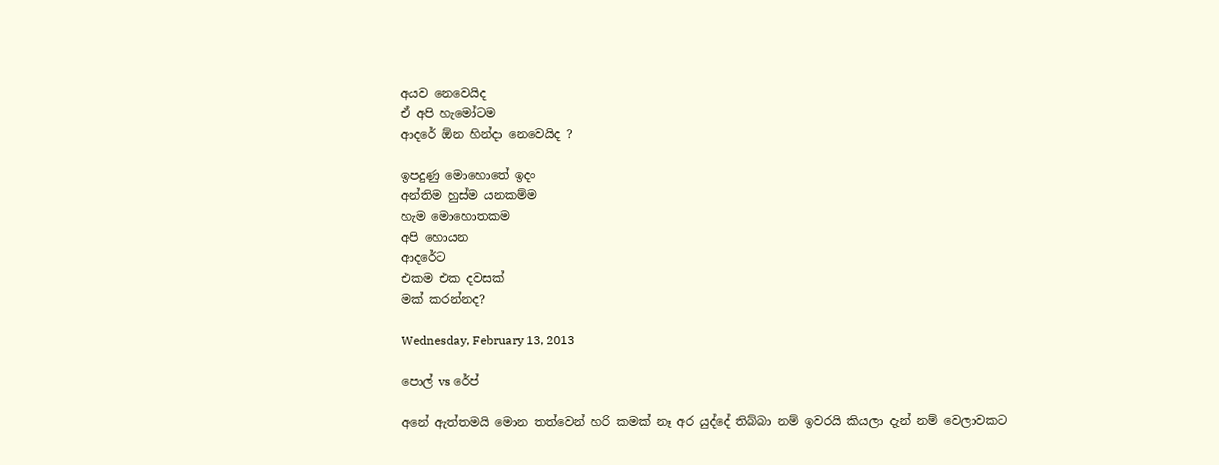අයව නෙවෙයිද
ඒ අපි හැමෝටම
ආදරේ ඕන හින්දා නෙවෙයිද ?

ඉපදුණු මොහොතේ ඉදං
අන්තිම හුස්ම යනකම්ම
හැම මොහොතකම
අපි හොයන
ආදරේට
එකම එක දවසක්
මක් කරන්නද?

Wednesday, February 13, 2013

පොල් vs රේප්

අනේ ඇත්තමයි මොන තත්වෙන් හරි කමක් නෑ අර යුද්දේ තිබ්බා නම් ඉවරයි කියලා දැන් නම් වෙලාවකට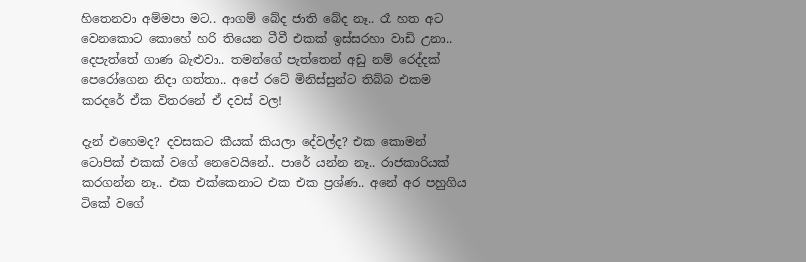හිතෙනවා අම්මපා මට.. ආගම් බේද ජාති බේද නෑ.. රෑ හත අට වෙනකොට කොහේ හරි තියෙන ටීවී එකක් ඉස්සරහා වාඩි උනා.. දෙපැත්තේ ගාණ බැළුවා.. තමන්ගේ පැත්තෙන් අඩු නම් රෙද්දක් පෙරෝගෙන නිදා ගත්තා.. අපේ රටේ මිනිස්සුන්ට තිබ්බ එකම කරදරේ ඒක විතරනේ ඒ දවස් වල!

දැන් එහෙමද? දවසකට කීයක් කියලා දේවල්ද? එක කොමන් ටොපික් එකක් වගේ නෙවෙයිනේ.. පාරේ යන්න නෑ.. රාජකාරියක් කරගන්න නෑ.. එක එක්කෙනාට එක එක ප්‍රශ්ණ.. අනේ අර පහුගිය ටිකේ වගේ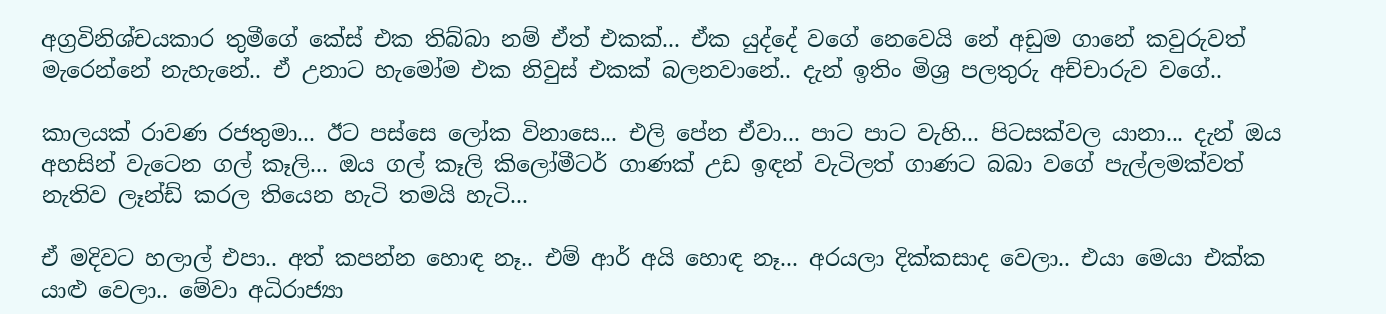අග්‍රවිනිශ්චයකාර තුමීගේ කේස් එක තිබ්බා නම් ඒත් එකක්... ඒක යුද්දේ වගේ නෙවෙයි නේ අඩුම ගානේ කවුරුවත් මැරෙන්නේ නැහැනේ.. ඒ උනාට හැමෝම එක නිවුස් එකක් බලනවානේ.. දැන් ඉතිං මිශ්‍ර පලතුරු අච්චාරුව වගේ..

කාලයක් රාවණ රජතුමා... ඊට පස්සෙ ලෝක විනාසෙ... එලි පේන ඒවා... පාට පාට වැහි... පිටසක්වල යානා... දැන් ඔය අහසින් වැටෙන ගල් කෑලි... ඔය ගල් කෑලි කිලෝමීටර් ගාණක් උඩ ඉඳන් වැටිලත් ගාණට බබා වගේ පැල්ලමක්වත් නැතිව ලෑන්ඩ් කරල තියෙන හැටි තමයි හැටි...

ඒ මදිවට හලාල් එපා.. අත් කපන්න හොඳ නෑ.. එම් ආර් අයි හොඳ නෑ... අරයලා දික්කසාද වෙලා.. එයා මෙයා එක්ක යාළු වෙලා.. මේවා අධිරාජ්‍යා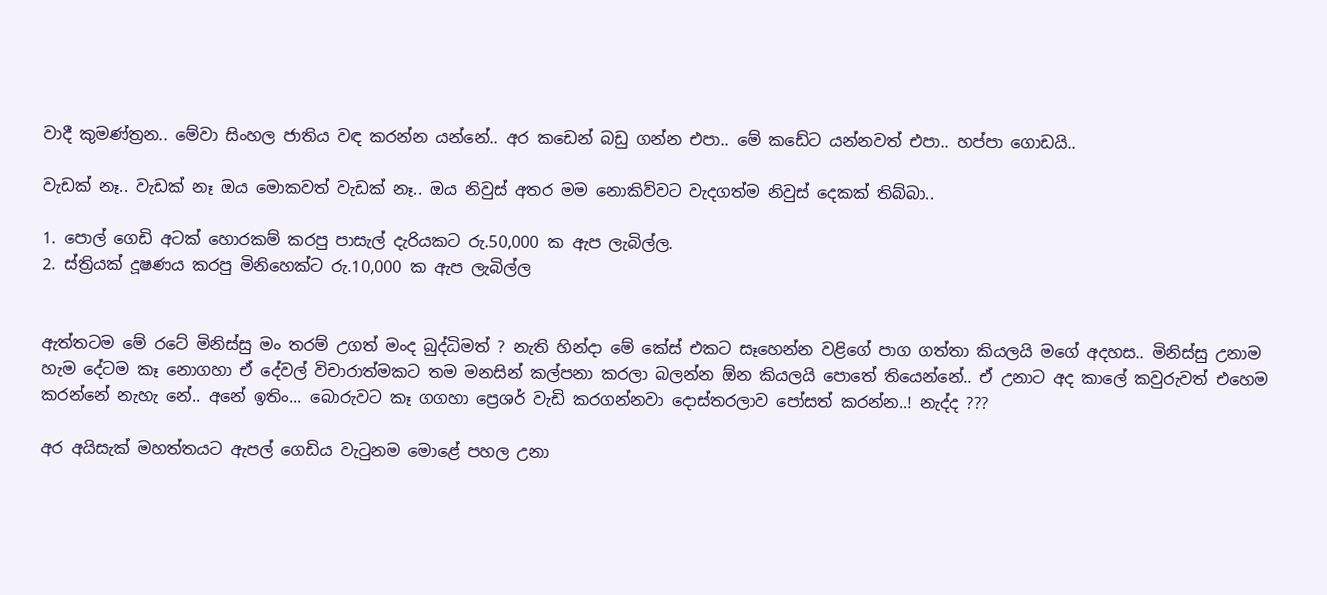වාදී කුමණ්ත්‍රන.. මේවා සිංහල ජාතිය වඳ කරන්න යන්නේ.. අර කඩෙන් බඩු ගන්න එපා.. මේ කඩේට යන්නවත් එපා.. හප්පා ගොඩයි..

වැඩක් නෑ.. වැඩක් නෑ ඔය මොකවත් වැඩක් නෑ.. ඔය නිවුස් අතර මම නොකිව්වට වැදගත්ම නිවුස් දෙකක් තිබ්බා..

1. පොල් ගෙඩි අටක් හොරකම් කරපු පාසැල් දැරියකට රු.50,000 ක ඇප ලැබිල්ල.
2. ස්ත්‍රියක් දූෂණය කරපු මිනිහෙක්ට රු.10,000 ක ඇප ලැබිල්ල


ඇත්තටම මේ රටේ මිනිස්සු මං තරම් උගත් මංද බුද්ධිමත් ? නැති හින්දා මේ කේස් එකට සෑහෙන්න වළිගේ පාග ගත්තා කියලයි මගේ අදහස.. මිනිස්සු උනාම හැම දේටම කෑ නොගහා ඒ දේවල් විචාරාත්මකට තම මනසින් කල්පනා කරලා බලන්න ඕන කියලයි පොතේ තියෙන්නේ.. ඒ උනාට අද කාලේ කවුරුවත් එහෙම කරන්නේ නැහැ නේ.. අනේ ඉතිං... බොරුවට කෑ ගගහා ප්‍රෙශර් වැඩි කරගන්නවා දොස්තරලාව පෝසත් කරන්න..! නැද්ද ???

අර අයිසැක් මහත්තයට ඇපල් ගෙඩිය වැටුනම මොළේ පහල උනා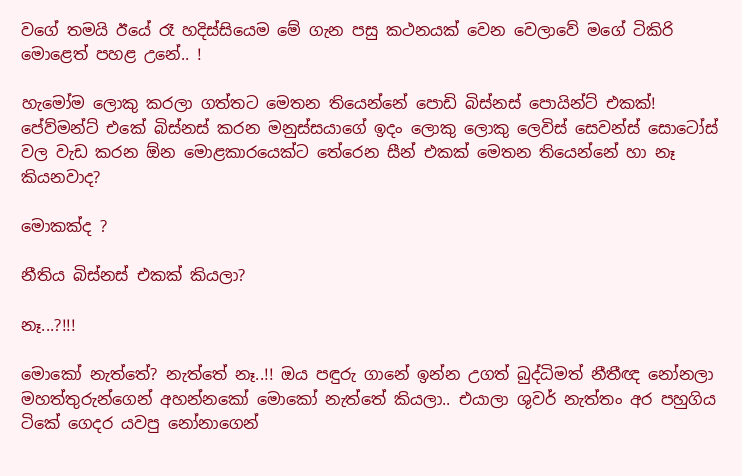වගේ තමයි ඊයේ රෑ හදිස්සියෙම මේ ගැන පසු කථනයක් වෙන වෙලාවේ මගේ ටිකිරි මොළෙත් පහළ උනේ.. !

හැමෝම ලොකු කරලා ගත්තට මෙතන තියෙන්නේ පොඩි බිස්නස් පොයින්ට් එකක්! පේව්මන්ට් එකේ බිස්නස් කරන මනුස්සයාගේ ඉදං ලොකු ලොකු ලෙවිස් සෙවන්ස් සොටෝස් වල වැඩ කරන ඕන මොළකාරයෙක්ට තේරෙන සීන් එකක් මෙතන තියෙන්නේ හා නෑ කියනවාද?

මොකක්ද ?

නීතිය බිස්නස් එකක් කියලා?

නෑ...?!!!

මොකෝ නැත්තේ? නැත්තේ නෑ..!! ඔය පඳුරු ගානේ ඉන්න උගත් බුද්ධිමත් නීතීඥ නෝනලා මහත්තුරුන්ගෙන් අහන්නකෝ මොකෝ නැත්තේ කියලා.. එයාලා ශුවර් නැත්තං අර පහුගිය ටිකේ ගෙදර යවපු නෝනාගෙන්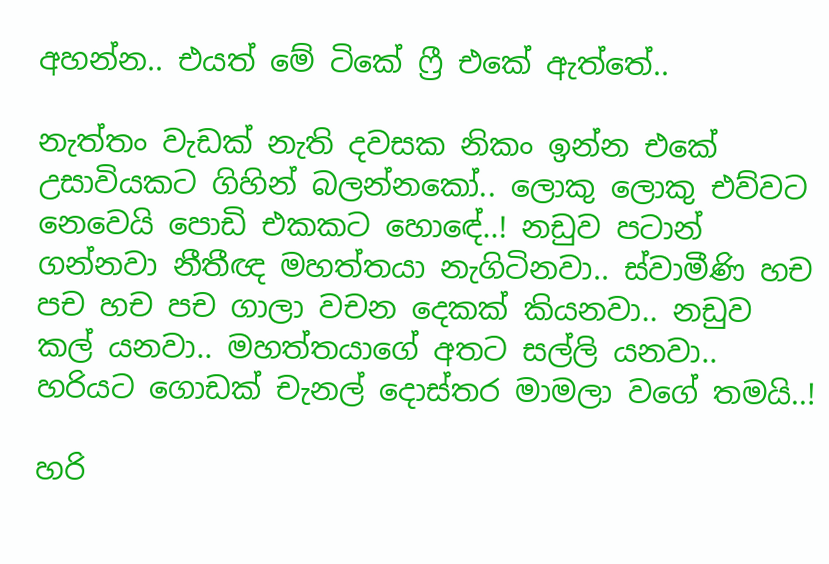අහන්න.. එයත් මේ ටිකේ ෆ්‍රී එකේ ඇත්තේ..

නැත්තං වැඩක් නැති දවසක නිකං ඉන්න එකේ උසාවියකට ගිහින් බලන්නකෝ.. ලොකු ලොකු එව්වට නෙවෙයි පොඩි එකකට හො‍ඳේ..! නඩුව පටාන් ගන්නවා නීතීඥ මහත්තයා නැගිටිනවා.. ස්වාමීණි හච පච හච පච ගාලා වචන දෙකක් කියනවා.. නඩුව කල් යනවා.. මහත්තයාගේ අතට සල්ලි යනවා.. හරියට ගොඩක් චැනල් දොස්තර මාමලා වගේ තමයි..!

හරි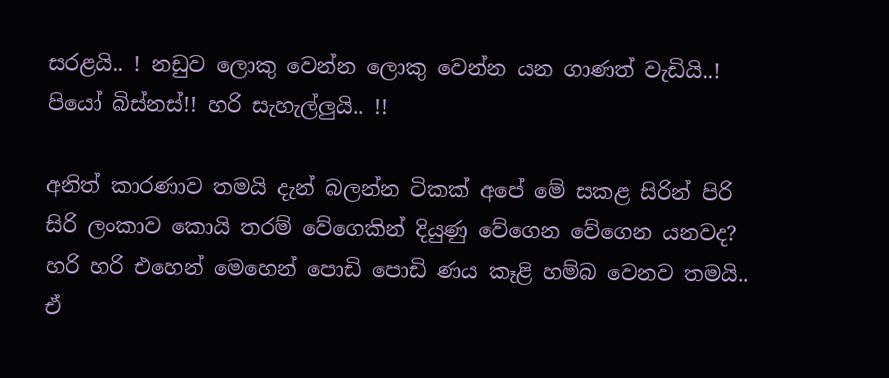සරළයි.. ! නඩුව ලොකු වෙන්න ලොකු වෙන්න යන ගාණත් වැඩියි..! පියෝ බිස්නස්!! හරි සැහැල්ලුයි.. !!

අනිත් කාරණාව තමයි දැන් බලන්න ටිකක් අපේ මේ සකළ සිරින් පිරි සිරි ලංකාව කොයි තරම් වේගෙකින් දියුණු වේගෙන වේගෙන යනවද? හරි හරි එහෙන් මෙහෙන් පොඩි පොඩි ණය කෑළි හම්බ වෙනව තමයි.. ඒ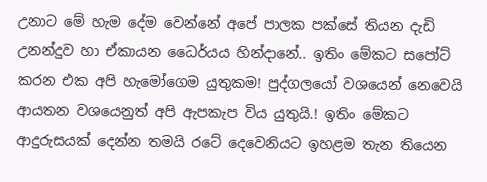උනාට මේ හැම දේම වෙන්නේ අපේ පාලක පක්සේ තියන දැඩි උනන්දුව හා ඒකායන ධෛර්යය හින්දානේ.. ඉතිං මේකට සපෝට් කරන එක අපි හැමෝගෙම යුතුකම! පුද්ගලයෝ වශයෙන් නෙවෙයි ආයතන වශයෙනුත් අපි ඇපකැප විය යුතුයි.! ඉතිං මේකට ආදුරුසයක් දෙන්න තමයි රටේ දෙවෙනියට ඉහළම තැන තියෙන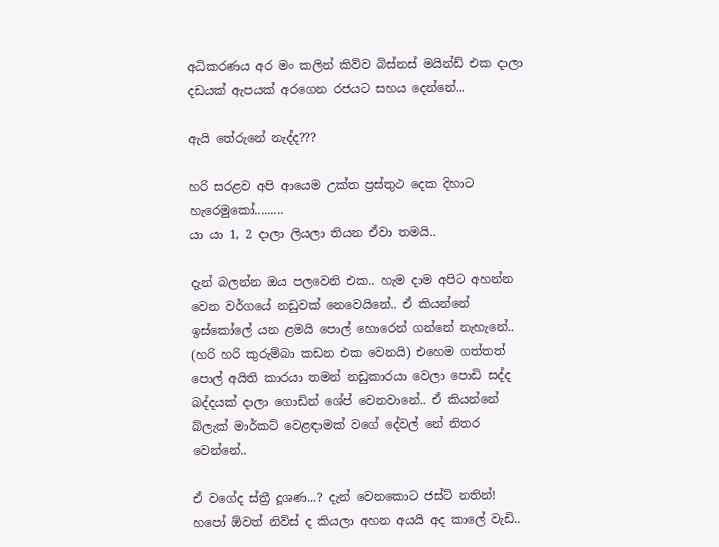අධිකරණය අර මං කලින් කිව්ව බිස්නස් මයින්ඩ් එක දාලා දඩයක් ඇපයක් අරගෙන රජයට සහය දෙන්නේ...

ඇයි තේරුනේ නැද්ද???

හරි සරළව අපි ආයෙම උක්ත ප්‍රස්තුථ දෙක දිහාට හැරෙමුකෝ‍.........
යා යා 1, 2 දාලා ලියලා තියන ඒවා තමයි..

දැන් බලන්න ඔය පලවෙනි එක.. හැම දාම අපිට අහන්න වෙන වර්ගයේ නඩුවක් නෙවෙයිනේ.. ඒ කියන්නේ ඉස්කෝලේ යන ළමයි පොල් හොරෙන් ගන්නේ නැහැනේ.. (හරි හරි කුරුම්බා කඩන එක වෙනයි) එහෙම ගත්තත් පොල් අයිති කාරයා තමන් නඩුකාරයා වෙලා පොඩි සද්ද බද්දයක් දාලා ගොඩින් ශේප් වෙනවානේ.. ඒ කියන්නේ බ්ලැක් මාර්කට් වෙළඳාමක් වගේ දේවල් නේ නිතර වෙන්නේ..

ඒ වගේද ස්ත්‍රී දූශණ...? දැන් වෙනකොට ජස්ට් නතින්! හපෝ ඕවත් නිව්ස් ද කියලා අහන අයයි අද කාලේ වැඩි..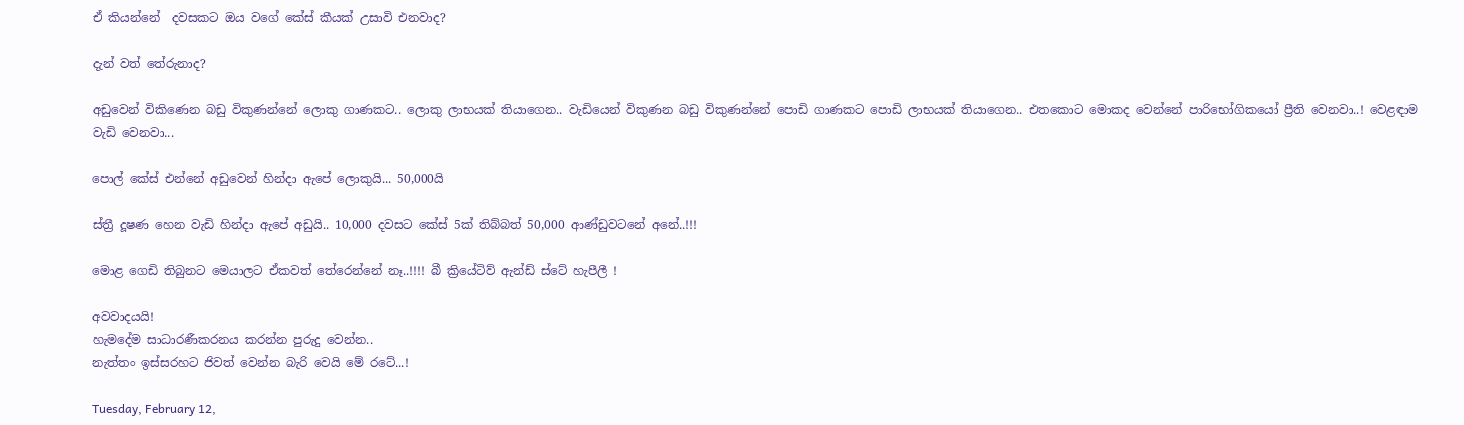ඒ කියන්නේ  දවසකට ඔය වගේ කේස් කීයක් උසාවි එනවාද?

දැන් වත් තේරුනාද?

අඩුවෙන් විකිණෙන බඩු විකුණන්නේ ලොකු ගාණකට.. ලොකු ලාභයක් තියාගෙන.. වැඩියෙන් විකුණන බඩු විකුණන්නේ පොඩි ගාණකට පොඩි ලාභයක් තියාගෙන.. එතකොට මොකද වෙන්නේ පාරිභෝගිකයෝ ප්‍රීති වෙනවා..! වෙළඳාම වැඩි වෙනවා...

පොල් කේස් එන්නේ අඩුවෙන් හින්දා ඇපේ ලොකුයි... 50,000යි

ස්ත්‍රී දූෂ‍ණ හෙන වැඩි හින්දා ඇපේ අඩුයි.. 10,000 දවසට කේස් 5ක් තිබ්බත් 50,000 ආණ්ඩුවටනේ අනේ..!!!

මොළ ගෙඩි තිබුනට මෙයාලට ඒකවත් තේරෙන්නේ නෑ..!!!! බී ක්‍රියේටිව් ඇන්ඩ් ස්ටේ හැපීලී !

අවවාදයයි!
හැමදේම සාධාරණීකරනය කරන්න පුරුදු වෙන්න..
නැත්තං ඉස්සරහට ජිවත් වෙන්න බැරි වෙයි මේ රටේ...!

Tuesday, February 12,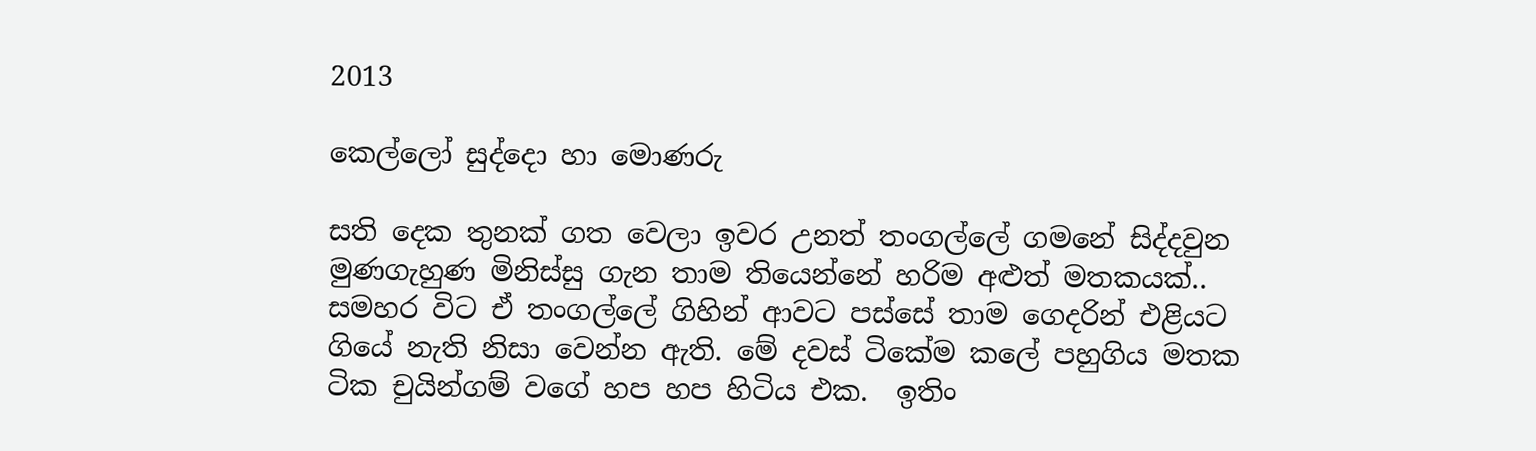2013

කෙල්ලෝ සුද්දො හා මොණරු

සති දෙක තුනක් ගත වෙලා ඉවර උනත් තංගල්ලේ ගමනේ සිද්දවුන මුණගැහුණ මිනිස්සු ගැන තාම තියෙන්නේ හරිම අළුත් මතකයක්.. සමහර විට ඒ තංගල්ලේ ගිහින් ආවට පස්සේ තාම ගෙදරින් එළියට ගියේ නැති නිසා වෙන්න ඇති. මේ දවස් ටිකේම කලේ පහුගිය මතක ටික චුයින්ගම් වගේ හප හප හිටිය එක.  ඉතිං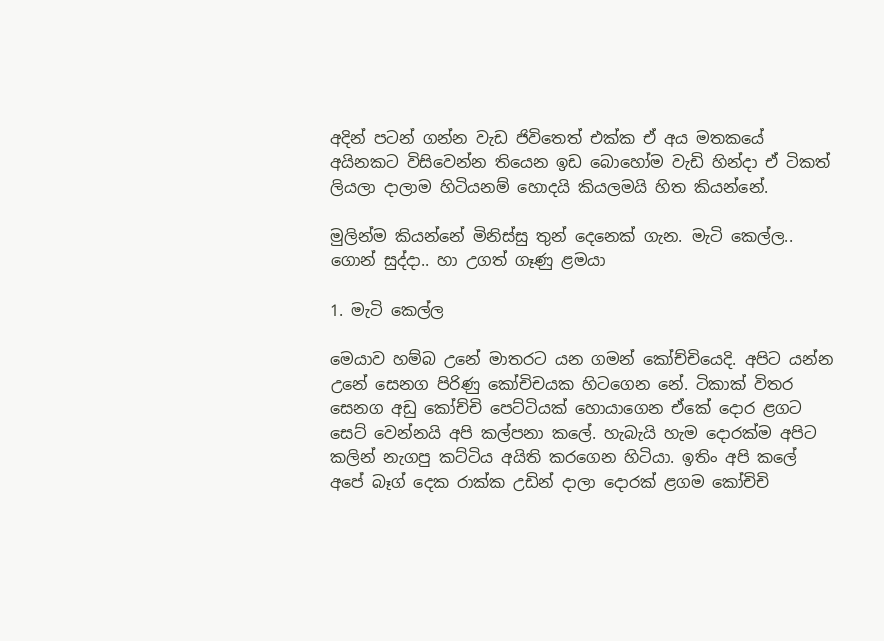අදින් පටන් ගන්න වැඩ ජිවිතෙත් එක්ක ඒ අය මතකයේ අයිනකට විසිවෙන්න තියෙන ඉඩ බොහෝම වැඩි හින්දා ඒ ටිකත් ලියලා දාලාම හිටියනම් හොදයි කියලමයි හිත කියන්නේ.

මුලින්ම කියන්නේ මිනිස්සු තුන් දෙනෙක් ගැන. මැටි කෙල්ල.. ගොන් සුද්දා.. හා උගත් ගෑණු ළමයා

1. මැටි කෙල්ල

මෙයාව හම්බ උනේ මාතරට යන ගමන් කෝච්චියෙදි. අපිට යන්න උනේ සෙනග පිරිණු කෝචිචයක හිටගෙන නේ. ටිකාක් විතර සෙනග අඩු කෝච්චි පෙට්ටියක් හොයාගෙන ඒකේ දොර ළගට සෙට් වෙන්නයි අපි කල්පනා කලේ. හැබැයි හැම දොරක්ම අපිට කලින් නැගපු කට්ටිය අයිති කරගෙන හිටියා. ඉතිං අපි කලේ අපේ බෑග් දෙක රාක්ක උඩින් දාලා දොරක් ළගම කෝචිචි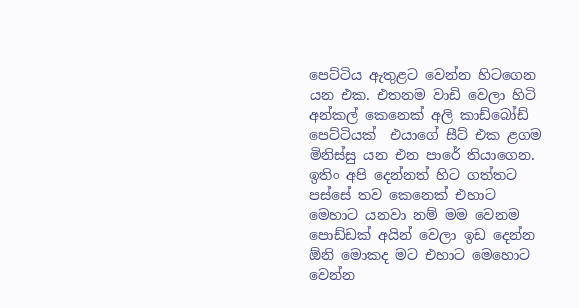පෙට්ටිය ඇතුළට වෙන්න හිටගෙන යන එක. එතනම වාඩි වෙලා හිටි අන්කල් කෙනෙක් අලි කාඩ්බෝඩ් පෙට්ටියක්  එයාගේ සීට් එක ළගම මිනිස්සු යන එන පාරේ තියාගෙන. ඉතිං අපි දෙන්නත් හිට ගත්තට පස්සේ තව කෙනෙක් එහාට මෙහාට යනවා නම් මම වෙනම පොඩ්ඩක් අයින් වෙලා ඉඩ දෙන්න ඕනි මොකද මට එහාට මෙහොට වෙන්න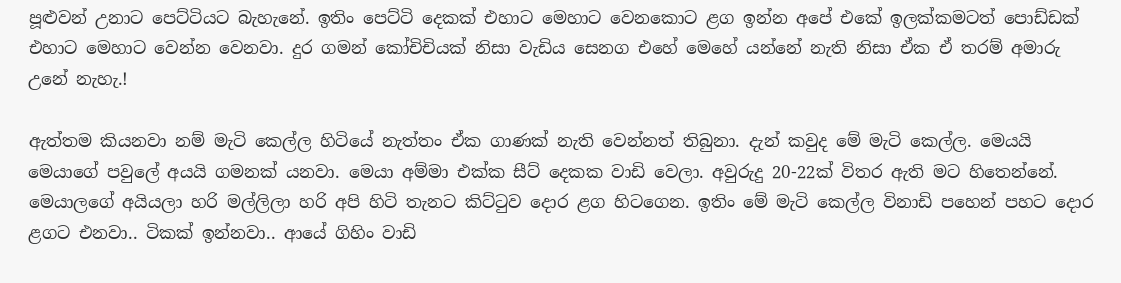පූළුවන් උනාට පෙට්ටියට බැහැනේ. ඉතිං පෙට්ටි දෙකක් එහාට මෙහාට වෙනකොට ළග ඉන්න අපේ එකේ ඉලක්කමටත් පොඩ්ඩක් එහාට මෙහාට වෙන්න වෙනවා. දුර ගමන් කෝචිචියක් නිසා වැඩිය සෙනග එහේ මෙහේ යන්නේ නැති නිසා ඒක ඒ තරම් අමාරු උනේ නැහැ.!

ඇත්තම කියනවා නම් මැටි කෙල්ල හිටියේ නැත්තං ඒක ගාණක් නැති වෙන්නත් තිබුනා. දැන් කවුද මේ මැටි කෙල්ල. මෙයයි මෙයාගේ පවුලේ අයයි ගමනක් යනවා. මෙයා අම්මා එක්ක සීට් දෙකක වාඩි වෙලා. අවුරුදු 20-22ක් විතර ඇති මට හිතෙන්නේ. මෙයාලගේ අයියලා හරි මල්ලිලා හරි අපි හිටි තැනට කිට්ටුව දොර ළග හිටගෙන. ඉතිං මේ මැටි කෙල්ල විනාඩි පහෙන් පහට දොර ළගට එනවා.. ටිකක් ඉන්නවා.. ආයේ ගිහිං වාඩි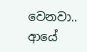වෙනවා.. ආයේ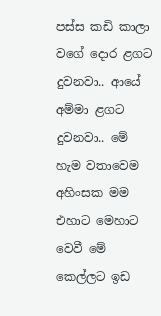පස්ස කඩි කාලා වගේ දොර ළගට දුවනවා.. ආයේ අම්මා ළගට දුවනවා.. මේ හැම වතාවෙම අහිංසක මම එහාට මෙහාට වෙවී මේ කෙල්ලට ඉඩ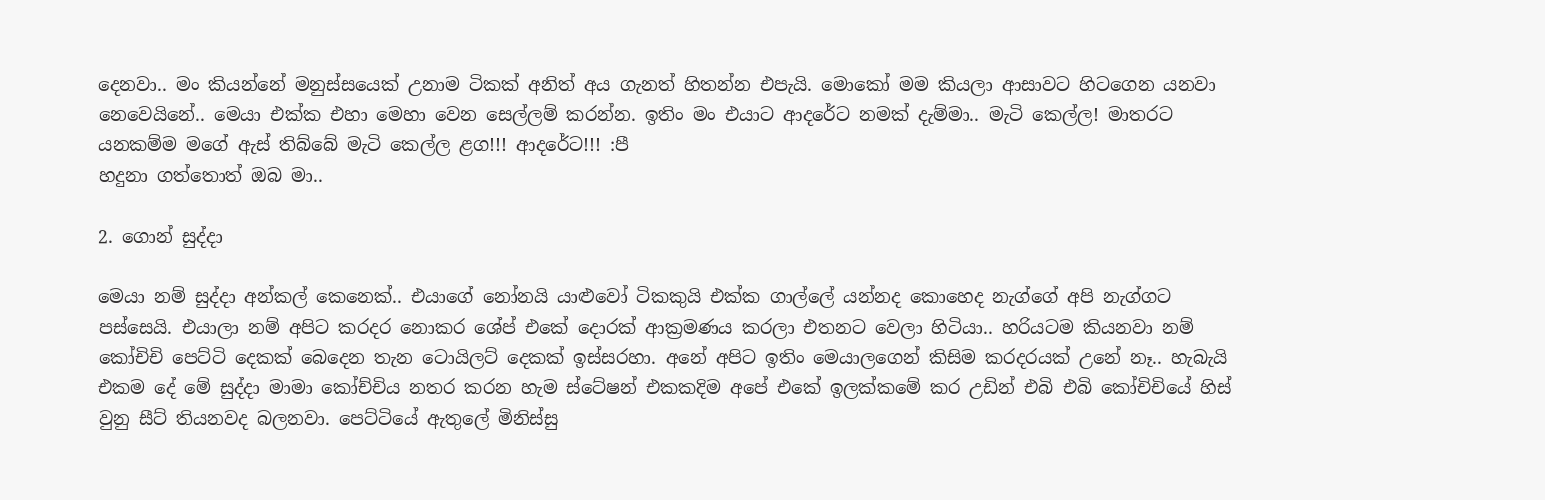දෙනවා.. මං කියන්නේ මනුස්සයෙක් උනාම ටිකක් අනිත් අය ගැනත් හිතන්න එපැයි. මොකෝ මම කියලා ආසාවට හිටගෙන යනවා නෙවෙයිනේ.. මෙයා එක්ක එහා මෙහා වෙන සෙල්ලම් කරන්න. ඉතිං මං එයාට ආදරේට නමක් දැම්මා.. මැටි කෙල්ල! මාතරට යනකම්ම මගේ ඇස් තිබ්බේ මැටි කෙල්ල ළග!!! ආදරේට!!! :පී
හදුනා ගත්තොත් ඔබ මා..

2. ගොන් සුද්දා

මෙයා නම් සුද්දා අන්කල් කෙනෙක්.. එයාගේ නෝනයි යාළුවෝ ටිකකුයි එක්ක ගාල්ලේ යන්නද කොහෙද නැග්ගේ අපි නැග්ගට පස්සෙයි. එයාලා නම් අපිට කරදර නොකර ශේප් එකේ දොරක් ආක්‍රමණය කරලා එතනට වෙලා හිටියා.. හරියටම කියනවා නම් කෝචිචි පෙට්ටි දෙකක් බෙදෙන තැන ටොයිලට් දෙකක් ඉස්සරහා. අනේ අපිට ඉතිං මෙයාලගෙන් කිසිම කරදරයක් උනේ නෑ.. හැබැයි  එකම දේ මේ සුද්දා මාමා කෝච්චිය නතර කරන හැම ස්ටේෂන් එකකදිම අපේ එකේ ඉලක්කමේ කර උඩින් එබි එබි කෝචිචියේ හිස් වුනු සීට් තියනවද බලනවා. පෙට්ටියේ ඇතුලේ මිනිස්සු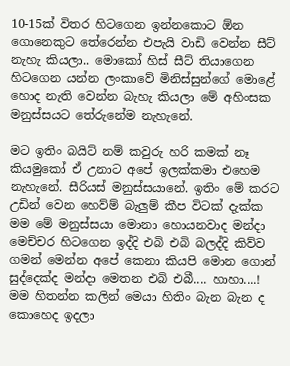10-15ක් විතර හිටගෙන ඉන්නකොට ඕන ගොනෙකුට තේරෙන්න එපැයි වාඩි වෙන්න සීට් නැහැ කියලා.. මොකෝ හිස් සීට් තියාගෙන හිටගෙන යන්න ලංකාවේ මිනිස්සුන්ගේ මොළේ හොද නැති වෙන්න බැහැ කියලා මේ අහිංසක මනුස්සයට තේරුනේම නැහැනේ.

මට ඉතිං බයිට් නම් කවුරු හරි කමක් නෑ කියමුකෝ ඒ උනාට අපේ ඉලක්කමා එහෙම නැහැනේ. සීරියස් මනුස්සයානේ. ඉතිං මේ කරට උඩින් වෙන හෙව්ම් බැලුම් කීප විටක් දැක්ක මම මේ මනුස්සයා මොනා හොයනවාද මන්දා මෙච්චර හිටගෙන ඉද්දි එබි එබි බලද්දි කිව්ව ගමන් මෙන්න අපේ කෙනා කියපි මොන ගොන් සුද්දෙක්ද මන්දා මෙතන එබි එබී.... හාහා....! මම හිතන්න කලින් මෙයා හිතිං බැන බැන ද කොහෙද ඉදලා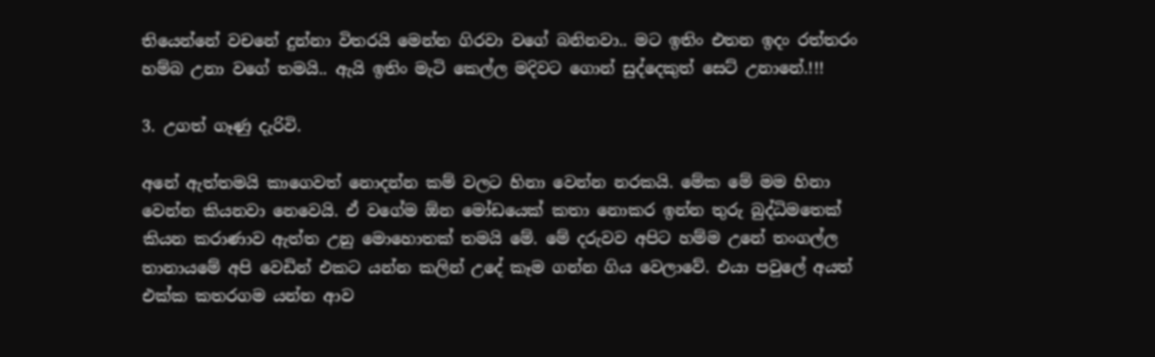තියෙන්නේ වචනේ දුන්නා විතරයි මෙන්න ගිරවා වගේ බනිනවා.. මට ඉතිං එතන ඉදං රත්තරං හම්බ උනා වගේ තමයි.. ඇයි ඉතිං මැටි කෙල්ල මදිවට ගොන් සුද්දෙකුත් සෙට් උනානේ.!!!

3. උගත් ගෑණු දැරිවි.

අනේ ඇත්තමයි කාගෙවත් නොදන්න කම් වලට හිනා වෙන්න නරකයි. මේක මේ මම හිනා වෙන්න කියනවා නෙවෙයි. ඒ වගේම ඕන මෝඩයෙක් කතා නොකර ඉන්න තුරු බුද්ධිමතෙක් කියන කරාණාව ඇත්ත උනු මොහොතක් තමයි මේ. මේ දරුවව අපිට හම්ම උනේ තංගල්ල තානායමේ අපි වෙඩින් එකට යන්න කලින් උදේ කෑම ගන්න ගිය වෙලාවේ. එයා පවුලේ අයත් එක්ක කතරගම යන්න ආව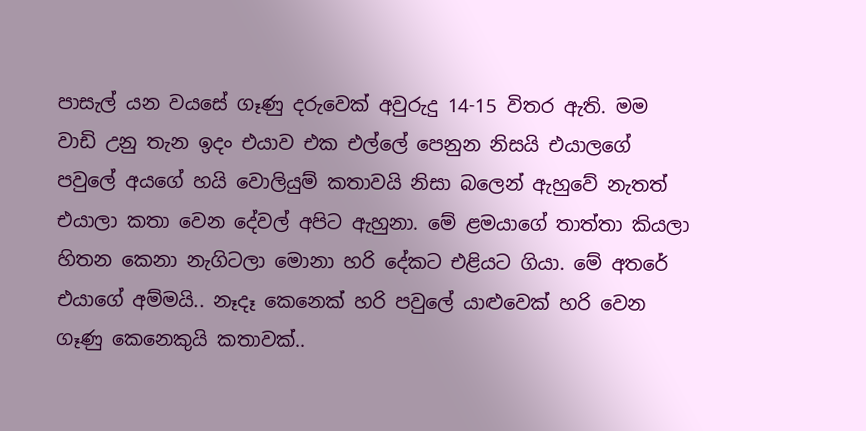පාසැල් යන වයසේ ගෑණු දරුවෙක් අවුරුදු 14-15 විතර ඇති. මම වාඩි උනු තැන ඉදං එයාව එක එල්ලේ පෙනුන නිසයි එයාලගේ පවුලේ අයගේ හයි වොලියුම් කතාවයි නිසා බලෙන් ඇහුවේ නැතත් එයාලා කතා වෙන දේවල් අපිට ඇහුනා. මේ ළමයාගේ තාත්තා කියලා හිතන කෙනා නැගිටලා මොනා හරි දේකට එළියට ගියා. මේ අතරේ එයාගේ අම්මයි.. නෑදෑ කෙනෙක් හරි පවුලේ යාළුවෙක් හරි වෙන ගෑණු කෙනෙකුයි කතාවක්..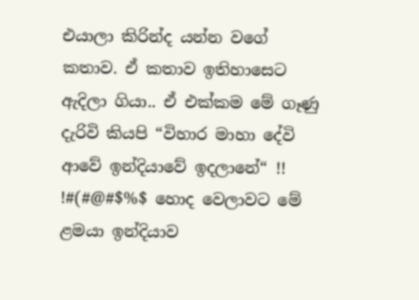එයාලා කිරින්ද යන්න වගේ කතාව. ඒ කතාව ඉතිහාසෙට ඇදිලා ගියා.. ඒ එක්කම මේ ගෑණු දැරිවි කියපි “විහාර මාහා දේවි ආවේ ඉන්දියාවේ ඉදලානේ“ !! !#(#@#$%$ හොද වෙලාවට මේ ළමයා ඉන්දියාව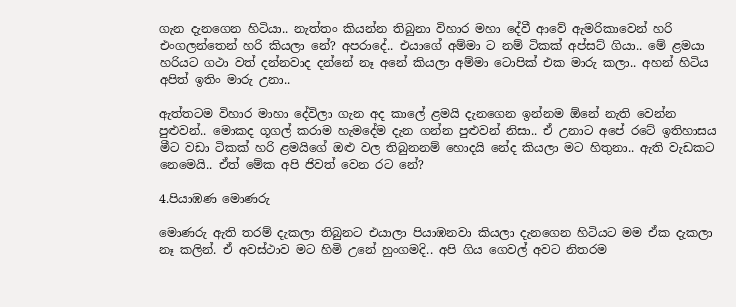ගැන දැනගෙන හිටියා.. නැත්තං කියන්න තිබුනා විහාර මහා දේවී ආවේ ඇමරිකාවෙන් හරි එංගලන්තෙන් හරි කියලා නේ? අපරාදේ.. එයාගේ අම්මා ට නම් ටිකක් අප්සට් ගියා.. මේ ළමයා හරියට ගථා වත් දන්නවාද දන්නේ නෑ අනේ කියලා අම්මා ටොපික් එක මාරු කලා.. අහන් හිටිය අපිත් ඉතිං මාරු උනා..

ඇත්තටම විහාර මාහා දේවිලා ගැන අද කාලේ ළමයි දැනගෙන ඉන්නම ඕනේ නැති වෙන්න පුළුවන්.. මොකද ගූගල් කරාම හැමදේම දැන ගන්න පුළුවන් නිසා.. ඒ උනාට අපේ රටේ ඉතිහාසය මීට වඩා ටිකක් හරි ළමයිගේ ඔළු වල තිබුනනම් හොදයි නේද කියලා මට හිතුනා.. ඇති වැඩකට නෙමෙයි.. ඒත් මේක අපි ජිවත් වෙන රට නේ?

4.පියාඹණ මොණරු

මොණරු ඇති තරම් දැකලා තිබුනට එයාලා පියාඹනවා කියලා දැනගෙන හිටියට මම ඒක දැකලා නෑ කලින්. ඒ අවස්ථාව මට හිමි උනේ හුංගමදි.. අපි ගිය ගෙවල් අවට නිතරම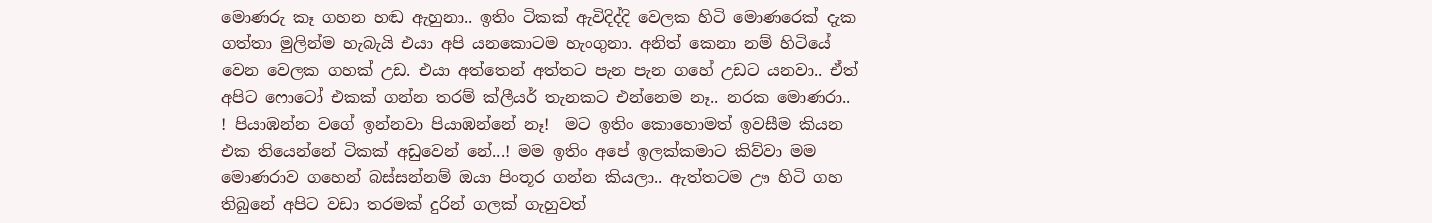මොණරු කෑ ගහන හඬ ඇහුනා.. ඉතිං ටිකක් ඇවිදිද්දි වෙලක හිටි මොණරෙක් දැක ගත්තා මුලින්ම හැබැයි එයා අපි යනකොටම හැංගුනා. අනිත් කෙනා නම් හිටියේ වෙන වෙලක ගහක් උඩ. එයා අත්තෙන් අත්තට පැන පැන ගහේ උඩට යනවා.. ඒත් අපිට ෆොටෝ එකක් ගන්න තරම් ක්ලීයර් තැනකට එන්නෙම නෑ.. නරක මොණරා.. ! පියාඹන්න වගේ ඉන්නවා පියාඹන්නේ නෑ!  මට ඉතිං කොහොමත් ඉවසීම කියන එක තියෙන්නේ ටිකක් අඩුවෙන් නේ...! මම ඉතිං අපේ ඉලක්කමාට කිව්වා මම මො‍ණරාව ගහෙන් බස්සන්නම් ඔයා පිංතූර ගන්න කියලා.. ඇත්තටම ඌ හිටි ගහ තිබුනේ අපිට වඩා තරමක් දුරින් ගලක් ගැහුවත්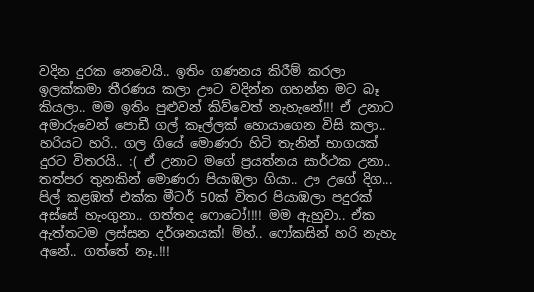වදින දුරක නෙවෙයි.. ඉතිං ගණනය කිරීම් කරලා ඉලක්කමා තීරණය කලා ඌට වදින්න ගහන්න මට බෑ කියලා.. මම ඉතිං පුළුවන් කිව්වෙත් නැහැනේ!!! ඒ උනාට අමාරුවෙන් පොඩී ගල් කෑල්ලක් හොයාගෙන විසි කලා.. හරියට හරි.. ගල ගියේ මොණරා හිටි තැනින් භාගයක් දුරට විතරයි.. :( ඒ උනාට මගේ ප්‍රයත්නය සාර්ථක උනා.. තත්පර තුනකින් මොණරා පියාඹලා ගියා.. ඌ උගේ දිග... පිල් කළඹත් එක්ක මීටර් 50ක් විතර පියාඹලා පදුරක් අස්සේ හැංගුනා.. ගත්තද ෆොටෝ!!!! මම ඇහුවා.. ඒක ඇත්තටම ලස්සන දර්ශනයක්! ම්හ්.. ෆෝකසින් හරි නැහැ අනේ.. ගත්තේ නෑ..!!!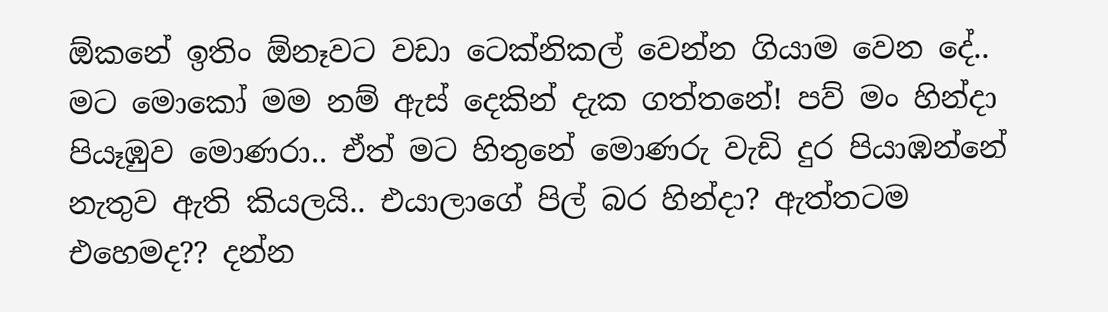ඕකනේ ඉතිං ඕනෑවට වඩා ටෙක්නිකල් වෙන්න ගියාම වෙන දේ.. මට මොකෝ මම නම් ඇස් දෙකින් දැක ගත්තනේ! පව් මං හින්දා පියෑඹුව මොණරා.. ඒත් මට හිතුනේ මොණරු වැඩි දුර පියාඹන්නේ නැතුව ඇති කියලයි.. එයාලාගේ පිල් බර හින්දා? ඇත්තටම එහෙමද?? දන්න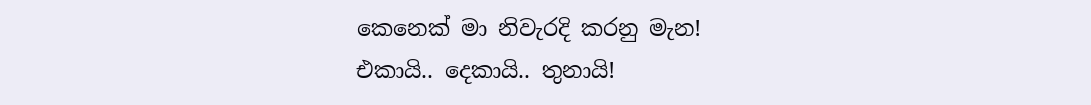කෙනෙක් මා නිවැරදි කරනු මැන!
එකායි.. දෙකායි.. තුනායි!